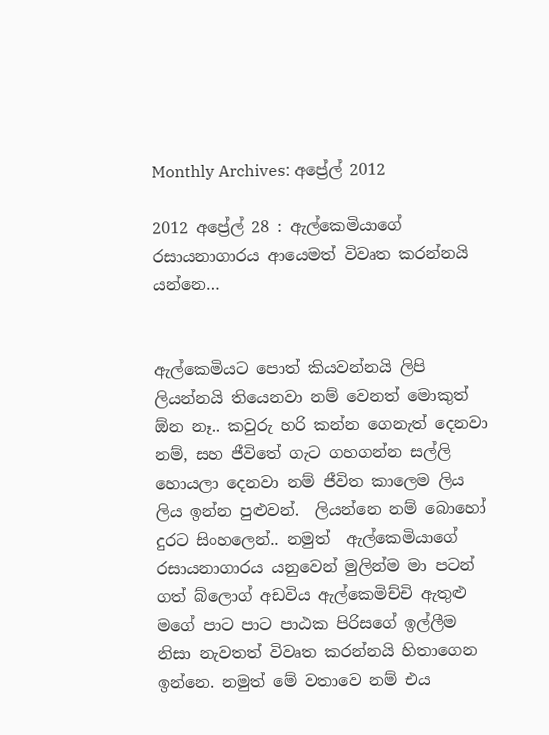Monthly Archives: අප්‍රේල් 2012

2012 අප්‍රේල් 28 : ඇල්කෙමියාගේ රසායනාගාරය ආයෙමත් විවෘත කරන්නයි යන්නෙ…


ඇල්කෙමියට පොත් කියවන්නයි ලිපි ලියන්නයි තියෙනවා නම් වෙනත් මොකුත් ඕන නෑ.. කවුරු හරි කන්න ගෙනැත් දෙනවා නම්, සහ ජීවිතේ ගැට ගහගන්න සල්ලි හොයලා දෙනවා නම් ජීවිත කාලෙම ලිය ලිය ඉන්න පුළුවන්.  ලියන්නෙ නම් බොහෝ දුරට සිංහලෙන්.. නමුත්  ඇල්කෙමියාගේ රසායනාගාරය යනුවෙන් මුලින්ම මා පටන් ගත් බ්ලොග් අඩවිය ඇල්කෙමිච්චි ඇතුළු මගේ පාට පාට පාඨක පිරිසගේ ඉල්ලීම නිසා නැවතත් විවෘත කරන්නයි හිතාගෙන ඉන්නෙ. නමුත් මේ වතාවෙ නම් එය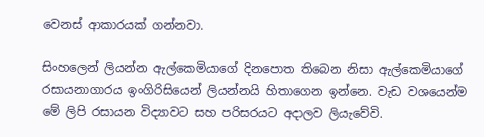වෙනස් ආකාරයක් ගන්නවා.

සිංහලෙන් ලියන්න ඇල්කෙමියාගේ දිනපොත තිබෙන නිසා ඇල්කෙමියාගේ රසායනාගාරය ඉංගිරිසියෙන් ලියන්නයි හිතාගෙන ඉන්නෙ. වැඩ වශයෙන්ම මේ ලිපි රසායන විද්‍යාවට සහ පරිසරයට අදාලව ලියැවේවි.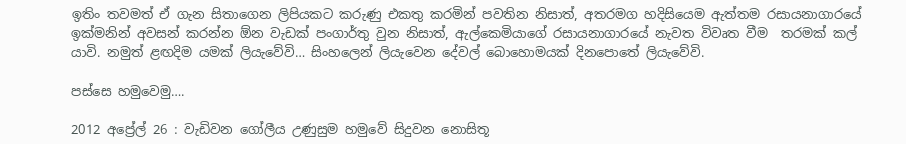ඉතිං තවමත් ඒ ගැන සිතාගෙන ලිපියකට කරුණු එකතු කරමින් පවතින නිසාත්, අතරමග හදිසියෙම ඇත්තම රසායනාගාරයේ ඉක්මනින් අවසන් කරන්න ඕන වැඩක් පංගාර්තු වුන නිසාත්, ඇල්කෙමියාගේ රසායනාගාරයේ නැවත විවෘත වීම  තරමක් කල් යාවි. නමුත් ළඟදිම යමක් ලියැවේවි… සිංහලෙන් ලියැවෙන දේවල් බොහොමයක් දිනපොතේ ලියැවේවි.

පස්සෙ හමුවෙමු….

2012 අප්‍රේල් 26 : වැඩිවන ගෝලීය උණුසුම හමුවේ සිදුවන නොසිතූ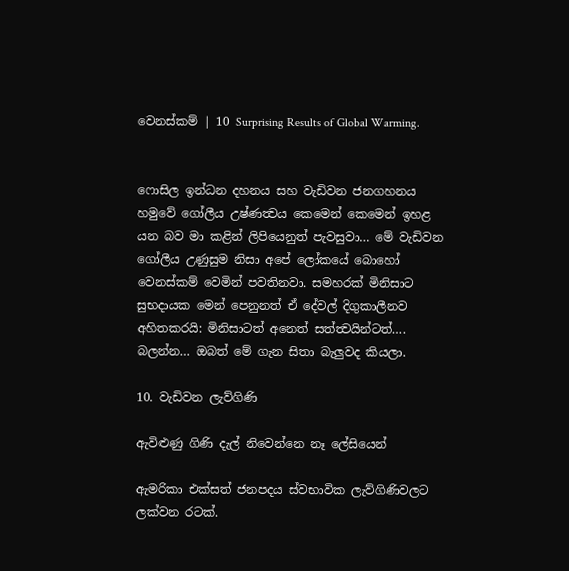වෙනස්කම් | 10 Surprising Results of Global Warming.


ෆොසිල ඉන්ධන දහනය සහ වැඩිවන ජනගහනය හමුවේ ගෝලීය උෂ්ණත්‍වය කෙමෙන් කෙමෙන් ඉහළ යන බව මා කළින් ලිපියෙනුත් පැවසුවා… මේ වැඩිවන ගෝලීය උණුසුම නිසා අපේ ලෝකයේ බොහෝ වෙනස්කම් වෙමින් පවතිනවා. සමහරක් මිනිසාට සුභදායක මෙන් පෙනුනත් ඒ දේවල් දිගුකාලීනව අහිතකරයි: මිනිසාටත් අනෙත් සත්ත්‍වයින්ටත්…. බලන්න… ඔබත් මේ ගැන සිතා බැලුවද කියලා.

10. වැඩිවන ලැව්ගිණි

ඇවිළුණු ගිණි දැල් නිවෙන්නෙ නෑ ලේසියෙන්

ඇමරිකා එක්සත් ජනපදය ස්වභාවික ලැව්ගිණිවලට ලක්වන රටක්.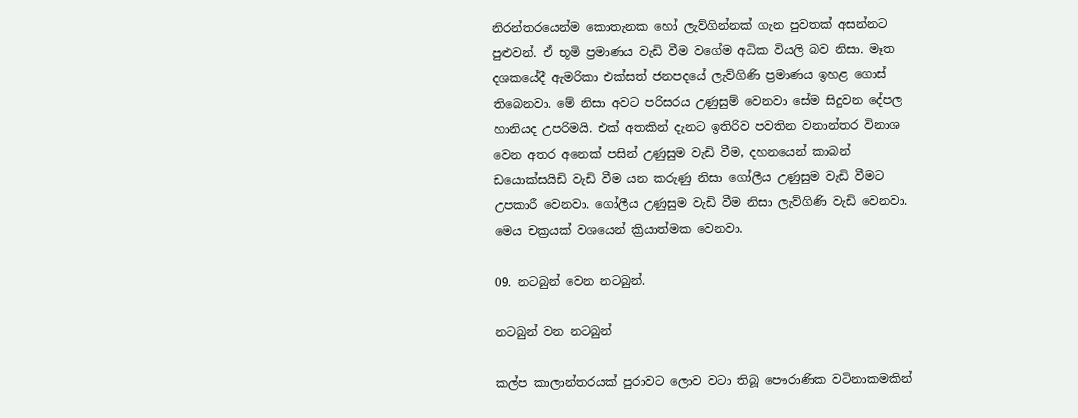නිරන්තරයෙන්ම කොතැනක හෝ ලැව්ගින්නක් ගැන පුවතක් අසන්නට පුළුවන්. ඒ භූමි ප්‍රමාණය වැඩි වීම වගේම අධික වියලි බව නිසා. මෑත දශකයේදී ඇමරිකා එක්සත් ජනපදයේ ලැව්ගිණි ප්‍රමාණය ඉහළ ගොස් තිබෙනවා. මේ නිසා අවට පරිසරය උණුසුම් වෙනවා සේම සිදුවන දේපල හානියද උපරිමයි. එක් අතකින් දැනට ඉතිරිව පවතින වනාන්තර විනාශ වෙන අතර අනෙක් පසින් උණුසුම වැඩි වීම, දහනයෙන් කාබන් ඩයොක්සයිඩි වැඩි වීම යන කරුණු නිසා ගෝලීය උණුසුම වැඩි වීමට උපකාරී වෙනවා. ගෝලීය උණුසුම වැඩි වීම නිසා ලැව්ගිණි වැඩි වෙනවා. මෙය චක්‍රයක් වශයෙන් ක්‍රියාත්මක වෙනවා.

09. නටබුන් වෙන නටබුන්.

නටබුන් වන නටබුන්

කල්ප කාලාන්තරයක් පුරාවට ලොව වටා තිබූ පෞරාණික වටිනාකමකින්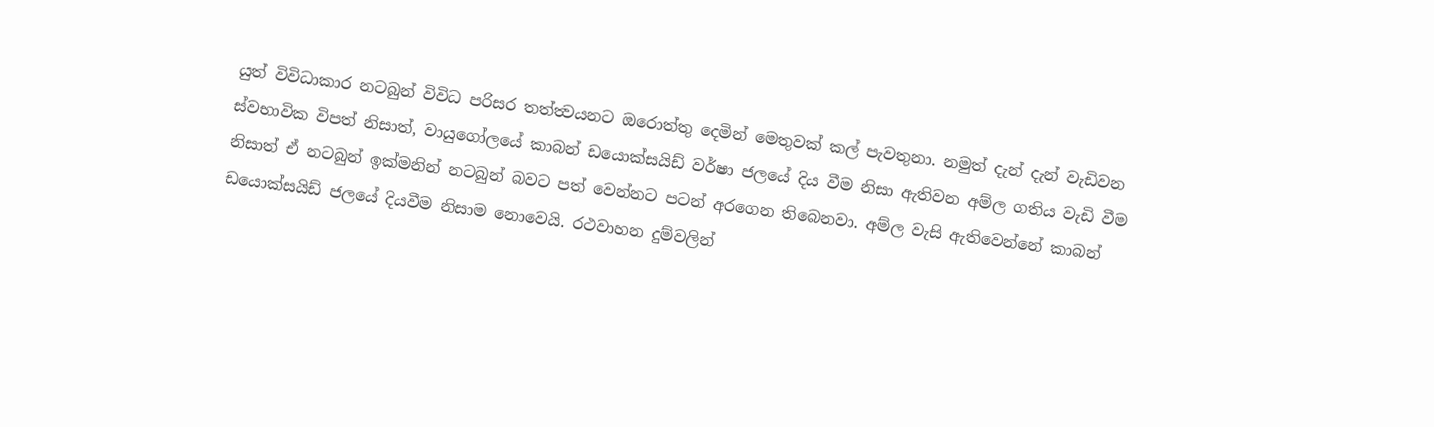යුත් විවිධාකාර නටබුන් විවිධ පරිසර තත්ත්‍වයනට ඔරොත්තු දෙමින් මෙතුවක් කල් පැවතුනා. නමුත් දැන් දැන් වැඩිවන ස්වභාවික විපත් නිසාත්, වායුගෝලයේ කාබන් ඩයොක්සයිඩ් වර්ෂා ජලයේ දිය වීම නිසා ඇතිවන අම්ල ගතිය වැඩි වීම නිසාත් ඒ නටබුන් ඉක්මනින් නටබුන් බවට පත් වෙන්නට පටන් අරගෙන තිබෙනවා. අම්ල වැසි ඇතිවෙන්නේ කාබන් ඩයොක්සයිඩ් ජලයේ දියවීම නිසාම නොවෙයි. රථවාහන දුම්වලින්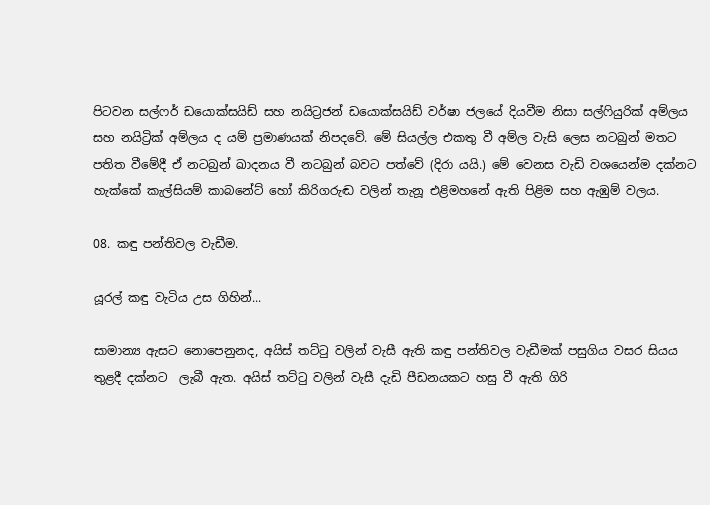පිටවන සල්ෆර් ඩයොක්සයිඩ් සහ නයිට්‍රජන් ඩයොක්සයිඩ් වර්ෂා ජලයේ දියවීම නිසා සල්ෆියුරික් අම්ලය සහ නයිට්‍රික් අම්ලය ද යම් ප්‍රමාණයක් නිපදවේ. මේ සියල්ල එකතු වී අම්ල වැසි ලෙස නටබුන් මතට පතිත වීමේදී ඒ නටබුන් ඛාදනය වී නටබුන් බවට පත්වේ (දිරා යයි.) මේ වෙනස වැඩි වශයෙන්ම දක්නට හැක්කේ කැල්සියම් කාබනේට් හෝ කිරිගරුඬ වලින් තැනූ එළිමහනේ ඇති පිළිම සහ ඇඹුම් වලය.

08. කඳු පන්තිවල වැඩීම.

යූරල් කඳු වැටිය උස ගිහින්...

සාමාන්‍ය ඇසට නොපෙනුනද, අයිස් තට්ටු වලින් වැසී ඇති කඳු පන්තිවල වැඩීමක් පසුගිය වසර සියය තුළදී දක්නට  ලැබී ඇත. අයිස් තට්ටු වලින් වැසී දැඩි පීඩනයකට හසු වී ඇති ගිරි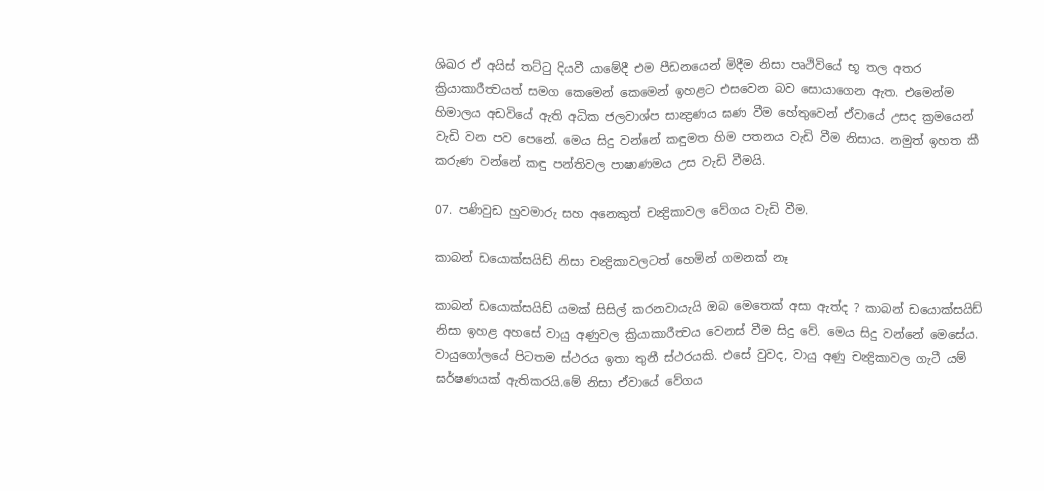ශිඛර ඒ අයිස් තට්ටු දියවී යාමේදී එම පීඩනයෙන් මිදීම නිසා පෘථිවියේ භූ තල අතර ක්‍රියාකාරීත්‍වයත් සමග කෙමෙන් කෙමෙන් ඉහළට එසවෙන බව සොයාගෙන ඇත. එමෙන්ම හිමාලය අඩවියේ ඇති අධික ජලවාශ්ප සාන්‍ද්‍රණය ඝණ වීම හේතුවෙන් ඒවායේ උසද ක්‍රමයෙන් වැඩි වන පව පෙනේ. මෙය සිදු වන්නේ කඳුමත හිම පතනය වැඩි වීම නිසාය. නමුත් ඉහත කී කරුණ වන්නේ කඳු පන්තිවල පාෂාණමය උස වැඩි වීමයි.

07. පණිවුඩ හුවමාරු සහ අනෙකුත් චන්‍ද්‍රිකාවල වේගය වැඩි වීම.

කාබන් ඩයොක්සයිඩ් නිසා චන්‍ද්‍රිකාවලටත් හෙමින් ගමනක් නෑ

කාබන් ඩයොක්සයිඩ් යමක් සිසිල් කරනවායැයි ඔබ මෙතෙක් අසා ඇත්ද ? කාබන් ඩයොක්සයිඩ් නිසා ඉහළ අහසේ වායු අණුවල ක්‍රියාකාරීත්‍වය වෙනස් වීම සිදු වේ. මෙය සිදු වන්නේ මෙසේය. වායුගෝලයේ පිටතම ස්ථරය ඉතා තුනී ස්ථරයකි. එසේ වුවද, වායු අණු චන්‍ද්‍රිකාවල ගැටී යම් ඝර්ෂණයක් ඇතිකරයි.මේ නිසා ඒවායේ වේගය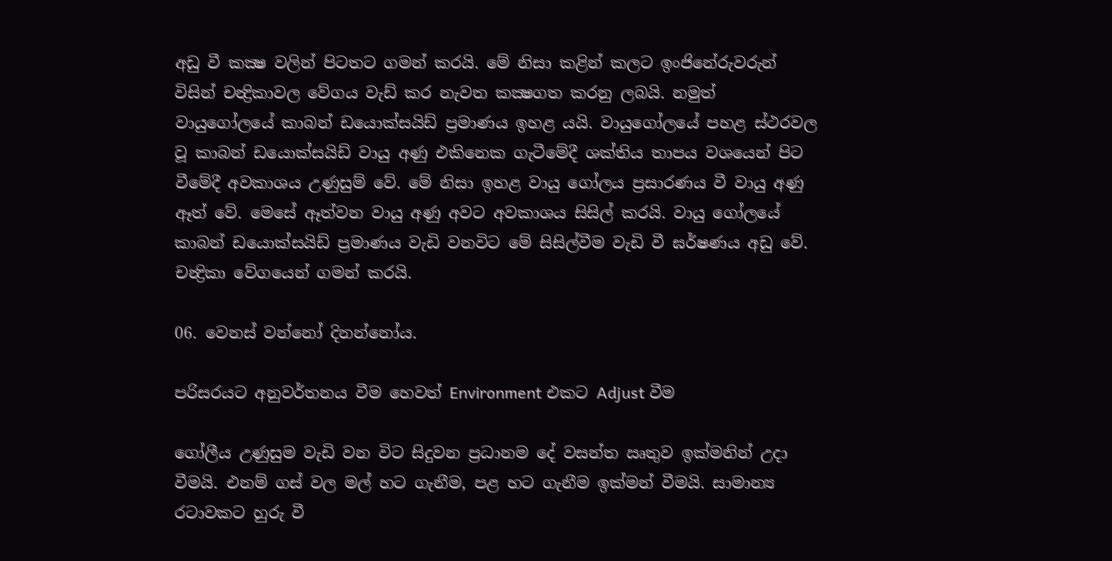අඩු වී කක්‍ෂ වලින් පිටතට ගමන් කරයි. මේ නිසා කළින් කලට ඉංජිනේරුවරුන් විසින් චන්‍ද්‍රිකාවල වේගය වැඩ් කර නැවත කක්‍ෂගත කරනු ලබයි. නමුත් වායුගෝලයේ කාබන් ඩයොක්සයිඩ් ප්‍රමාණය ඉහළ යයි. වායුගෝලයේ පහළ ස්ථරවල වූ කාබන් ඩයොක්සයිඩ් වායු අණු එකිනෙක ගැටීමේදී ශක්තිය තාපය වශයෙන් පිට වීමේදී අවකාශය උණුසුම් වේ. මේ නිසා ඉහළ වායු ගෝලය ප්‍රසාරණය වී වායු අණු ඈත් වේ. මෙසේ ඈත්වන වායු අණු අවට අවකාශය සිසිල් කරයි. වායු ගෝලයේ කාබන් ඩයොක්සයිඩ් ප්‍රමාණය වැඩි වනවිට මේ සිසිල්වීම වැඩි වී ඝර්ෂණය අඩු වේ. චන්‍ද්‍රිකා වේගයෙන් ගමන් කරයි.

06. වෙනස් වන්නෝ දිනන්නෝය.

පරිසරයට අනුවර්තනය වීම හෙවත් Environment එකට Adjust වීම

ගෝලීය උණුසුම වැඩි වන විට සිදුවන ප්‍රධානම දේ වසන්ත ඍතුව ඉක්මනින් උදා වීමයි. එනම් ගස් වල මල් හට ගැනීම, පළ හට ගැනීම ඉක්මන් වීමයි. සාමාන්‍ය රටාවකට හුරු වී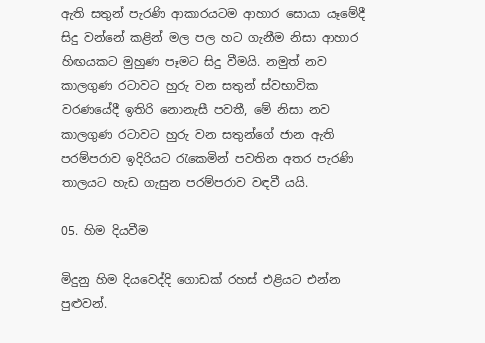ඇති සතුන් පැරණි ආකාරයටම ආහාර සොයා යෑමේදී සිදු වන්නේ කළින් මල පල හට ගැනීම නිසා ආහාර හිඟයකට මුහුණ පෑමට සිදු වීමයි. නමුත් නව කාලගුණ රටාවට හුරු වන සතුන් ස්වභාවික වරණයේදී ඉතිරි නොනැසී පවතී, මේ නිසා නව කාලගුණ රටාවට හුරු වන සතුන්ගේ ජාන ඇති පරම්පරාව ඉදිරියට රැකෙමින් පවතින අතර පැරණි තාලයට හැඩ ගැසුන පරම්පරාව වඳවී යයි.

05. හිම දියවීම

මිදුනු හිම දියවෙද්දි ගොඩක් රහස් එළියට එන්න පුළුවන්.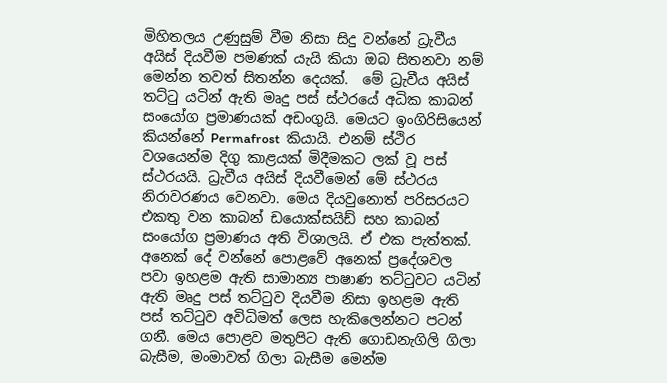මිහිතලය උණුසුම් වීම නිසා සිදු වන්නේ ධ්‍රැවීය අයිස් දියවීම පමණක් යැයි කියා ඔබ සිතනවා නම් මෙන්න තවත් සිතන්න දෙයක්.  මේ ධ්‍රැවීය අයිස් තට්ටු යටින් ඇති මෘදු පස් ස්ථරයේ අධික කාබන් සංයෝග ප්‍රමාණයක් අඩංගුයි. මෙයට ඉංගිරිසියෙන් කියන්නේ Permafrost  කියායි. එනම් ස්ථිර වශයෙන්ම දිගු කාළයක් මිදීමකට ලක් වූ පස් ස්ථරයයි. ධ්‍රැවීය අයිස් දියවීමෙන් මේ ස්ථරය නිරාවරණය වෙනවා. මෙය දියවුනොත් පරිසරයට එකතු වන කාබන් ඩයොක්සයිඩ් සහ කාබන් සංයෝග ප්‍රමාණය අති විශාලයි. ඒ එක පැත්තක්. අනෙක් දේ වන්නේ පොළවේ අනෙක් ප්‍රදේශවල පවා ඉහළම ඇති සාමාන්‍ය පාෂාණ තට්ටුවට යටින් ඇති මෘදු පස් තට්ටුව දියවීම නිසා ඉහළම ඇති පස් තට්ටුව අවිධිමත් ලෙස හැකිලෙන්නට පටන් ගනී. මෙය පොළව මතුපිට ඇති ගොඩනැගිලි ගිලා බැසීම, මංමාවත් ගිලා බැසීම මෙන්ම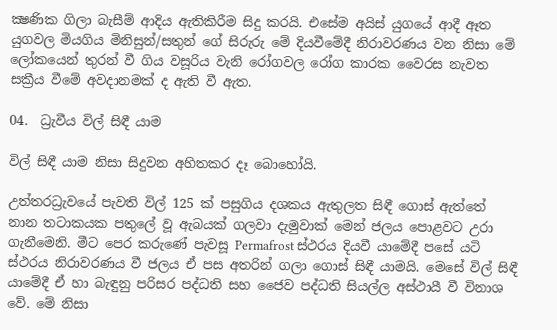ක්‍ෂණික ගිලා බැසීම් ආදිය ඇතිකිරීම සිදු කරයි. එසේම අයිස් යුගයේ ආදී ඈත යුගවල මියගිය මිනිසුන්/සතුන් ගේ සිරුරු මේ දියවීමේදී නිරාවරණය වන නිසා මේ ලෝකයෙන් තුරන් වී ගිය වසූරිය වැනි රෝගවල රෝග කාරක වෛරස නැවත සක්‍රීය වීමේ අවදානමක් ද ඇති වී ඇත.

04.  ධ්‍රැවීය විල් සිඳී යාම

විල් සිඳී යාම නිසා සිදුවන අහිතකර දෑ බොහෝයි.

උත්තරධ්‍රැවයේ පැවති විල් 125 ක් පසුගිය දශකය ඇතුලත සිඳී ගොස් ඇත්තේ නාන තටාකයක පතුලේ වූ ඇබයක් ගලවා දැමුවාක් මෙන් ජලය පොළවට උරා ගැනීමෙනි. මීට පෙර කරුණේ පැවසූ Permafrost ස්ථරය දියවී යාමේදී පසේ යටි ස්ථරය නිරාවරණය වී ජලය ඒ පස අතරින් ගලා ගොස් සිඳී යාමයි. මෙසේ විල් සිඳී යාමේදී ඒ හා බැඳුනු පරිසර පද්ධති සහ ජෛව පද්ධති සියල්ල අස්ථායී වී විනාශ වේ. මේ නිසා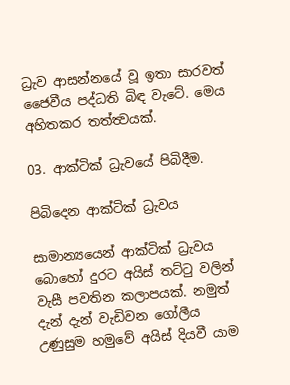ධ්‍රැව ආසන්නයේ වූ ඉතා සාරවත් ජෛවීය පද්ධති බිඳ වැටේ. මෙය අහිතකර තත්ත්‍වයක්.

03. ආක්ටික් ධ්‍රැවයේ පිබිදීම.

පිබිදෙන ආක්ටික් ධ්‍රැවය

සාමාන්‍යයෙන් ආක්ටික් ධ්‍රැවය බොහෝ දුරට අයිස් තට්ටු වලින් වැසී පවතින කලාපයක්. නමුත් දැන් දැන් වැඩිවන ගෝලීය උණුසුම හමුවේ අයිස් දියවී යාම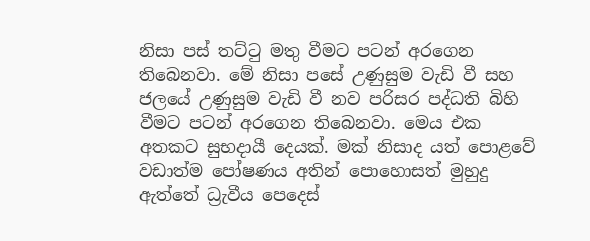නිසා පස් තට්ටු මතු වීමට පටන් අරගෙන තිබෙනවා. මේ නිසා පසේ උණුසුම වැඩි වී සහ ජලයේ උණුසුම වැඩි වී නව පරිසර පද්ධති බිහි වීමට පටන් අරගෙන තිබෙනවා. මෙය එක අතකට සුභදායී දෙයක්. මක් නිසාද යත් පොළවේ වඩාත්ම පෝෂණය අතින් පොහොසත් මුහුදු ඇත්තේ ධ්‍රැවීය පෙදෙස්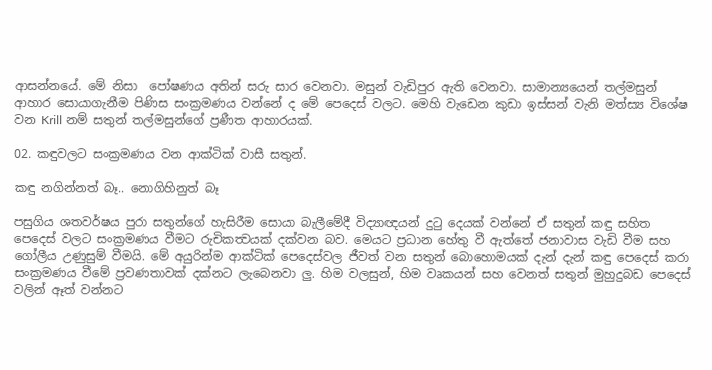ආසන්නයේ. මේ නිසා  පෝෂණය අතින් සරු සාර වෙනවා. මසුන් වැඩිපුර ඇති වෙනවා. සාමාන්‍යයෙන් තල්මසුන් ආහාර සොයාගැනීම පිණිස සංක්‍රමණය වන්නේ ද මේ පෙදෙස් වලට. මෙහි වැඩෙන කුඩා ඉස්සන් වැනි මත්ස්‍ය විශේෂ වන Krill නම් සතුන් තල්මසුන්ගේ ප්‍රණීත ආහාරයක්.

02. කඳුවලට සංක්‍රමණය වන ආක්ටික් වාසී සතුන්.

කඳු නගින්නත් බෑ.. නොගිහිනුත් බෑ

පසුගිය ශතවර්ෂය පුරා සතුන්ගේ හැසිරීම සොයා බැලීමේදී විද්‍යාඥයන් දුටු දෙයක් වන්නේ ඒ සතුන් කඳු සහිත පෙදෙස් වලට සංක්‍රමණය වීමට රුචිකත්‍වයක් දක්වන බව. මෙයට ප්‍රධාන හේතු වී ඇත්තේ ජනාවාස වැඩි වීම සහ ගෝලීය උණුසුම් වීමයි. මේ අයුරින්ම ආක්ටික් පෙදෙස්වල ජීවත් වන සතුන් බොහොමයක් දැන් දැන් කඳු පෙදෙස් කරා සංක්‍රමණය වීමේ ප්‍රවණතාවක් දක්නට ලැබෙනවා ලු. හිම වලසුන්, හිම වෘකයන් සහ වෙනත් සතුන් මුහුදුබඩ පෙදෙස් වලින් ඈත් වන්නට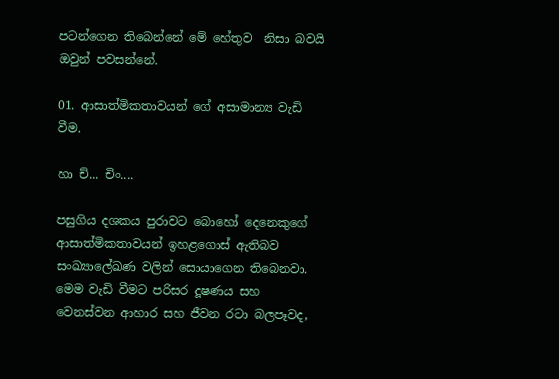පටන්ගෙන තිබෙන්නේ මේ හේතුව  නිසා බවයි ඔවුන් පවසන්නේ.

01. ආසාත්මිකතාවයන් ගේ අසාමාන්‍ය වැඩි වීම.

හා ච්... චිං....

පසුගිය දශකය පුරාවට බොහෝ දෙනෙකුගේ ආසාත්මිකතාවයන් ඉහළගොස් ඇතිබව සංඛ්‍යාලේඛණ වලින් සොයාගෙන තිබෙනවා. මෙම වැඩි වීමට පරිසර දූෂණය සහ වෙනස්වන ආහාර සහ ජීවන රටා බලපෑවද,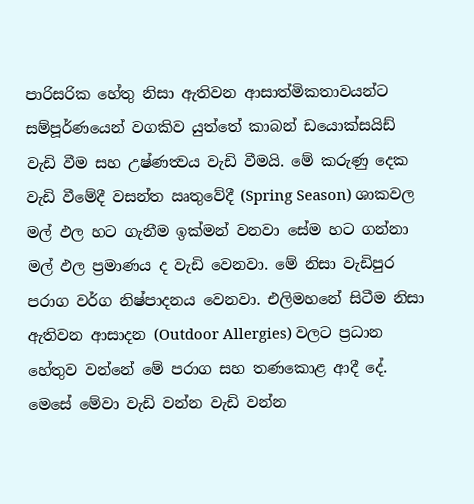පාරිසරික හේතු නිසා ඇතිවන ආසාත්මිකතාවයන්ට සම්පූර්ණයෙන් වගකිව යුත්තේ කාබන් ඩයොක්සයිඩ් වැඩි වීම සහ උෂ්ණත්‍වය වැඩි වීමයි. මේ කරුණු දෙක වැඩි වීමේදී වසන්ත ඍතුවේදී (Spring Season) ශාකවල මල් ඵල හට ගැනීම ඉක්මන් වනවා සේම හට ගන්නා මල් ඵල ප්‍රමාණය ද වැඩි වෙනවා. මේ නිසා වැඩිපුර පරාග වර්ග නිෂ්පාදනය වෙනවා. එලිමහනේ සිටීම නිසා ඇතිවන ආසාදන (Outdoor Allergies) වලට ප්‍රධාන හේතුව වන්නේ මේ පරාග සහ තණකොළ ආදී දේ. මෙසේ මේවා වැඩි වන්න වැඩි වන්න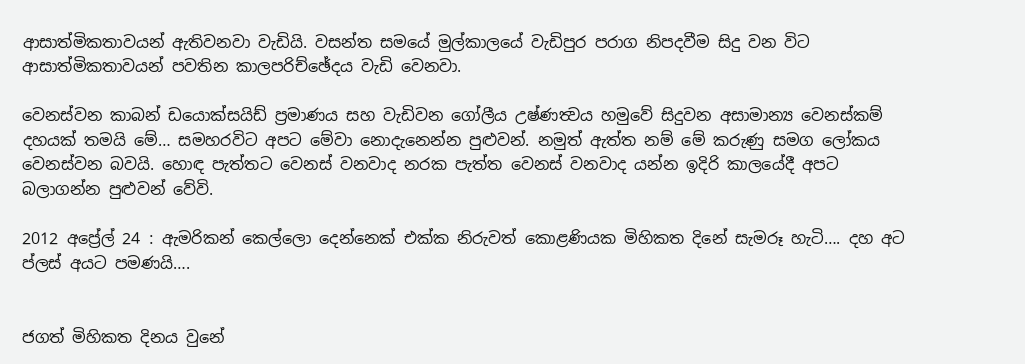ආසාත්මිකතාවයන් ඇතිවනවා වැඩියි. වසන්ත සමයේ මුල්කාලයේ වැඩිපුර පරාග නිපදවීම සිදු වන විට ආසාත්මිකතාවයන් පවතින කාලපරිච්ඡේදය වැඩි වෙනවා.

වෙනස්වන කාබන් ඩයොක්සයිඩ් ප්‍රමාණය සහ වැඩිවන ගෝලීය උෂ්ණත්‍වය හමුවේ සිදුවන අසාමාන්‍ය වෙනස්කම් දහයක් තමයි මේ… සමහරවිට අපට මේවා නොදැනෙන්න පුළුවන්. නමුත් ඇත්ත නම් මේ කරුණු සමග ලෝකය වෙනස්වන බවයි. හොඳ පැත්තට වෙනස් වනවාද නරක පැත්ත වෙනස් වනවාද යන්න ඉදිරි කාලයේදී අපට බලාගන්න පුළුවන් වේවි.

2012 අප්‍රේල් 24 : ඇමරිකන් කෙල්ලො දෙන්නෙක් එක්ක නිරුවත් කොළණියක මිහිකත දිනේ සැමරූ හැටි…. දහ අට ප්ලස් අයට පමණයි….


ජගත් මිහිකත දිනය වුනේ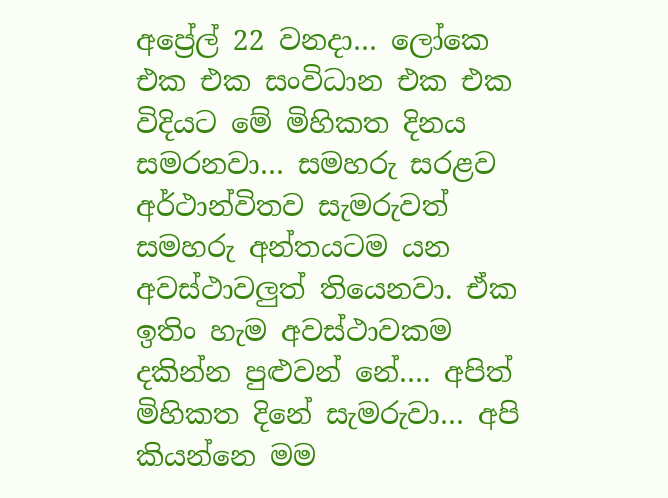අප්‍රේල් 22 වනදා… ලෝකෙ එක එක සංවිධාන එක එක විදියට මේ මිහිකත දිනය සමරනවා… සමහරු සරළව අර්ථාන්විතව සැමරුවත් සමහරු අන්තයටම යන අවස්ථාවලුත් තියෙනවා. ඒක ඉතිං හැම අවස්ථාවකම දකින්න පුළුවන් නේ…. අපිත් මිහිකත දිනේ සැමරුවා… අපි කියන්නෙ මම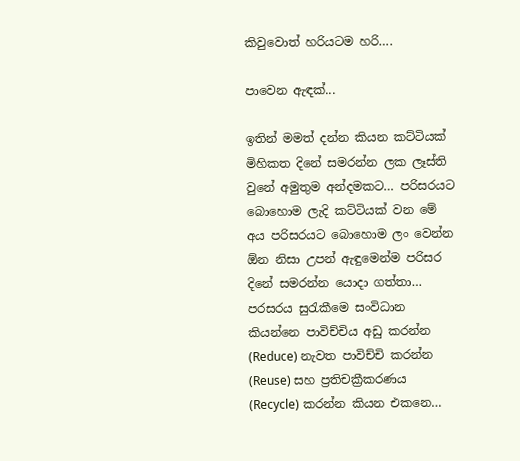කිවුවොත් හරියටම හරි….

පාවෙන ඇඳක්...

ඉතින් මමත් දන්න කියන කට්ටියක් මිහිකත දිනේ සමරන්න ලක ලෑස්ති වුනේ අමුතුම අන්දමකට… පරිසරයට බොහොම ලැදි කට්ටියක් වන මේ අය පරිසරයට බොහොම ලං වෙන්න ඕන නිසා උපන් ඇඳුමෙන්ම පරිසර දිනේ සමරන්න යොදා ගත්තා… පරසරය සුරැකීමෙ සංවිධාන කියන්නෙ පාවිච්චිය අඩු කරන්න (Reduce) නැවත පාවිච්චි කරන්න (Reuse) සහ ප්‍රතිචක්‍රීකරණය (Recycle) කරන්න කියන එකනෙ…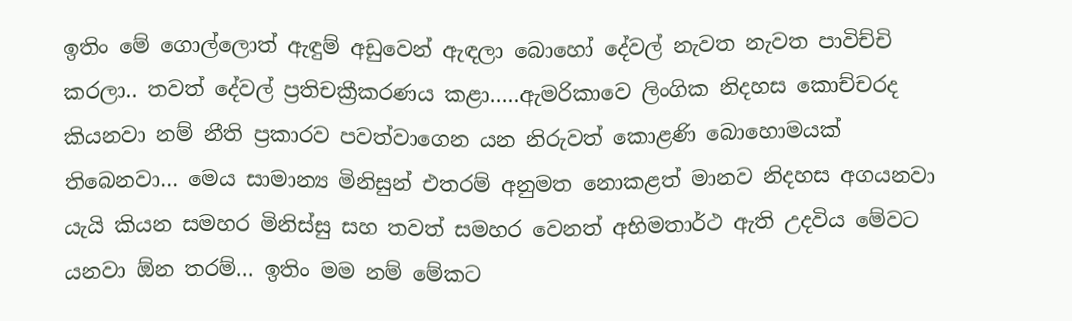ඉතිං මේ ගොල්ලොත් ඇඳුම් අඩුවෙන් ඇඳලා බොහෝ දේවල් නැවත නැවත පාවිච්චි කරලා.. තවත් දේවල් ප්‍රතිචක්‍රීකරණය කළා…..ඇමරිකාවෙ ලිංගික නිදහස කොච්චරද කියනවා නම් නීති ප්‍රකාරව පවත්වාගෙන යන නිරුවත් කොළණි බොහොමයක් තිබෙනවා… මෙය සාමාන්‍ය මිනිසුන් එතරම් අනුමත නොකළත් මානව නිදහස අගයනවා යැයි කියන සමහර මිනිස්සු සහ තවත් සමහර වෙනත් අභිමතාර්ථ ඇති උදවිය මේවට යනවා ඕන තරම්… ඉතිං මම නම් මේකට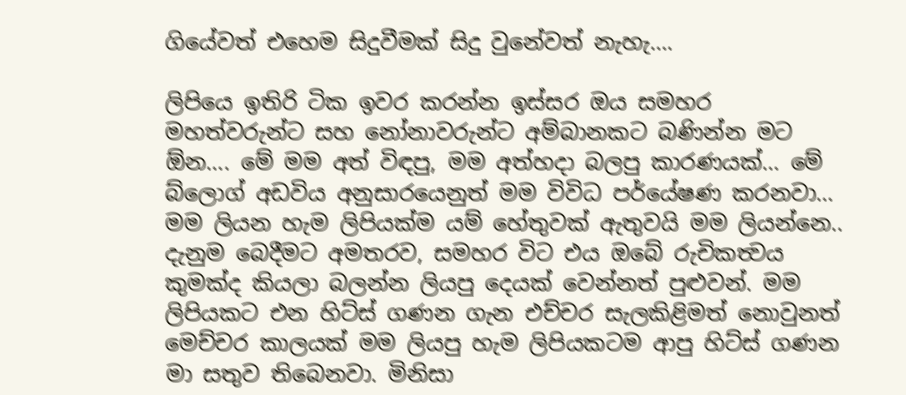ගියේවත් එහෙම සිදුවීමක් සිදු වුනේවත් නැහැ….

ලිපියෙ ඉතිරි ටික ඉවර කරන්න ඉස්සර ඔය සමහර මහත්වරුන්ට සහ නෝනාවරුන්ට අම්බානකට බණින්න මට ඕන…. මේ මම අත් විඳපු, මම අත්හදා බලපු කාරණයක්… මේ බ්ලොග් අඩවිය අනුසාරයෙනුත් මම විවිධ පර්යේෂණ කරනවා… මම ලියන හැම ලිපියක්ම යම් හේතුවක් ඇතුවයි මම ලියන්නෙ.. දැනුම බෙදීමට අමතරව, සමහර විට එය ඔබේ රුචිකත්‍වය කුමක්ද කියලා බලන්න ලියපු දෙයක් වෙන්නත් පුළුවන්. මම ලිපියකට එන හිට්ස් ගණන ගැන එච්චර සැලකිළිමත් නොවුනත් මෙච්චර කාලයක් මම ලියපු හැම ලිපියකටම ආපු හිට්ස් ගණන මා සතුව තිබෙනවා. මිනිසා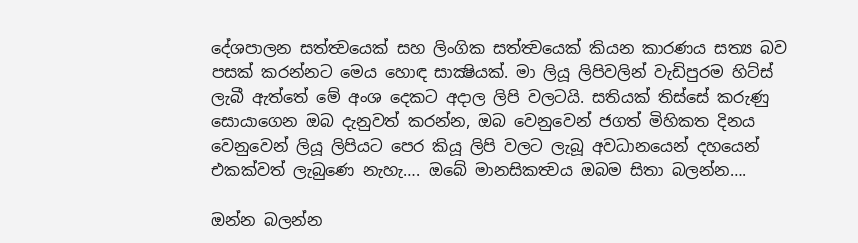දේශපාලන සත්ත්‍වයෙක් සහ ලිංගික සත්ත්‍වයෙක් කියන කාරණය සත්‍ය බව පසක් කරන්නට මෙය හොඳ සාක්‍ෂියක්. මා ලියූ ලිපිවලින් වැඩිපුරම හිට්ස් ලැබී ඇත්තේ මේ අංශ දෙකට අදාල ලිපි වලටයි. සතියක් තිස්සේ කරුණු සොයාගෙන ඔබ දැනුවත් කරන්න, ඔබ වෙනුවෙන් ජගත් මිහිකත දිනය වෙනුවෙන් ලියූ ලිපියට පෙර කියූ ලිපි වලට ලැබූ අවධානයෙන් දහයෙන් එකක්වත් ලැබුණෙ නැහැ…. ඔබේ මානසිකත්‍වය ඔබම සිතා බලන්න….

ඔන්න බලන්න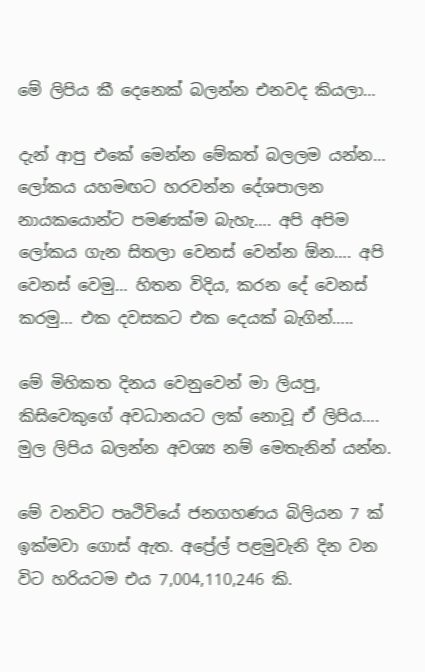මේ ලිපිය කී දෙනෙක් බලන්න එනවද කියලා…

දැන් ආපු එකේ මෙන්න මේකත් බලලම යන්න… ලෝකය යහමඟට හරවන්න දේශපාලන නායකයොන්ට පමණක්ම බැහැ…. අපි අපිම ලෝකය ගැන සිතලා වෙනස් වෙන්න ඕන…. අපි වෙනස් වෙමු… හිතන විදිය, කරන දේ වෙනස් කරමු… එක දවසකට එක දෙයක් බැගින්…..

මේ මිහිකත දිනය වෙනුවෙන් මා ලියපු, කිසිවෙකුගේ අවධානයට ලක් නොවූ ඒ ලිපිය…. මුල ලිපිය බලන්න අවශ්‍ය නම් මෙතැනින් යන්න.

මේ වනවිට පෘථිවියේ ජනගහණය බිලියන 7 ක් ඉක්මවා ගොස් ඇත. අප්‍රේල් පළමුවැනි දින වන විට හරියටම එය 7,004,110,246 කි.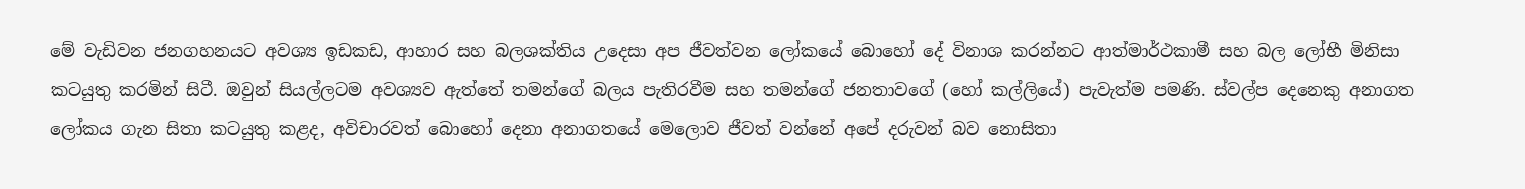මේ වැඩිවන ජනගහනයට අවශ්‍ය ඉඩකඩ, ආහාර සහ බලශක්තිය උදෙසා අප ජීවත්වන ලෝකයේ බොහෝ දේ විනාශ කරන්නට ආත්මාර්ථකාමී සහ බල ලෝභී මිනිසා කටයුතු කරමින් සිටී. ඔවුන් සියල්ලටම අවශ්‍යව ඇත්තේ තමන්ගේ බලය පැතිරවීම සහ තමන්ගේ ජනතාවගේ (හෝ කල්ලියේ) පැවැත්ම පමණි. ස්වල්ප දෙනෙකු අනාගත ලෝකය ගැන සිතා කටයුතු කළද, අවිචාරවත් බොහෝ දෙනා අනාගතයේ මෙලොව ජීවත් වන්නේ අපේ දරුවන් බව නොසිතා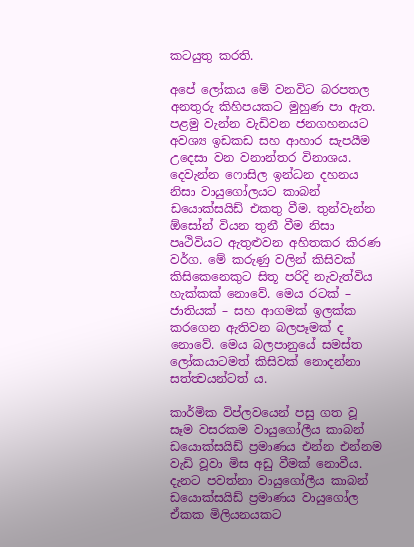කටයුතු කරති.

අපේ ලෝකය මේ වනවිට බරපතල අනතුරු කිහිපයකට මුහුණ පා ඇත. පළමු වැන්න වැඩිවන ජනගහනයට අවශ්‍ය ඉඩකඩ සහ ආහාර සැපයීම උදෙසා වන වනාන්තර විනාශය. දෙවැන්න ෆොසිල ඉන්ධන දහනය නිසා වායුගෝලයට කාබන් ඩයොක්සයිඩ් එකතු වීම. තුන්වැන්න ඕසෝන් වියන තුනී වීම නිසා පෘථිවියට ඇතුළුවන අහිතකර කිරණ වර්ග. මේ කරුණු වලින් කිසිවක් කිසිකෙනෙකුට සිතූ පරිදි නැවැත්විය හැක්කක් නොවේ. මෙය රටක් – ජාතියක් – සහ ආගමක් ඉලක්ක කරගෙන ඇතිවන බලපෑමක් ද නොවේ. මෙය බලපානුයේ සමස්ත ලෝකයාටමත් කිසිවක් නොදන්නා සත්ත්‍වයන්ටත් ය.

කාර්මික විප්ලවයෙන් පසු ගත වූ සෑම වසරකම වායුගෝලීය කාබන් ඩයොක්සයිඩ් ප්‍රමාණය එන්න එන්නම වැඩි වූවා මිස අඩු වීමක් නොවීය. දැනට පවත්නා වායුගෝලීය කාබන් ඩයොක්සයිඩ් ප්‍රමාණය වායුගෝල ඒකක මිලියනයකට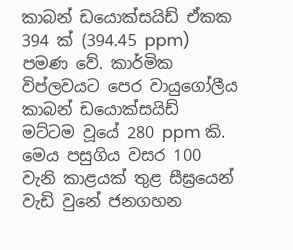කාබන් ඩයොක්සයිඩ් ඒකක 394 ක් (394.45 ppm) පමණ වේ. කාර්මික විප්ලවයට පෙර වායුගෝලීය කාබන් ඩයොක්සයිඩ් මට්ටම වූයේ 280 ppm කි. මෙය පසුගිය වසර 100 වැනි කාළයක් තුළ සීඝ්‍රයෙන් වැඩි වුනේ ජනගහන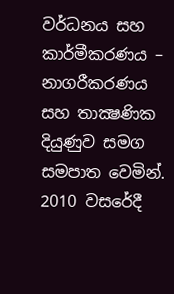වර්ධනය සහ කාර්මීකරණය – නාගරීකරණය සහ තාක්‍ෂණික දියුණුව සමග සමපාත වෙමින්. 2010 වසරේදී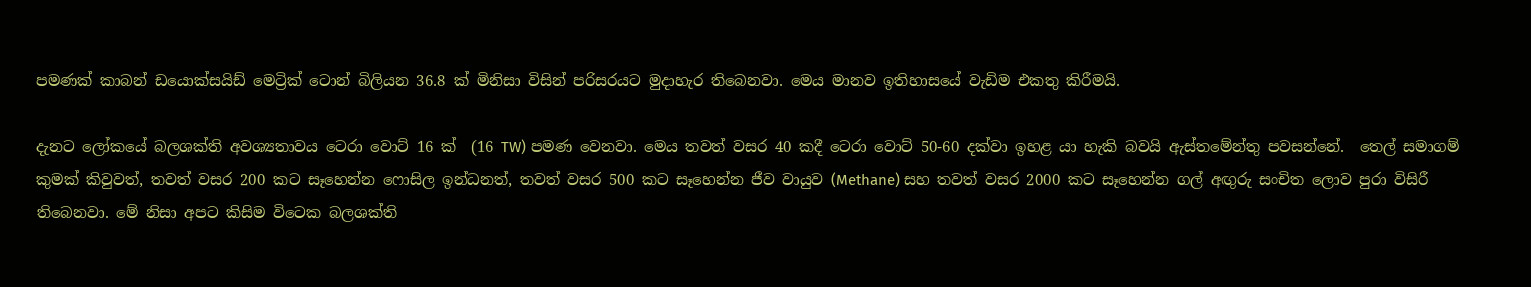පමණක් කාබන් ඩයොක්සයිඩ් මෙට්‍රික් ටොන් බිලියන 36.8 ක් මිනිසා විසින් පරිසරයට මුදාහැර තිබෙනවා. මෙය මානව ඉතිහාසයේ වැඩිම එකතු කිරීමයි.

දැනට ලෝකයේ බලශක්ති අවශ්‍යතාවය ටෙරා වොට් 16 ක්  (16 TW) පමණ වෙනවා. මෙය තවත් වසර 40 කදී ටෙරා වොට් 50-60 දක්වා ඉහළ යා හැකි බවයි ඇස්තමේන්තු පවසන්නේ.  තෙල් සමාගම් කුමක් කිවුවත්, තවත් වසර 200 කට සෑහෙන්න ෆොසිල ඉන්ධනත්, තවත් වසර 500 කට සෑහෙන්න ජීව වායුව (Methane) සහ තවත් වසර 2000 කට සෑහෙන්න ගල් අඟුරු සංචිත ලොව පුරා විසිරී තිබෙනවා. මේ නිසා අපට කිසිම විටෙක බලශක්ති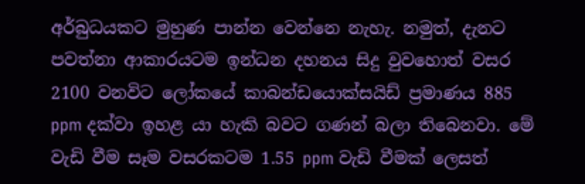අර්බුධයකට මුහුණ පාන්න වෙන්නෙ නැහැ. නමුත්, දැනට පවත්නා ආකාරයටම ඉන්ධන දහනය සිදු වුවහොත් වසර 2100 වනවිට ලෝකයේ කාබන්ඩයොක්සයිඩ් ප්‍රමාණය 885 ppm දක්වා ඉහළ යා හැකි බවට ගණන් බලා තිබෙනවා. මේ වැඩි වීම සෑම වසරකටම 1.55 ppm වැඩි වීමක් ලෙසත්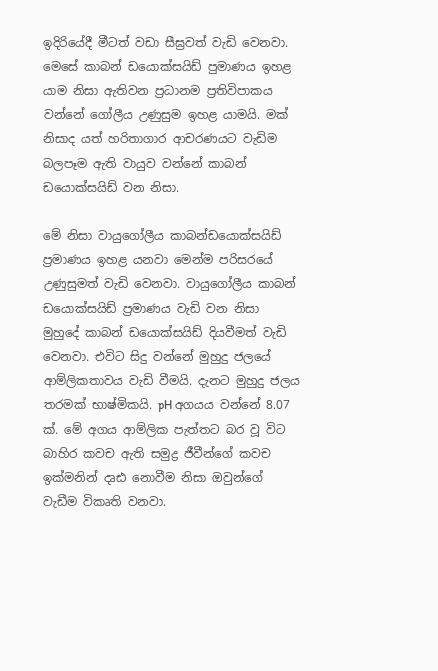ඉදිරියේදී මීටත් වඩා සීඝ්‍රවත් වැඩි වෙනවා. මෙසේ කාබන් ඩයොක්සයිඩ් පුමාණය ඉහළ යාම නිසා ඇතිවන ප්‍රධානම ප්‍රතිවිපාකය වන්නේ ගෝලීය උණුසුම ඉහළ යාමයි. මක් නිසාද යත් හරිතාගාර ආචරණයට වැඩිම බලපෑම ඇති වායුව වන්නේ කාබන් ඩයොක්සයිඩ් වන නිසා.

මේ නිසා වායුගෝලීය කාබන්ඩයොක්සයිඩ් ප්‍රමාණය ඉහළ යනවා මෙන්ම පරිසරයේ උණුසුමත් වැඩි වෙනවා. වායුගෝලීය කාබන් ඩයොක්සයිඩ් ප්‍රමාණය වැඩි වන නිසා මුහුදේ කාබන් ඩයොක්සයිඩ් දියවීමත් වැඩි වෙනවා. එවිට සිදු වන්නේ මුහුදු ජලයේ ආම්ලිකතාවය වැඩි වීමයි. දැනට මුහුදු ජලය තරමක් භාෂ්මිකයි. pH අගයය වන්නේ 8.07 ක්. මේ අගය ආම්ලික පැත්තට බර වූ විට බාහිර කවච ඇති සමුද්‍ර ජීවීන්ගේ කවච ඉක්මනින් දෘඪ නොවීම නිසා ඔවුන්ගේ වැඩීම විකෘති වනවා.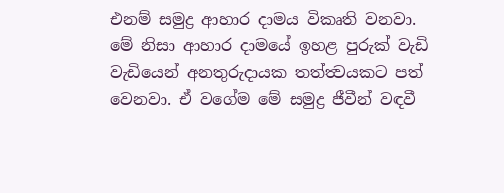එනම් සමුද්‍ර ආහාර දාමය විකෘති වනවා. මේ නිසා ආහාර දාමයේ ඉහළ පුරුක් වැඩි වැඩියෙන් අනතුරුදායක තත්ත්‍වයකට පත් වෙනවා. ඒ වගේම මේ සමුද්‍ර ජීවීන් වඳවී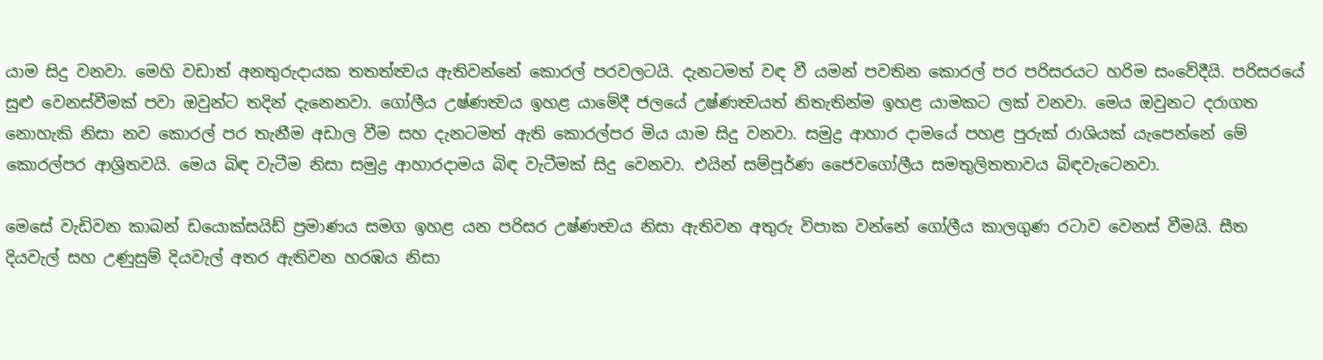යාම සිදු වනවා. මෙහි වඩාත් අනතුරුදායක තතත්ත්‍වය ඇතිවන්නේ කොරල් පරවලටයි. දැනටමත් වඳ වී යමන් පවතින කොරල් පර පරිසරයට හරිම සංවේදීයි. පරිසරයේ සුළු වෙනස්වීමක් පවා ඔවුන්ට තදින් දැනෙනවා. ගෝලීය උෂ්ණත්‍වය ඉහළ යාමේදී ජලයේ උෂ්ණත්‍වයත් නිතැතින්ම ඉහළ යාමකට ලක් වනවා. මෙය ඔවුනට දරාගත නොහැකි නිසා නව කොරල් පර තැනීම අඩාල වීම සහ දැනටමත් ඇති කොරල්පර මිය යාම සිදු වනවා. සමුද්‍ර ආහාර දාමයේ පහළ පුරුක් රාශියක් යැපෙන්නේ මේ කොරල්පර ආශ්‍රිතවයි. මෙය බිඳ වැටීම නිසා සමුද්‍ර ආහාරදාමය බිඳ වැටීමක් සිදු වෙනවා. එයින් සම්පූර්ණ ජෛවගෝලීය සමතුලිතතාවය බිඳවැටෙනවා.

මෙසේ වැඩිවන කාබන් ඩයොක්සයිඩ් ප්‍රමාණය සමග ඉහළ යන පරිසර උෂ්ණත්‍වය නිසා ඇතිවන අතුරු විපාක වන්නේ ගෝලීය කාලගුණ රටාව වෙනස් වීමයි. සීත දියවැල් සහ උණුසුම් දියවැල් අතර ඇතිවන හරඹය නිසා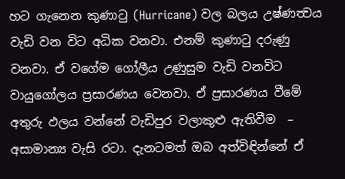හට ගැනෙන කුණාටු (Hurricane) වල බලය උෂ්ණත්‍වය වැඩි වන විට අධික වනවා. එනම් කුණාටු දරුණු වනවා. ඒ වගේම ගෝලීය උණුසුම වැඩි වනවිට වායුගෝලය ප්‍රසාරණය වෙනවා. ඒ ප්‍රසාරණය වීමේ අතුරු ඵලය වන්නේ වැඩිපුර වලාකුළු ඇතිවීම  – අසාමාන්‍ය වැසි රටා. දැනටමත් ඔබ අත්විඳින්නේ ඒ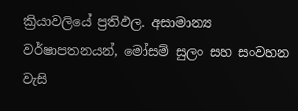ක්‍රියාවලියේ ප්‍රතිඵල. අසාමාන්‍ය වර්ෂාපතනයන්, මෝසම් සුලං සහ සංවහන වැසි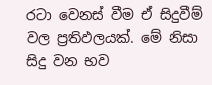රටා වෙනස් වීම ඒ සිදුවීම් වල ප්‍රතිඵලයක්. මේ නිසා සිදු වන භව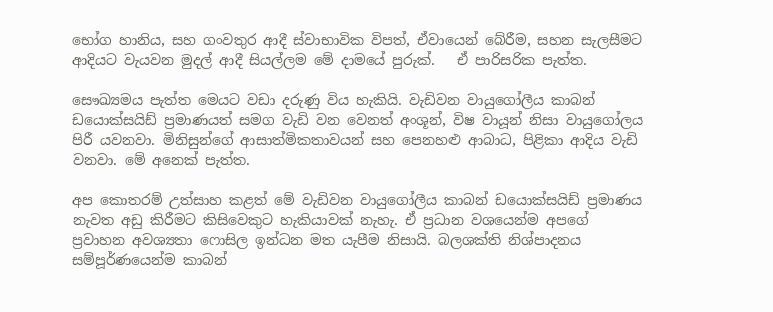භෝග හානිය, සහ ගංවතුර ආදී ස්වාභාවික විපත්, ඒවායෙන් බේරීම, සහන සැලසීමට ආදියට වැයවන මුදල් ආදී සියල්ලම මේ දාමයේ පුරුක්.   ඒ පාරිසරික පැත්ත.

සෞඛ්‍යමය පැත්ත මෙයට වඩා දරුණු විය හැකියි. වැඩිවන වායුගෝලීය කාබන් ඩයොක්සයිඩ් ප්‍රමාණයත් සමග වැඩි වන වෙනත් අංශූන්, විෂ වායූන් නිසා වායුගෝලය පිරී යවනවා. මිනිසුන්ගේ ආසාත්මිකතාවයන් සහ පෙනහළු ආබාධ, පිළිකා ආදිය වැඩි වනවා. මේ අනෙක් පැත්ත.

අප කොතරම් උත්සාහ කළත් මේ වැඩිවන වායුගෝලීය කාබන් ඩයොක්සයිඩ් ප්‍රමාණය නැවත අඩු කිරීමට කිසිවෙකුට හැකියාවක් නැහැ. ඒ ප්‍රධාන වශයෙන්ම අපගේ ප්‍රවාහන අවශ්‍යතා ෆොසිල ඉන්ධන මත යැපීම නිසායි. බලශක්ති නිශ්පාදනය සම්පූර්ණයෙන්ම කාබන්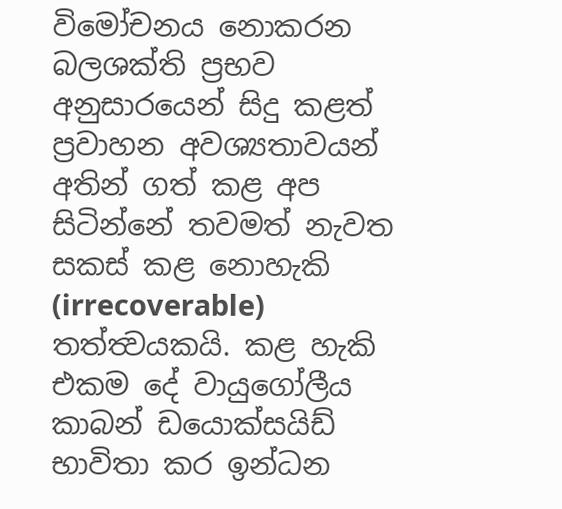විමෝචනය නොකරන බලශක්ති ප්‍රභව අනුසාරයෙන් සිදු කළත් ප්‍රවාහන අවශ්‍යතාවයන් අතින් ගත් කළ අප සිටින්නේ තවමත් නැවත සකස් කළ නොහැකි (irrecoverable) තත්ත්‍වයකයි. කළ හැකි එකම දේ වායුගෝලීය කාබන් ඩයොක්සයිඩ් භාවිතා කර ඉන්ධන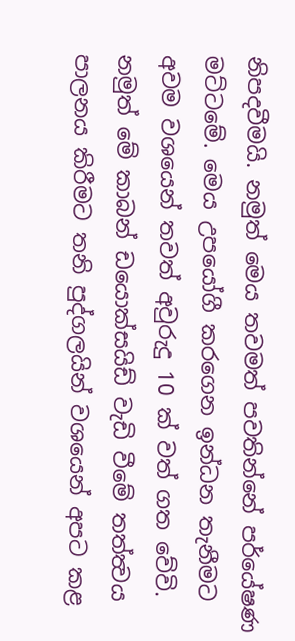නිපදවීමයි. නමුත් මෙය තවමත් පවතින්නේ පර්යේෂණ මට්ටමේ. මෙය උපයෝගී කරගෙන ඉන්ධන තැනීමට අවම වශයෙන් තවත් අවුරුදු 10 ක් වත් ගත වේවි. නමුත් මේ කාබන් ඩයොක්සයිඩ් වැඩි වීමේ තත්ත්‍වය පාලනය කිරීමට තනි පුද්ගලයින් වශයෙන් අපට කළ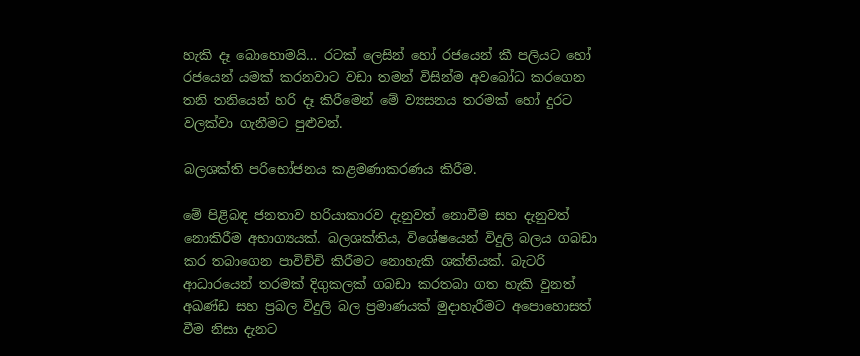හැකි දෑ බොහොමයි… රටක් ලෙසින් හෝ රජයෙන් කී පලියට හෝ රජයෙන් යමක් කරනවාට වඩා තමන් විසින්ම අවබෝධ කරගෙන තනි තනියෙන් හරි දෑ කිරීමෙන් මේ ව්‍යසනය තරමක් හෝ දුරට වලක්වා ගැනීමට පුළුවන්.

බලශක්ති පරිභෝජනය කළමණාකරණය කිරීම.

මේ පිළිබඳ ජනතාව හරියාකාරව දැනුවත් නොවීම සහ දැනුවත් නොකිරීම අභාග්‍යයක්. බලශක්තිය, විශේෂයෙන් විදුලි බලය ගබඩා කර තබාගෙන පාවිච්චි කිරීමට නොහැකි ශක්තියක්. බැටරි ආධාරයෙන් තරමක් දිගුකලක් ගබඩා කරතබා ගත හැකි වුනත් අඛණ්ඩ සහ ප්‍රබල විදුලි බල ප්‍රමාණයක් මුදාහැරීමට අපොහොසත් වීම නිසා දැනට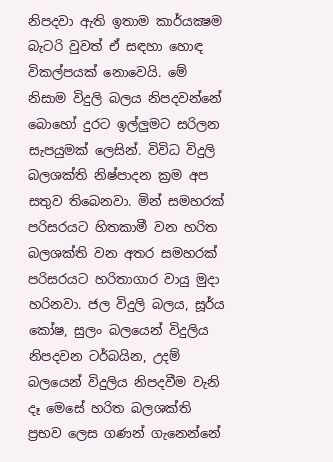නිපදවා ඇති ඉතාම කාර්යක්‍ෂම බැටරි වුවත් ඒ සඳහා හොඳ විකල්පයක් නොවෙයි. මේ නිසාම විදුලි බලය නිපදවන්නේ බොහෝ දුරට ඉල්ලුමට සරිලන සැපයුමක් ලෙසින්. විවිධ විදුලි බලශක්ති නිෂ්පාදන ක්‍රම අප සතුව තිබෙනවා. මින් සමහරක් පරිසරයට හිතකාමී වන හරිත බලශක්ති වන අතර සමහරක් පරිසරයට හරිතාගාර වායු මුදා හරිනවා. ජල විදුලි බලය, සූර්ය කෝෂ, සුලං බලයෙන් විදුලිය නිපදවන ටර්බයින, උදම් බලයෙන් විදුලිය නිපදවීම වැනි දෑ මෙසේ හරිත බලශක්ති ප්‍රභව ලෙස ගණන් ගැනෙන්නේ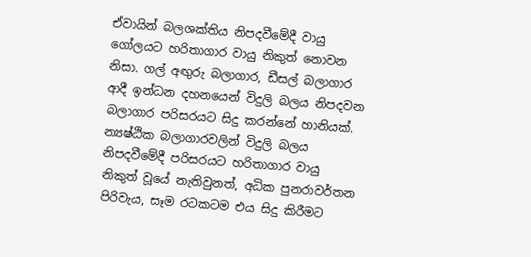ඒවායින් බලශක්තිය නිපදවීමේදී වායු ගෝලයට හරිතාගාර වායු නිකුත් නොවන නිසා. ගල් අඟුරු බලාගාර, ඩීසල් බලාගාර ආදී ඉන්ධන දහනයෙන් විදුලි බලය නිපදවන බලාගාර පරිසරයට සිදු කරන්නේ හානියක්. න්‍යෂ්ඨික බලාගාරවලින් විදුලි බලය නිපදවීමේදී පරිසරයට හරිතාගාර වායු නිකුත් වූයේ නැතිවුනත්, අධික පුනරාවර්තන පිරිවැය, සෑම රටකටම එය සිදු කිරීමට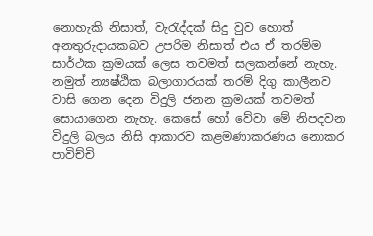නොහැකි නිසාත්, වැරැද්දක් සිදු වුව හොත් අනතුරුදායකබව උපරිම නිසාත් එය ඒ තරම්ම සාර්ථක ක්‍රමයක් ලෙස තවමත් සලකන්නේ නැහැ. නමුත් න්‍යෂ්ඨික බලාගාරයක් තරම් දිගු කාලීනව වාසි ගෙන දෙන විදුලි ජනන ක්‍රමයක් තවමත් සොයාගෙන නැහැ. කෙසේ හෝ වේවා මේ නිපදවන විදුලි බලය නිසි ආකාරව කළමණාකරණය නොකර පාවිච්චි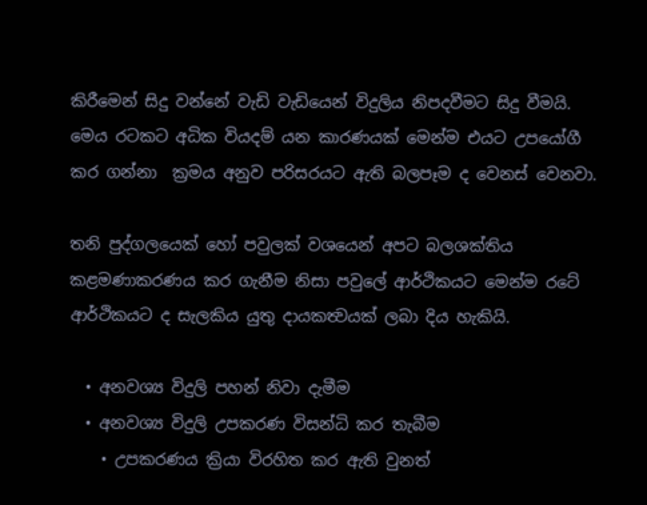කිරීමෙන් සිදු වන්නේ වැඩි වැඩියෙන් විදුලිය නිපදවීමට සිදු වීමයි. මෙය රටකට අධික වියදම් යන කාරණයක් මෙන්ම එයට උපයෝගී කර ගන්නා  ක්‍රමය අනුව පරිසරයට ඇති බලපෑම ද වෙනස් වෙනවා.

තනි පුද්ගලයෙක් හෝ පවුලක් වශයෙන් අපට බලශක්තිය කළමණාකරණය කර ගැනීම නිසා පවුලේ ආර්ථිකයට මෙන්ම රටේ ආර්ථිකයට ද සැලකිය යුතු දායකත්‍වයක් ලබා දිය හැකියි.

  • අනවශ්‍ය විදුලි පහන් නිවා දැමීම
  • අනවශ්‍ය විදුලි උපකරණ විසන්ධි කර තැබීම
    • උපකරණය ක්‍රියා විරහිත කර ඇති වුනත්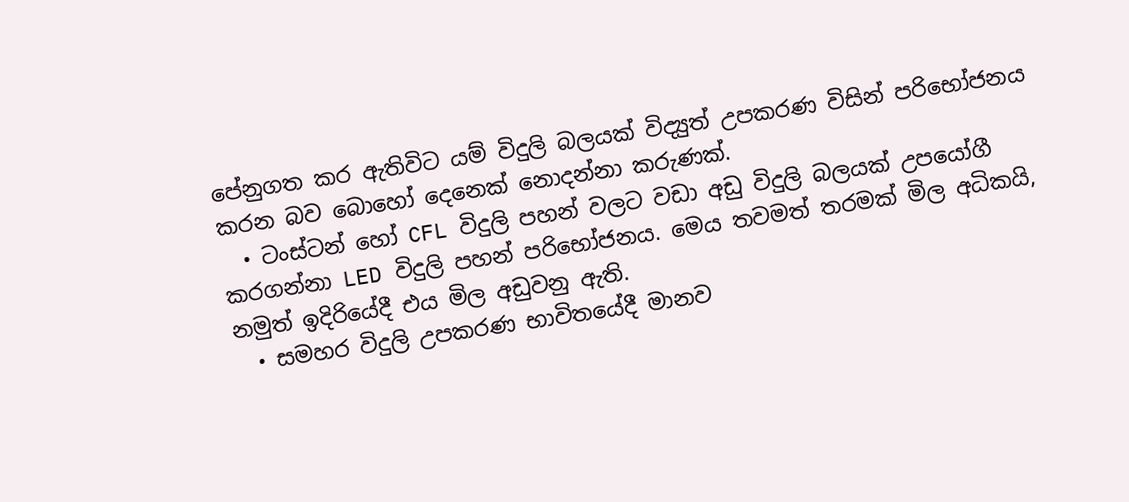පේනුගත කර ඇතිවිට යම් විදුලි බලයක් විද්‍යුත් උපකරණ විසින් පරිභෝජනය කරන බව බොහෝ දෙනෙක් නොදන්නා කරුණක්.
  • ටංස්ටන් හෝ CFL විදුලි පහන් වලට වඩා අඩු විදුලි බලයක් උපයෝගී කරගන්නා LED විදුලි පහන් පරිභෝජනය. මෙය තවමත් තරමක් මිල අධිකයි, නමුත් ඉදිරියේදී එය මිල අඩුවනු ඇති.
  • සමහර විදුලි උපකරණ භාවිතයේදී මානව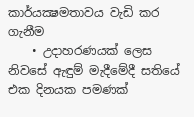කාර්යක්‍ෂමතාවය වැඩි කර ගැනීම
    • උදාහරණයක් ලෙස නිවසේ ඇඳුම් මැදීමේදී සතියේ එක දිනයක පමණක්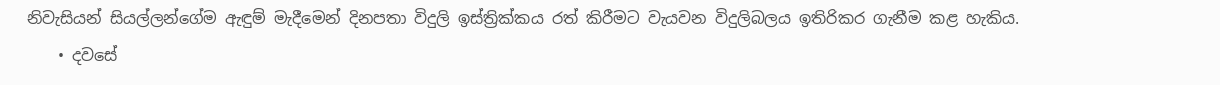නිවැසියන් සියල්ලන්ගේම ඇඳුම් මැදීමෙන් දිනපතා විදුලි ඉස්ත්‍රික්කය රත් කිරීමට වැයවන විදුලිබලය ඉතිරිකර ගැනීම කළ හැකිය.
    • දවසේ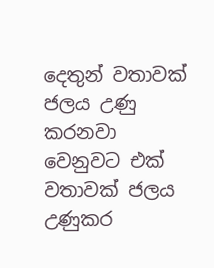දෙතුන් වතාවක් ජලය උණු කරනවා වෙනුවට එක් වතාවක් ජලය උණුකර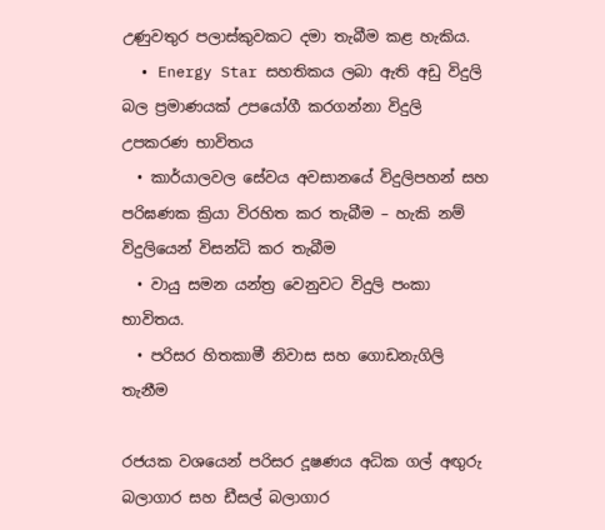උණුවතුර පලාස්කුවකට දමා තැබීම කළ හැකිය.
  • Energy Star සහතිකය ලබා ඇති අඩු විදුලි බල ප්‍රමාණයක් උපයෝගී කරගන්නා විදුලි උපකරණ භාවිතය
  • කාර්යාලවල සේවය අවසානයේ විදුලිපහන් සහ පරිඝණක ක්‍රියා විරහිත කර තැබීම – හැකි නම් විදුලියෙන් විසන්ධි කර තැබීම
  • වායු සමන යන්ත්‍ර වෙනුවට විදුලි පංකා භාවිතය.
  • පරිසර හිතකාමී නිවාස සහ ගොඩනැගිලි තැනීම

රජයක වශයෙන් පරිසර දූෂණය අධික ගල් අඟුරු බලාගාර සහ ඩීසල් බලාගාර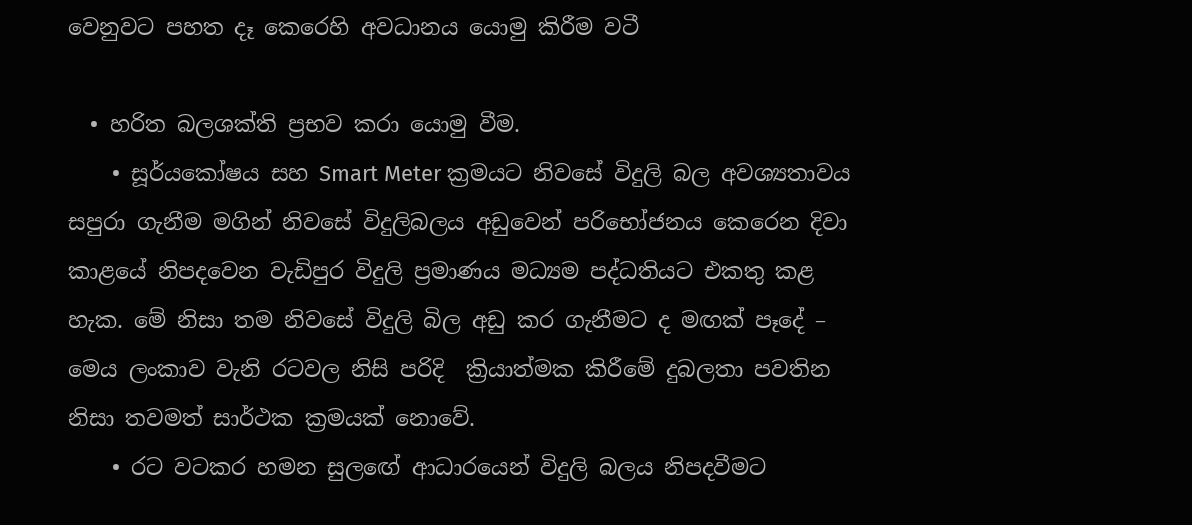වෙනුවට පහත දෑ කෙරෙහි අවධානය යොමු කිරීම වටී

  • හරිත බලශක්ති ප්‍රභව කරා යොමු වීම.
    • සූර්යකෝෂය සහ Smart Meter ක්‍රමයට නිවසේ විදුලි බල අවශ්‍යතාවය සපුරා ගැනීම මගින් නිවසේ විදුලිබලය අඩුවෙන් පරිභෝජනය කෙරෙන දිවා කාළයේ නිපදවෙන වැඩිපුර විදුලි ප්‍රමාණය මධ්‍යම පද්ධතියට එකතු කළ හැක. මේ නිසා තම නිවසේ විදුලි බිල අඩු කර ගැනීමට ද මඟක් පෑදේ – මෙය ලංකාව වැනි රටවල නිසි පරිදි  ක්‍රියාත්මක කිරීමේ දුබලතා පවතින නිසා තවමත් සාර්ථක ක්‍රමයක් නොවේ.
    • රට වටකර හමන සුලඟේ ආධාරයෙන් විදුලි බලය නිපදවීමට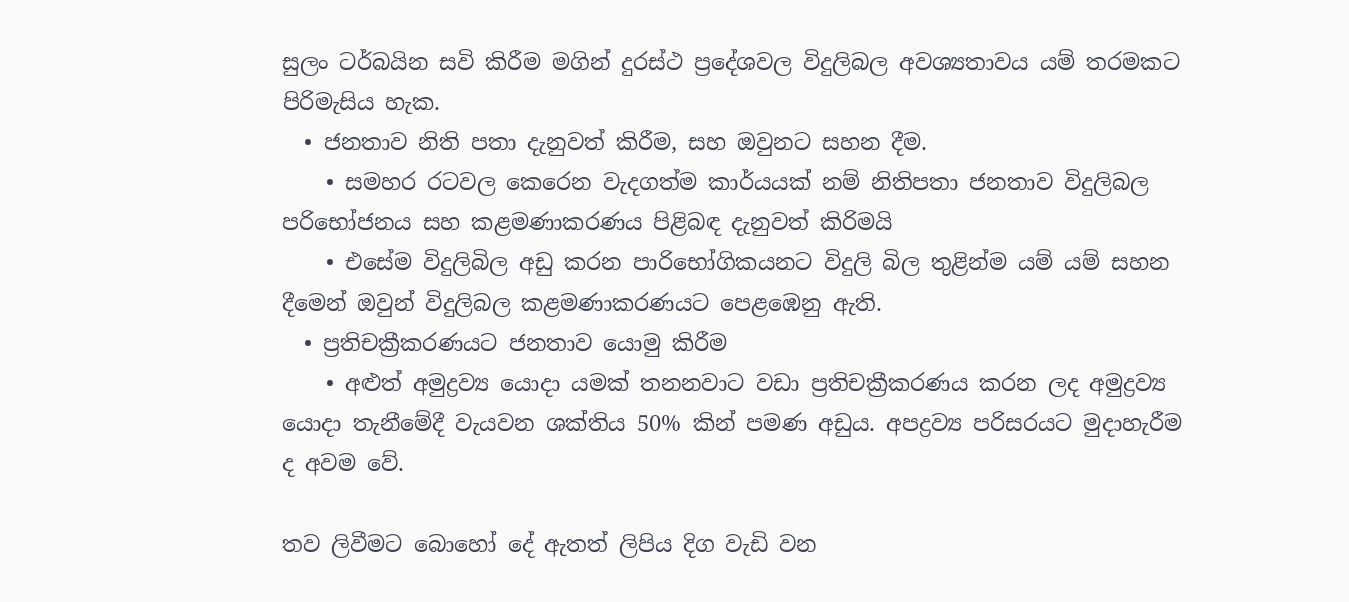සුලං ටර්බයින සවි කිරීම මගින් දුරස්ථ ප්‍රදේශවල විදුලිබල අවශ්‍යතාවය යම් තරමකට පිරිමැසිය හැක.
  • ජනතාව නිති පතා දැනුවත් කිරීම, සහ ඔවුනට සහන දීම.
    • සමහර රටවල කෙරෙන වැදගත්ම කාර්යයක් නම් නිතිපතා ජනතාව විදුලිබල පරිභෝජනය සහ කළමණාකරණය පිළිබඳ දැනුවත් කිරිමයි
    • එසේම විදුලිබිල අඩු කරන පාරිභෝගිකයනට විදුලි බිල තුළින්ම යම් යම් සහන දීමෙන් ඔවුන් විදුලිබල කළමණාකරණයට පෙළඹෙනු ඇති.
  • ප්‍රතිචක්‍රීකරණයට ජනතාව යොමු කිරීම
    • අළුත් අමුද්‍රව්‍ය යොදා යමක් තනනවාට වඩා ප්‍රතිචක්‍රීකරණය කරන ලද අමුද්‍රව්‍ය යොදා තැනීමේදී වැයවන ශක්තිය 50% කින් පමණ අඩුය. අපද්‍රව්‍ය පරිසරයට මුදාහැරීම ද අවම වේ.

තව ලිවීමට බොහෝ දේ ඇතත් ලිපිය දිග වැඩි වන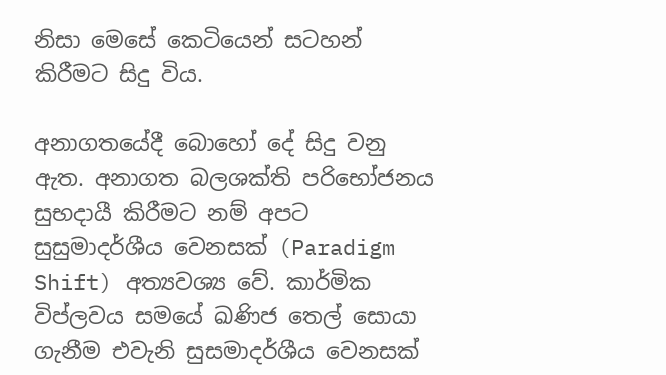නිසා මෙසේ කෙටියෙන් සටහන් කිරීමට සිදු විය.

අනාගතයේදී බොහෝ දේ සිදු වනු ඇත. අනාගත බලශක්ති පරිභෝජනය සුභදායී කිරීමට නම් අපට සුසුමාදර්ශීය වෙනසක් (Paradigm Shift) අත්‍යවශ්‍ය වේ. කාර්මික විප්ලවය සමයේ ඛණිජ තෙල් සොයා ගැනීම එවැනි සුසමාදර්ශීය වෙනසක්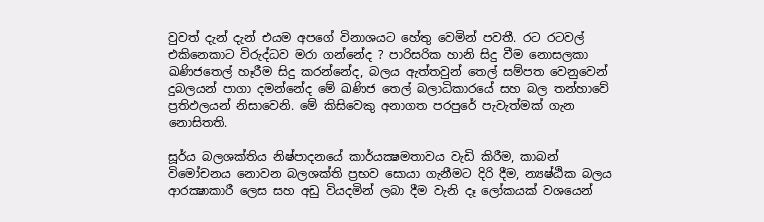වුවත් දැන් දැන් එයම අපගේ විනාශයට හේතු වෙමින් පවතී. රට රටවල් එකිනෙකාට විරුද්ධව මරා ගන්නේද ? පාරිසරික හානි සිදු වීම නොසලකා ඛණිජතෙල් හෑරීම සිදු කරන්නේද, බලය ඇත්තවුන් තෙල් සම්පත වෙනුවෙන් දුබලයන් පාගා දමන්නේද මේ ඛණිජ තෙල් බලාධිකාරයේ සහ බල තන්හාවේ ප්‍රතිඵලයන් නිසාවෙනි. මේ කිසිවෙකු අනාගත පරපුරේ පැවැත්මක් ගැන නොසිතති.

සූර්ය බලශක්තිය නිෂ්පාදනයේ කාර්යක්‍ෂමතාවය වැඩි කිරීම, කාබන් විමෝචනය නොවන බලශක්ති ප්‍රභව සොයා ගැනීමට දිරි දීම, න්‍යෂ්ඨික බලය ආරක්‍ෂාකාරී ලෙස සහ අඩු වියදමින් ලබා දීම වැනි දෑ ලෝකයක් වශයෙන්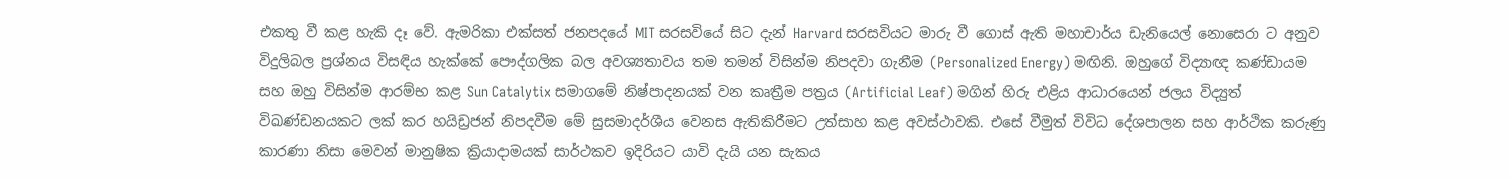එකතු වී කළ හැකි දෑ වේ. ඇමරිකා එක්සත් ජනපදයේ MIT සරසවියේ සිට දැන් Harvard සරසවියට මාරු වී ගොස් ඇති මහාචාර්ය ඩැනියෙල් නොසෙරා ට අනුව විදුලිබල ප්‍රශ්නය විසඳිය හැක්කේ පෞද්ගලික බල අවශ්‍යතාවය තම තමන් විසින්ම නිපදවා ගැනීම (Personalized Energy) මඟිනි. ඔහුගේ විද්‍යාඥ කණ්ඩායම සහ ඔහු විසින්ම ආරම්භ කළ Sun Catalytix සමාගමේ නිෂ්පාදනයක් වන කෘත්‍රීම පත්‍රය (Artificial Leaf) මගින් හිරු එළිය ආධාරයෙන් ජලය විද්‍යුත් විඛණ්ඩනයකට ලක් කර හයිඩ්‍රජන් නිපදවීම මේ සුසමාදර්ශීය වෙනස ඇතිකිරීමට උත්සාහ කළ අවස්ථාවකි. එසේ වීමුත් විවිධ දේශපාලන සහ ආර්ථික කරුණු කාරණා නිසා මෙවන් මානුෂික ක්‍රියාදාමයක් සාර්ථකව ඉදිරියට යාවි දැයි යන සැකය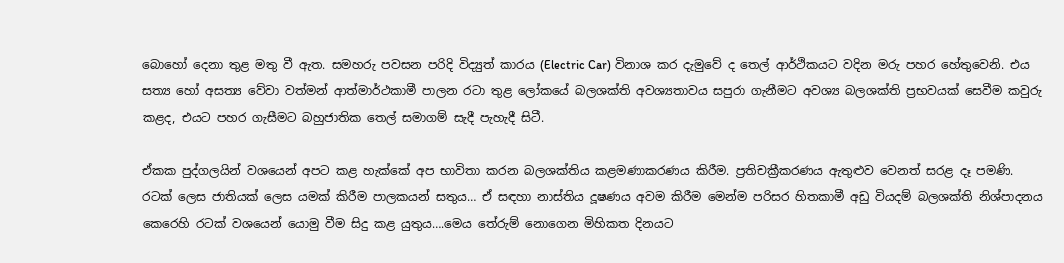බොහෝ දෙනා තුළ මතු වී ඇත. සමහරු පවසන පරිදි විද්‍යුත් කාරය (Electric Car) විනාශ කර දැමුවේ ද තෙල් ආර්ථිකයට වදින මරු පහර හේතුවෙනි. එය සත්‍ය හෝ අසත්‍ය වේවා වත්මන් ආත්මාර්ථකාමී පාලන රටා තුළ ලෝකයේ බලශක්ති අවශ්‍යතාවය සපුරා ගැනීමට අවශ්‍ය බලශක්ති ප්‍රභවයක් සෙවීම කවුරු කළද, එයට පහර ගැසීමට බහුජාතික තෙල් සමාගම් සැදී පැහැදී සිටී.

ඒකක පුද්ගලයින් වශයෙන් අපට කළ හැක්කේ අප භාවිතා කරන බලශක්තිය කළමණාකරණය කිරීම. ප්‍රතිචක්‍රීකරණය ඇතුළුව වෙනත් සරළ දෑ පමණි. රටක් ලෙස ජාතියක් ලෙස යමක් කිරීම පාලකයන් සතුය… ඒ සඳහා නාස්තිය දූෂණය අවම කිරීම මෙන්ම පරිසර හිතකාමී අඩු වියදම් බලශක්ති නිශ්පාදනය කෙරෙහි රටක් වශයෙන් යොමු වීම සිදු කළ යුතුය….මෙය තේරුම් නොගෙන මිහිකත දිනයට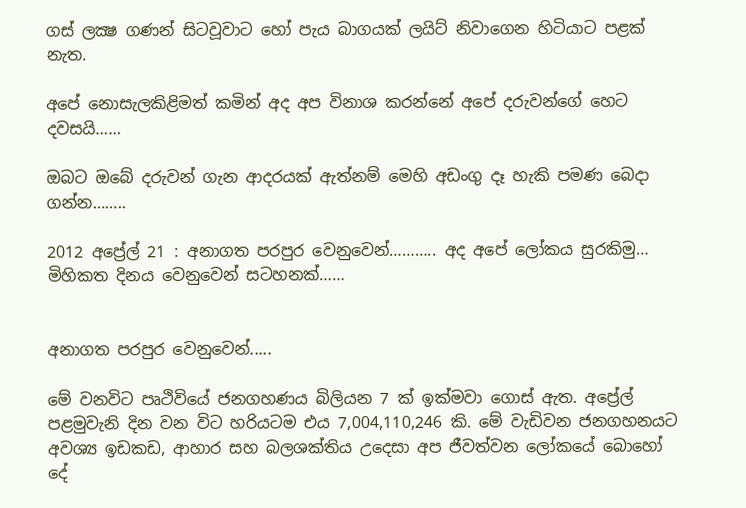ගස් ලක්‍ෂ ගණන් සිටවූවාට හෝ පැය බාගයක් ලයිට් නිවාගෙන හිටියාට පළක් නැත.

අපේ නොසැලකිළිමත් කමින් අද අප විනාශ කරන්නේ අපේ දරුවන්ගේ හෙට දවසයි……

ඔබට ඔබේ දරුවන් ගැන ආදරයක් ඇත්නම් මෙහි අඩංගු දෑ හැකි පමණ බෙදා ගන්න……..

2012 අප්‍රේල් 21 : අනාගත පරපුර වෙනුවෙන්……….. අද අපේ ලෝකය සුරකිමු… මිහිකත දිනය වෙනුවෙන් සටහනක්……


අනාගත පරපුර වෙනුවෙන්.....

මේ වනවිට පෘථිවියේ ජනගහණය බිලියන 7 ක් ඉක්මවා ගොස් ඇත. අප්‍රේල් පළමුවැනි දින වන විට හරියටම එය 7,004,110,246 කි. මේ වැඩිවන ජනගහනයට අවශ්‍ය ඉඩකඩ, ආහාර සහ බලශක්තිය උදෙසා අප ජීවත්වන ලෝකයේ බොහෝ දේ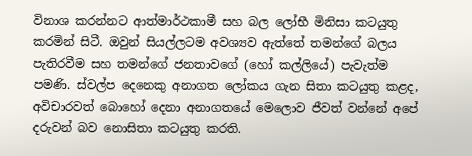විනාශ කරන්නට ආත්මාර්ථකාමී සහ බල ලෝභී මිනිසා කටයුතු කරමින් සිටී. ඔවුන් සියල්ලටම අවශ්‍යව ඇත්තේ තමන්ගේ බලය පැතිරවීම සහ තමන්ගේ ජනතාවගේ (හෝ කල්ලියේ) පැවැත්ම පමණි. ස්වල්ප දෙනෙකු අනාගත ලෝකය ගැන සිතා කටයුතු කළද, අවිචාරවත් බොහෝ දෙනා අනාගතයේ මෙලොව ජීවත් වන්නේ අපේ දරුවන් බව නොසිතා කටයුතු කරති.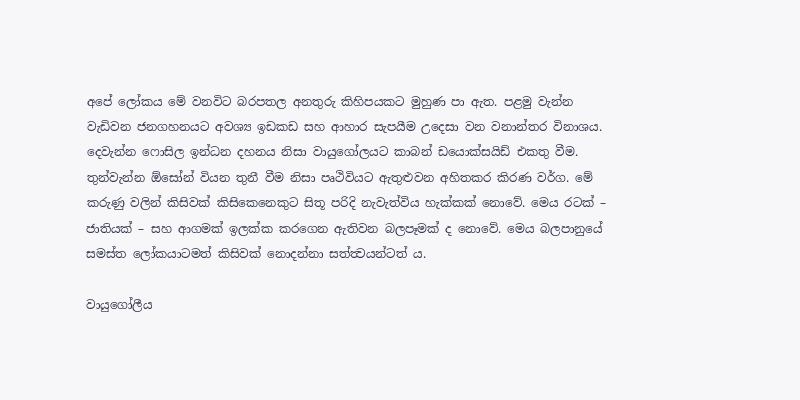අපේ ලෝකය මේ වනවිට බරපතල අනතුරු කිහිපයකට මුහුණ පා ඇත. පළමු වැන්න වැඩිවන ජනගහනයට අවශ්‍ය ඉඩකඩ සහ ආහාර සැපයීම උදෙසා වන වනාන්තර විනාශය. දෙවැන්න ෆොසිල ඉන්ධන දහනය නිසා වායුගෝලයට කාබන් ඩයොක්සයිඩ් එකතු වීම. තුන්වැන්න ඕසෝන් වියන තුනී වීම නිසා පෘථිවියට ඇතුළුවන අහිතකර කිරණ වර්ග. මේ කරුණු වලින් කිසිවක් කිසිකෙනෙකුට සිතූ පරිදි නැවැත්විය හැක්කක් නොවේ. මෙය රටක් – ජාතියක් – සහ ආගමක් ඉලක්ක කරගෙන ඇතිවන බලපෑමක් ද නොවේ. මෙය බලපානුයේ සමස්ත ලෝකයාටමත් කිසිවක් නොදන්නා සත්ත්‍වයන්ටත් ය.

වායුගෝලීය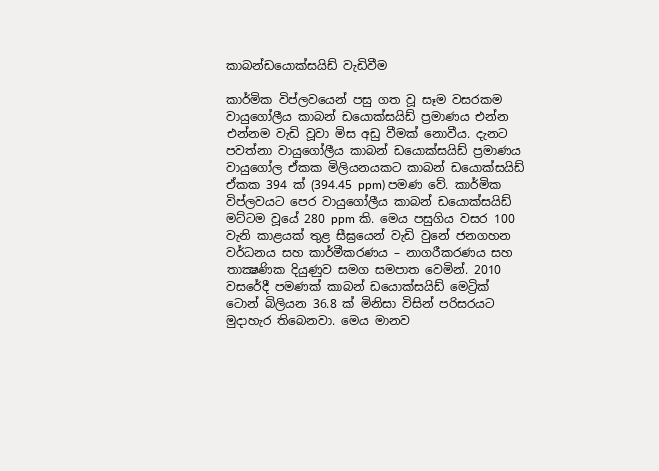කාබන්ඩයොක්සයිඩ් වැඩිවීම

කාර්මික විප්ලවයෙන් පසු ගත වූ සෑම වසරකම වායුගෝලීය කාබන් ඩයොක්සයිඩ් ප්‍රමාණය එන්න එන්නම වැඩි වූවා මිස අඩු වීමක් නොවීය. දැනට පවත්නා වායුගෝලීය කාබන් ඩයොක්සයිඩ් ප්‍රමාණය වායුගෝල ඒකක මිලියනයකට කාබන් ඩයොක්සයිඩ් ඒකක 394 ක් (394.45 ppm) පමණ වේ. කාර්මික විප්ලවයට පෙර වායුගෝලීය කාබන් ඩයොක්සයිඩ් මට්ටම වූයේ 280 ppm කි. මෙය පසුගිය වසර 100 වැනි කාළයක් තුළ සීඝ්‍රයෙන් වැඩි වුනේ ජනගහන වර්ධනය සහ කාර්මීකරණය – නාගරීකරණය සහ තාක්‍ෂණික දියුණුව සමග සමපාත වෙමින්. 2010 වසරේදී පමණක් කාබන් ඩයොක්සයිඩ් මෙට්‍රික් ටොන් බිලියන 36.8 ක් මිනිසා විසින් පරිසරයට මුදාහැර තිබෙනවා. මෙය මානව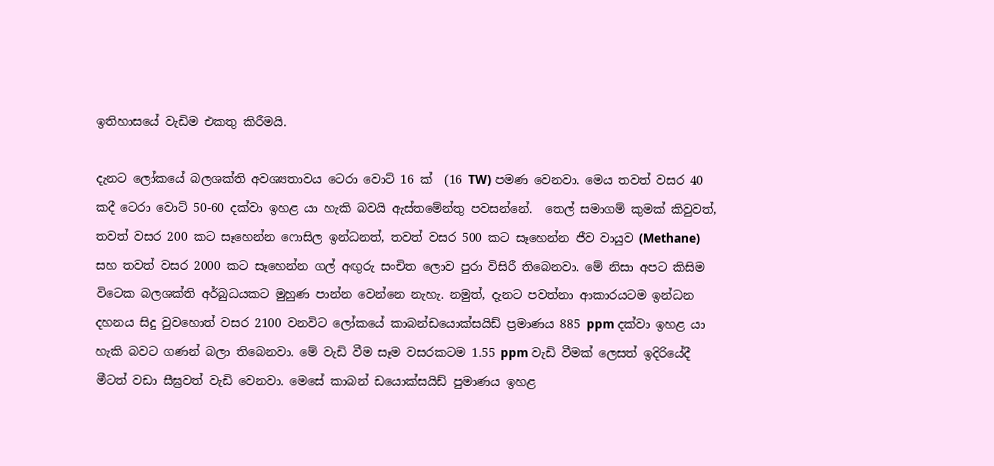ඉතිහාසයේ වැඩිම එකතු කිරීමයි.

දැනට ලෝකයේ බලශක්ති අවශ්‍යතාවය ටෙරා වොට් 16 ක්  (16 TW) පමණ වෙනවා. මෙය තවත් වසර 40 කදී ටෙරා වොට් 50-60 දක්වා ඉහළ යා හැකි බවයි ඇස්තමේන්තු පවසන්නේ.  තෙල් සමාගම් කුමක් කිවුවත්, තවත් වසර 200 කට සෑහෙන්න ෆොසිල ඉන්ධනත්, තවත් වසර 500 කට සෑහෙන්න ජීව වායුව (Methane) සහ තවත් වසර 2000 කට සෑහෙන්න ගල් අඟුරු සංචිත ලොව පුරා විසිරී තිබෙනවා. මේ නිසා අපට කිසිම විටෙක බලශක්ති අර්බුධයකට මුහුණ පාන්න වෙන්නෙ නැහැ. නමුත්, දැනට පවත්නා ආකාරයටම ඉන්ධන දහනය සිදු වුවහොත් වසර 2100 වනවිට ලෝකයේ කාබන්ඩයොක්සයිඩ් ප්‍රමාණය 885 ppm දක්වා ඉහළ යා හැකි බවට ගණන් බලා තිබෙනවා. මේ වැඩි වීම සෑම වසරකටම 1.55 ppm වැඩි වීමක් ලෙසත් ඉදිරියේදී මීටත් වඩා සීඝ්‍රවත් වැඩි වෙනවා. මෙසේ කාබන් ඩයොක්සයිඩ් පුමාණය ඉහළ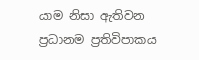යාම නිසා ඇතිවන ප්‍රධානම ප්‍රතිවිපාකය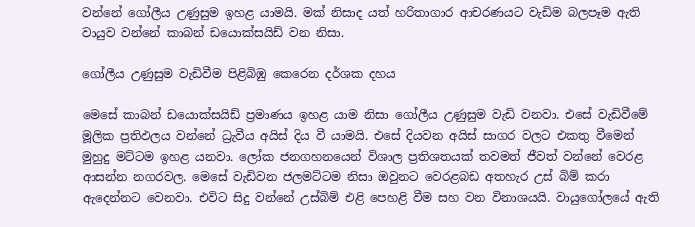වන්නේ ගෝලීය උණුසුම ඉහළ යාමයි. මක් නිසාද යත් හරිතාගාර ආචරණයට වැඩිම බලපෑම ඇති වායුව වන්නේ කාබන් ඩයොක්සයිඩ් වන නිසා.

ගෝලීය උණුසුම වැඩිවීම පිළිබිඹු කෙරෙන දර්ශක දහය

මෙසේ කාබන් ඩයොක්සයිඩ් ප්‍රමාණය ඉහළ යාම නිසා ගෝලීය උණුසුම වැඩි වනවා. එසේ වැඩිවීමේ මූලික ප්‍රතිඵලය වන්නේ ධ්‍රැවීය අයිස් දිය වී යාමයි. එසේ දියවන අයිස් සාගර වලට එකතු වීමෙන් මුහුදු මට්ටම ඉහළ යනවා. ලෝක ජනගහනයෙන් විශාල ප්‍රතිශතයක් තවමත් ජීවත් වන්නේ වෙරළ ආසන්න නගරවල. මෙසේ වැඩිවන ජලමට්ටම නිසා ඔවුනට වෙරළබඩ අතහැර උස් බිම් කරා ඇදෙන්නට වෙනවා. එවිට සිදු වන්නේ උස්බිම් එළි පෙහළි වීම සහ වන විනාශයයි. වායුගෝලයේ ඇති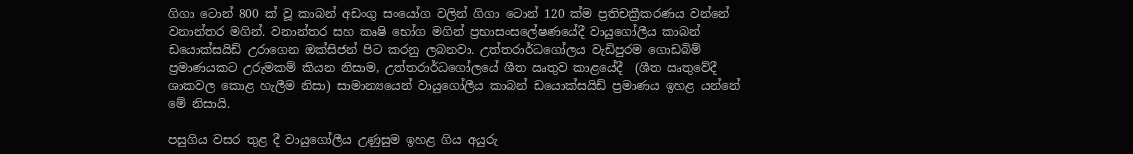ගිගා ටොන් 800 ක් වූ කාබන් අඩංගු සංයෝග වලින් ගිගා ටොන් 120 ක්ම ප්‍රතිචක්‍රීකරණය වන්නේ වනාන්තර මගින්. වනාන්තර සහ කෘෂි භෝග මගින් ප්‍රභාසංසලේෂණයේදී වායුගෝලීය කාබන් ඩයොක්සයිඩ් උරාගෙන ඔක්සිජන් පිට කරනු ලබනවා. උත්තරාර්ධගෝලය වැඩිපුරම ගොඩබිම් ප්‍රමාණයකට උරුමකම් කියන නිසාම, උත්තරාර්ධගෝලයේ ශීත ඍතුව කාළයේදී  (ශීත ඍතුවේදී ශාකවල කොළ හැලීම නිසා) සාමාන්‍යයෙන් වායුගෝලීය කාබන් ඩයොක්සයිඩ් ප්‍රමාණය ඉහළ යන්නේ මේ නිසායි.

පසුගිය වසර තුළ දී වායුගෝලීය උණුසුම ඉහළ ගිය අයුරු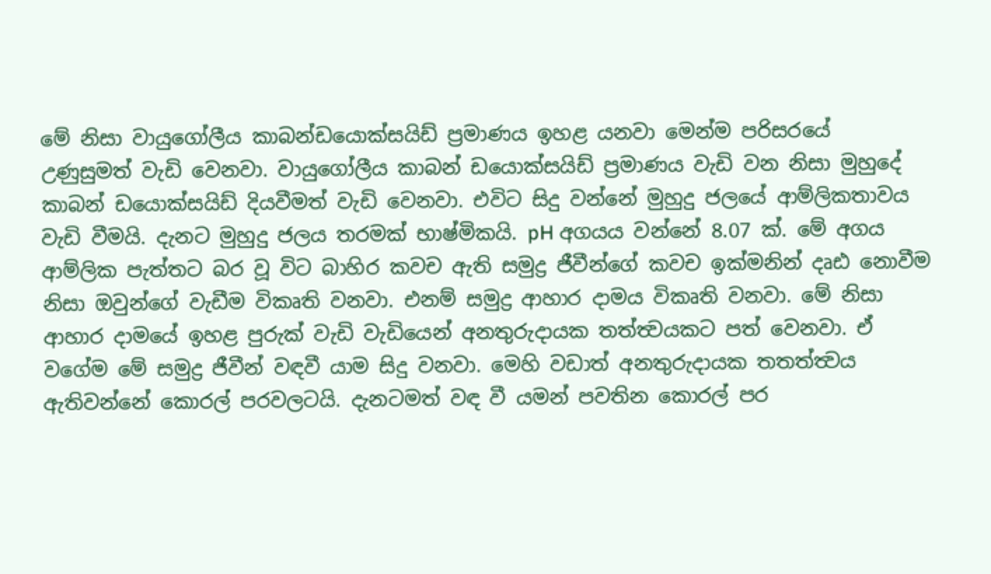මේ නිසා වායුගෝලීය කාබන්ඩයොක්සයිඩ් ප්‍රමාණය ඉහළ යනවා මෙන්ම පරිසරයේ උණුසුමත් වැඩි වෙනවා. වායුගෝලීය කාබන් ඩයොක්සයිඩ් ප්‍රමාණය වැඩි වන නිසා මුහුදේ කාබන් ඩයොක්සයිඩ් දියවීමත් වැඩි වෙනවා. එවිට සිදු වන්නේ මුහුදු ජලයේ ආම්ලිකතාවය වැඩි වීමයි. දැනට මුහුදු ජලය තරමක් භාෂ්මිකයි. pH අගයය වන්නේ 8.07 ක්. මේ අගය ආම්ලික පැත්තට බර වූ විට බාහිර කවච ඇති සමුද්‍ර ජීවීන්ගේ කවච ඉක්මනින් දෘඪ නොවීම නිසා ඔවුන්ගේ වැඩීම විකෘති වනවා. එනම් සමුද්‍ර ආහාර දාමය විකෘති වනවා. මේ නිසා ආහාර දාමයේ ඉහළ පුරුක් වැඩි වැඩියෙන් අනතුරුදායක තත්ත්‍වයකට පත් වෙනවා. ඒ වගේම මේ සමුද්‍ර ජීවීන් වඳවී යාම සිදු වනවා. මෙහි වඩාත් අනතුරුදායක තතත්ත්‍වය ඇතිවන්නේ කොරල් පරවලටයි. දැනටමත් වඳ වී යමන් පවතින කොරල් පර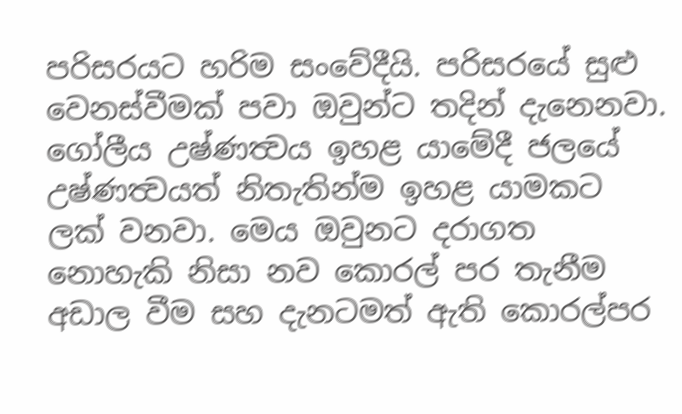පරිසරයට හරිම සංවේදීයි. පරිසරයේ සුළු වෙනස්වීමක් පවා ඔවුන්ට තදින් දැනෙනවා. ගෝලීය උෂ්ණත්‍වය ඉහළ යාමේදී ජලයේ උෂ්ණත්‍වයත් නිතැතින්ම ඉහළ යාමකට ලක් වනවා. මෙය ඔවුනට දරාගත නොහැකි නිසා නව කොරල් පර තැනීම අඩාල වීම සහ දැනටමත් ඇති කොරල්පර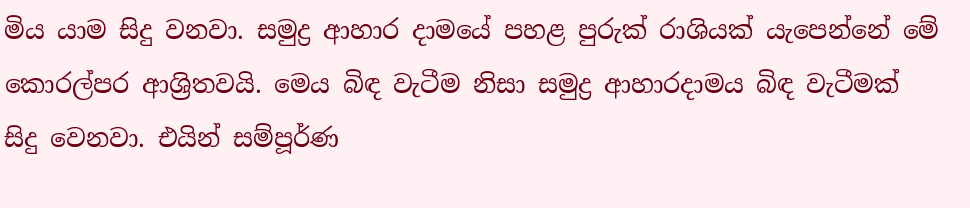මිය යාම සිදු වනවා. සමුද්‍ර ආහාර දාමයේ පහළ පුරුක් රාශියක් යැපෙන්නේ මේ කොරල්පර ආශ්‍රිතවයි. මෙය බිඳ වැටීම නිසා සමුද්‍ර ආහාරදාමය බිඳ වැටීමක් සිදු වෙනවා. එයින් සම්පූර්ණ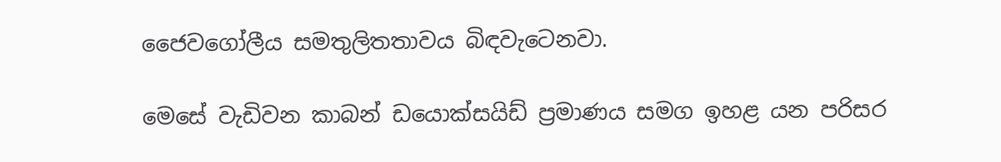ජෛවගෝලීය සමතුලිතතාවය බිඳවැටෙනවා.

මෙසේ වැඩිවන කාබන් ඩයොක්සයිඩ් ප්‍රමාණය සමග ඉහළ යන පරිසර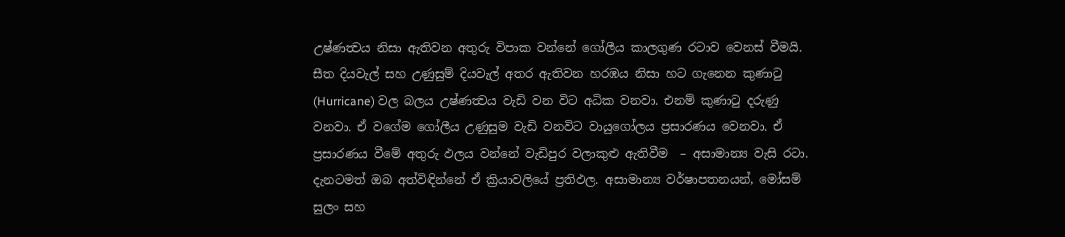උෂ්ණත්‍වය නිසා ඇතිවන අතුරු විපාක වන්නේ ගෝලීය කාලගුණ රටාව වෙනස් වීමයි. සීත දියවැල් සහ උණුසුම් දියවැල් අතර ඇතිවන හරඹය නිසා හට ගැනෙන කුණාටු (Hurricane) වල බලය උෂ්ණත්‍වය වැඩි වන විට අධික වනවා. එනම් කුණාටු දරුණු වනවා. ඒ වගේම ගෝලීය උණුසුම වැඩි වනවිට වායුගෝලය ප්‍රසාරණය වෙනවා. ඒ ප්‍රසාරණය වීමේ අතුරු ඵලය වන්නේ වැඩිපුර වලාකුළු ඇතිවීම  – අසාමාන්‍ය වැසි රටා. දැනටමත් ඔබ අත්විඳින්නේ ඒ ක්‍රියාවලියේ ප්‍රතිඵල. අසාමාන්‍ය වර්ෂාපතනයන්, මෝසම් සුලං සහ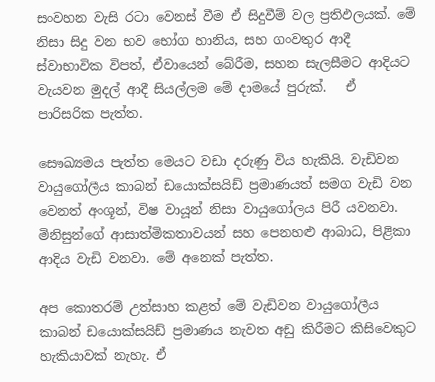සංවහන වැසි රටා වෙනස් වීම ඒ සිදුවීම් වල ප්‍රතිඵලයක්. මේ නිසා සිදු වන භව භෝග හානිය, සහ ගංවතුර ආදී ස්වාභාවික විපත්, ඒවායෙන් බේරීම, සහන සැලසීමට ආදියට වැයවන මුදල් ආදී සියල්ලම මේ දාමයේ පුරුක්.   ඒ පාරිසරික පැත්ත.

සෞඛ්‍යමය පැත්ත මෙයට වඩා දරුණු විය හැකියි. වැඩිවන වායුගෝලීය කාබන් ඩයොක්සයිඩ් ප්‍රමාණයත් සමග වැඩි වන වෙනත් අංශූන්, විෂ වායූන් නිසා වායුගෝලය පිරී යවනවා. මිනිසුන්ගේ ආසාත්මිකතාවයන් සහ පෙනහළු ආබාධ, පිළිකා ආදිය වැඩි වනවා. මේ අනෙක් පැත්ත.

අප කොතරම් උත්සාහ කළත් මේ වැඩිවන වායුගෝලීය කාබන් ඩයොක්සයිඩ් ප්‍රමාණය නැවත අඩු කිරීමට කිසිවෙකුට හැකියාවක් නැහැ. ඒ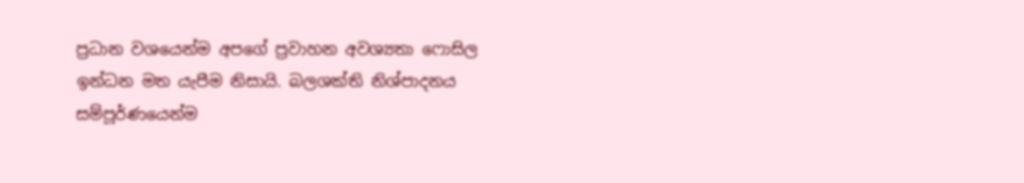ප්‍රධාන වශයෙන්ම අපගේ ප්‍රවාහන අවශ්‍යතා ෆොසිල ඉන්ධන මත යැපීම නිසායි. බලශක්ති නිශ්පාදනය සම්පූර්ණයෙන්ම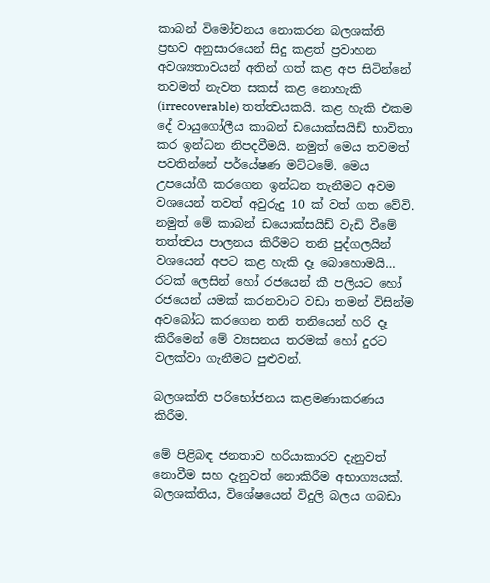කාබන් විමෝචනය නොකරන බලශක්ති ප්‍රභව අනුසාරයෙන් සිදු කළත් ප්‍රවාහන අවශ්‍යතාවයන් අතින් ගත් කළ අප සිටින්නේ තවමත් නැවත සකස් කළ නොහැකි (irrecoverable) තත්ත්‍වයකයි. කළ හැකි එකම දේ වායුගෝලීය කාබන් ඩයොක්සයිඩ් භාවිතා කර ඉන්ධන නිපදවීමයි. නමුත් මෙය තවමත් පවතින්නේ පර්යේෂණ මට්ටමේ. මෙය උපයෝගී කරගෙන ඉන්ධන තැනීමට අවම වශයෙන් තවත් අවුරුදු 10 ක් වත් ගත වේවි. නමුත් මේ කාබන් ඩයොක්සයිඩ් වැඩි වීමේ තත්ත්‍වය පාලනය කිරීමට තනි පුද්ගලයින් වශයෙන් අපට කළ හැකි දෑ බොහොමයි… රටක් ලෙසින් හෝ රජයෙන් කී පලියට හෝ රජයෙන් යමක් කරනවාට වඩා තමන් විසින්ම අවබෝධ කරගෙන තනි තනියෙන් හරි දෑ කිරීමෙන් මේ ව්‍යසනය තරමක් හෝ දුරට වලක්වා ගැනීමට පුළුවන්.

බලශක්ති පරිභෝජනය කළමණාකරණය කිරීම.

මේ පිළිබඳ ජනතාව හරියාකාරව දැනුවත් නොවීම සහ දැනුවත් නොකිරීම අභාග්‍යයක්. බලශක්තිය, විශේෂයෙන් විදුලි බලය ගබඩා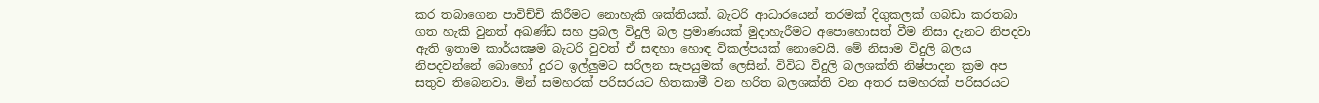කර තබාගෙන පාවිච්චි කිරීමට නොහැකි ශක්තියක්. බැටරි ආධාරයෙන් තරමක් දිගුකලක් ගබඩා කරතබා ගත හැකි වුනත් අඛණ්ඩ සහ ප්‍රබල විදුලි බල ප්‍රමාණයක් මුදාහැරීමට අපොහොසත් වීම නිසා දැනට නිපදවා ඇති ඉතාම කාර්යක්‍ෂම බැටරි වුවත් ඒ සඳහා හොඳ විකල්පයක් නොවෙයි. මේ නිසාම විදුලි බලය නිපදවන්නේ බොහෝ දුරට ඉල්ලුමට සරිලන සැපයුමක් ලෙසින්. විවිධ විදුලි බලශක්ති නිෂ්පාදන ක්‍රම අප සතුව තිබෙනවා. මින් සමහරක් පරිසරයට හිතකාමී වන හරිත බලශක්ති වන අතර සමහරක් පරිසරයට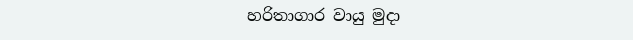හරිතාගාර වායු මුදා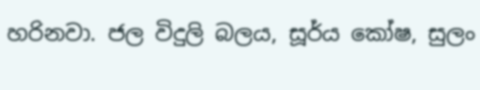හරිනවා. ජල විදුලි බලය, සූර්ය කෝෂ, සුලං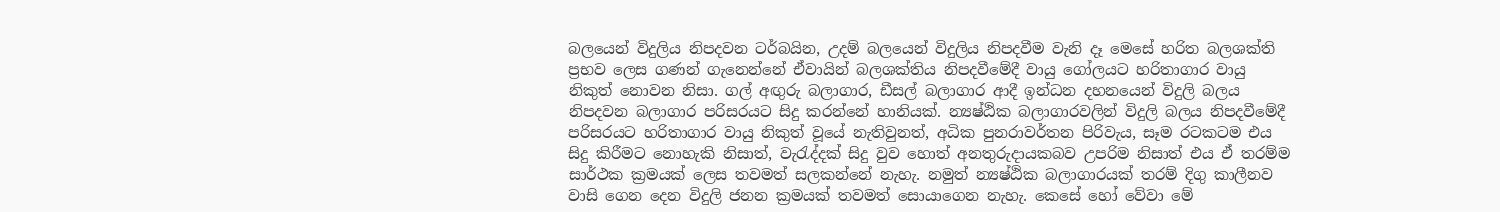බලයෙන් විදුලිය නිපදවන ටර්බයින, උදම් බලයෙන් විදුලිය නිපදවීම වැනි දෑ මෙසේ හරිත බලශක්ති ප්‍රභව ලෙස ගණන් ගැනෙන්නේ ඒවායින් බලශක්තිය නිපදවීමේදී වායු ගෝලයට හරිතාගාර වායු නිකුත් නොවන නිසා. ගල් අඟුරු බලාගාර, ඩීසල් බලාගාර ආදී ඉන්ධන දහනයෙන් විදුලි බලය නිපදවන බලාගාර පරිසරයට සිදු කරන්නේ හානියක්. න්‍යෂ්ඨික බලාගාරවලින් විදුලි බලය නිපදවීමේදී පරිසරයට හරිතාගාර වායු නිකුත් වූයේ නැතිවුනත්, අධික පුනරාවර්තන පිරිවැය, සෑම රටකටම එය සිදු කිරීමට නොහැකි නිසාත්, වැරැද්දක් සිදු වුව හොත් අනතුරුදායකබව උපරිම නිසාත් එය ඒ තරම්ම සාර්ථක ක්‍රමයක් ලෙස තවමත් සලකන්නේ නැහැ. නමුත් න්‍යෂ්ඨික බලාගාරයක් තරම් දිගු කාලීනව වාසි ගෙන දෙන විදුලි ජනන ක්‍රමයක් තවමත් සොයාගෙන නැහැ. කෙසේ හෝ වේවා මේ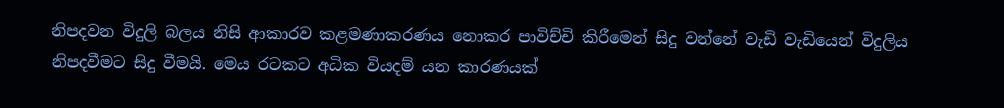නිපදවන විදුලි බලය නිසි ආකාරව කළමණාකරණය නොකර පාවිච්චි කිරීමෙන් සිදු වන්නේ වැඩි වැඩියෙන් විදුලිය නිපදවීමට සිදු වීමයි. මෙය රටකට අධික වියදම් යන කාරණයක්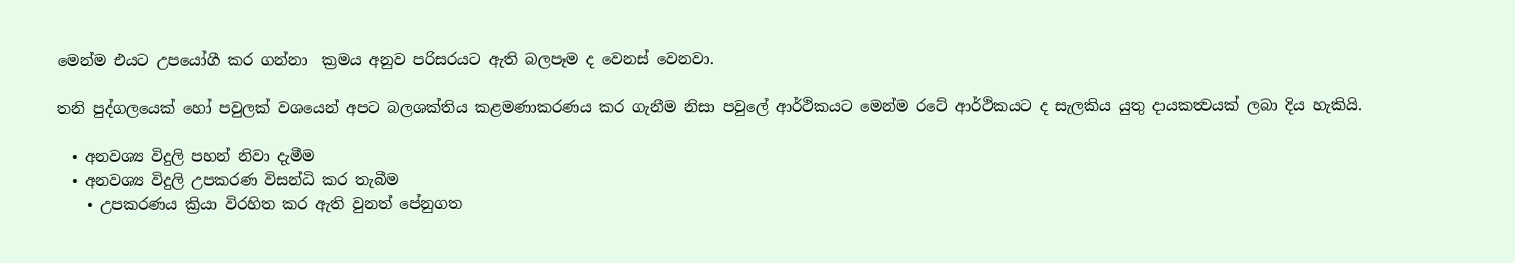මෙන්ම එයට උපයෝගී කර ගන්නා  ක්‍රමය අනුව පරිසරයට ඇති බලපෑම ද වෙනස් වෙනවා.

තනි පුද්ගලයෙක් හෝ පවුලක් වශයෙන් අපට බලශක්තිය කළමණාකරණය කර ගැනීම නිසා පවුලේ ආර්ථිකයට මෙන්ම රටේ ආර්ථිකයට ද සැලකිය යුතු දායකත්‍වයක් ලබා දිය හැකියි.

  • අනවශ්‍ය විදුලි පහන් නිවා දැමීම
  • අනවශ්‍ය විදුලි උපකරණ විසන්ධි කර තැබීම
    • උපකරණය ක්‍රියා විරහිත කර ඇති වුනත් පේනුගත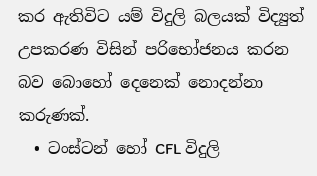කර ඇතිවිට යම් විදුලි බලයක් විද්‍යුත් උපකරණ විසින් පරිභෝජනය කරන බව බොහෝ දෙනෙක් නොදන්නා කරුණක්.
  • ටංස්ටන් හෝ CFL විදුලි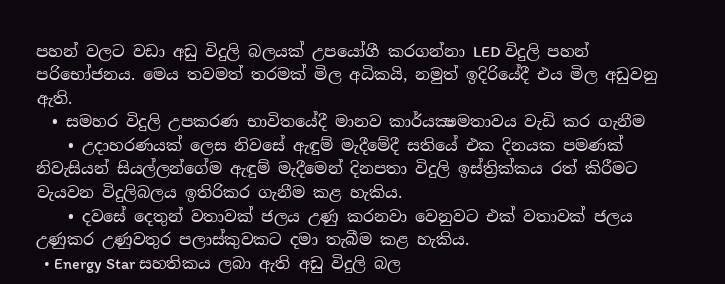පහන් වලට වඩා අඩු විදුලි බලයක් උපයෝගී කරගන්නා LED විදුලි පහන් පරිභෝජනය. මෙය තවමත් තරමක් මිල අධිකයි, නමුත් ඉදිරියේදී එය මිල අඩුවනු ඇති.
  • සමහර විදුලි උපකරණ භාවිතයේදී මානව කාර්යක්‍ෂමතාවය වැඩි කර ගැනීම
    • උදාහරණයක් ලෙස නිවසේ ඇඳුම් මැදීමේදී සතියේ එක දිනයක පමණක් නිවැසියන් සියල්ලන්ගේම ඇඳුම් මැදීමෙන් දිනපතා විදුලි ඉස්ත්‍රික්කය රත් කිරීමට වැයවන විදුලිබලය ඉතිරිකර ගැනීම කළ හැකිය.
    • දවසේ දෙතුන් වතාවක් ජලය උණු කරනවා වෙනුවට එක් වතාවක් ජලය උණුකර උණුවතුර පලාස්කුවකට දමා තැබීම කළ හැකිය.
  • Energy Star සහතිකය ලබා ඇති අඩු විදුලි බල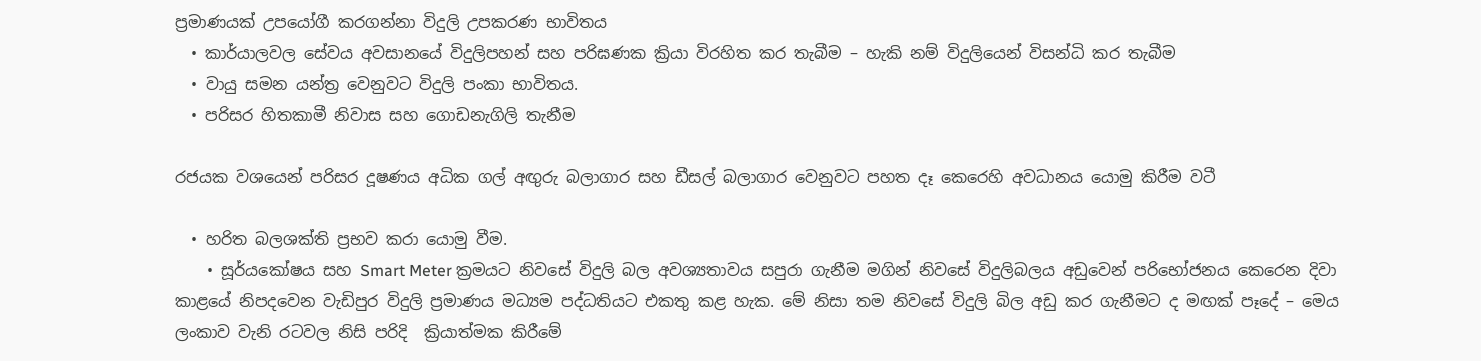ප්‍රමාණයක් උපයෝගී කරගන්නා විදුලි උපකරණ භාවිතය
  • කාර්යාලවල සේවය අවසානයේ විදුලිපහන් සහ පරිඝණක ක්‍රියා විරහිත කර තැබීම – හැකි නම් විදුලියෙන් විසන්ධි කර තැබීම
  • වායු සමන යන්ත්‍ර වෙනුවට විදුලි පංකා භාවිතය.
  • පරිසර හිතකාමී නිවාස සහ ගොඩනැගිලි තැනීම

රජයක වශයෙන් පරිසර දූෂණය අධික ගල් අඟුරු බලාගාර සහ ඩීසල් බලාගාර වෙනුවට පහත දෑ කෙරෙහි අවධානය යොමු කිරීම වටී

  • හරිත බලශක්ති ප්‍රභව කරා යොමු වීම.
    • සූර්යකෝෂය සහ Smart Meter ක්‍රමයට නිවසේ විදුලි බල අවශ්‍යතාවය සපුරා ගැනීම මගින් නිවසේ විදුලිබලය අඩුවෙන් පරිභෝජනය කෙරෙන දිවා කාළයේ නිපදවෙන වැඩිපුර විදුලි ප්‍රමාණය මධ්‍යම පද්ධතියට එකතු කළ හැක. මේ නිසා තම නිවසේ විදුලි බිල අඩු කර ගැනීමට ද මඟක් පෑදේ – මෙය ලංකාව වැනි රටවල නිසි පරිදි  ක්‍රියාත්මක කිරීමේ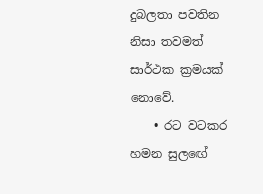දුබලතා පවතින නිසා තවමත් සාර්ථක ක්‍රමයක් නොවේ.
    • රට වටකර හමන සුලඟේ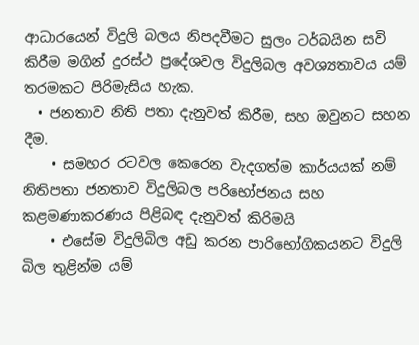ආධාරයෙන් විදුලි බලය නිපදවීමට සුලං ටර්බයින සවි කිරීම මගින් දුරස්ථ ප්‍රදේශවල විදුලිබල අවශ්‍යතාවය යම් තරමකට පිරිමැසිය හැක.
  • ජනතාව නිති පතා දැනුවත් කිරීම, සහ ඔවුනට සහන දීම.
    • සමහර රටවල කෙරෙන වැදගත්ම කාර්යයක් නම් නිතිපතා ජනතාව විදුලිබල පරිභෝජනය සහ කළමණාකරණය පිළිබඳ දැනුවත් කිරිමයි
    • එසේම විදුලිබිල අඩු කරන පාරිභෝගිකයනට විදුලි බිල තුළින්ම යම්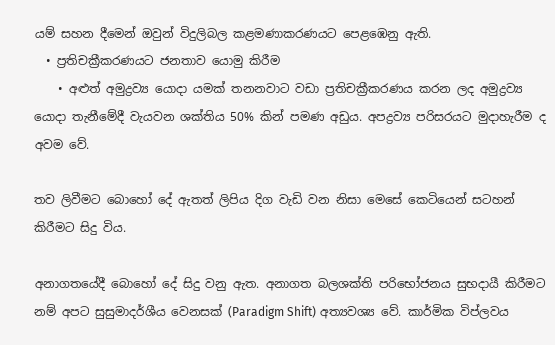යම් සහන දීමෙන් ඔවුන් විදුලිබල කළමණාකරණයට පෙළඹෙනු ඇති.
  • ප්‍රතිචක්‍රීකරණයට ජනතාව යොමු කිරීම
    • අළුත් අමුද්‍රව්‍ය යොදා යමක් තනනවාට වඩා ප්‍රතිචක්‍රීකරණය කරන ලද අමුද්‍රව්‍ය යොදා තැනීමේදී වැයවන ශක්තිය 50% කින් පමණ අඩුය. අපද්‍රව්‍ය පරිසරයට මුදාහැරීම ද අවම වේ.

තව ලිවීමට බොහෝ දේ ඇතත් ලිපිය දිග වැඩි වන නිසා මෙසේ කෙටියෙන් සටහන් කිරීමට සිදු විය.

අනාගතයේදී බොහෝ දේ සිදු වනු ඇත. අනාගත බලශක්ති පරිභෝජනය සුභදායී කිරීමට නම් අපට සුසුමාදර්ශීය වෙනසක් (Paradigm Shift) අත්‍යවශ්‍ය වේ. කාර්මික විප්ලවය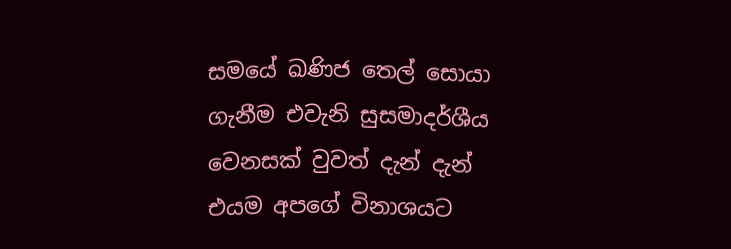සමයේ ඛණිජ තෙල් සොයා ගැනීම එවැනි සුසමාදර්ශීය වෙනසක් වුවත් දැන් දැන් එයම අපගේ විනාශයට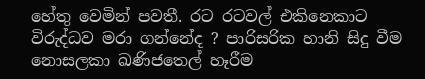හේතු වෙමින් පවතී. රට රටවල් එකිනෙකාට විරුද්ධව මරා ගන්නේද ? පාරිසරික හානි සිදු වීම නොසලකා ඛණිජතෙල් හෑරීම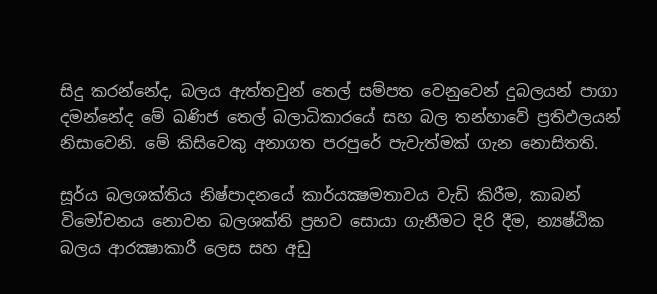සිදු කරන්නේද, බලය ඇත්තවුන් තෙල් සම්පත වෙනුවෙන් දුබලයන් පාගා දමන්නේද මේ ඛණිජ තෙල් බලාධිකාරයේ සහ බල තන්හාවේ ප්‍රතිඵලයන් නිසාවෙනි. මේ කිසිවෙකු අනාගත පරපුරේ පැවැත්මක් ගැන නොසිතති.

සූර්ය බලශක්තිය නිෂ්පාදනයේ කාර්යක්‍ෂමතාවය වැඩි කිරීම, කාබන් විමෝචනය නොවන බලශක්ති ප්‍රභව සොයා ගැනීමට දිරි දීම, න්‍යෂ්ඨික බලය ආරක්‍ෂාකාරී ලෙස සහ අඩු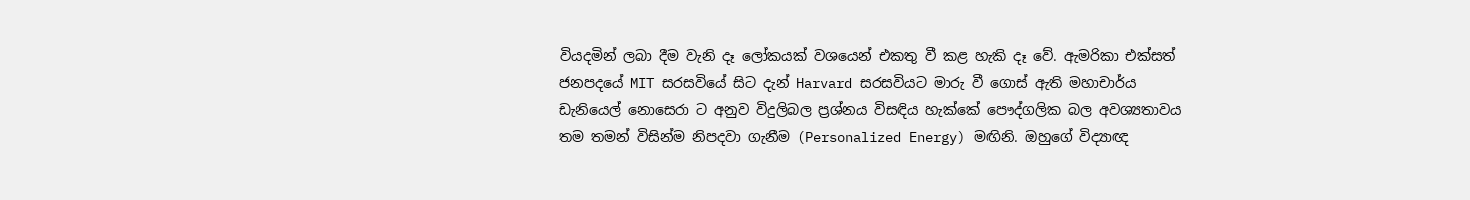වියදමින් ලබා දීම වැනි දෑ ලෝකයක් වශයෙන් එකතු වී කළ හැකි දෑ වේ. ඇමරිකා එක්සත් ජනපදයේ MIT සරසවියේ සිට දැන් Harvard සරසවියට මාරු වී ගොස් ඇති මහාචාර්ය ඩැනියෙල් නොසෙරා ට අනුව විදුලිබල ප්‍රශ්නය විසඳිය හැක්කේ පෞද්ගලික බල අවශ්‍යතාවය තම තමන් විසින්ම නිපදවා ගැනීම (Personalized Energy) මඟිනි. ඔහුගේ විද්‍යාඥ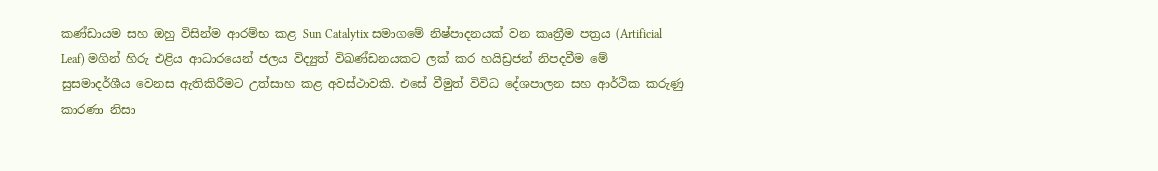කණ්ඩායම සහ ඔහු විසින්ම ආරම්භ කළ Sun Catalytix සමාගමේ නිෂ්පාදනයක් වන කෘත්‍රීම පත්‍රය (Artificial Leaf) මගින් හිරු එළිය ආධාරයෙන් ජලය විද්‍යුත් විඛණ්ඩනයකට ලක් කර හයිඩ්‍රජන් නිපදවීම මේ සුසමාදර්ශීය වෙනස ඇතිකිරීමට උත්සාහ කළ අවස්ථාවකි. එසේ වීමුත් විවිධ දේශපාලන සහ ආර්ථික කරුණු කාරණා නිසා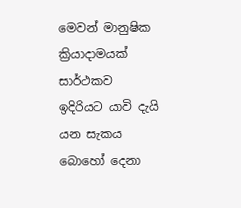මෙවන් මානුෂික ක්‍රියාදාමයක් සාර්ථකව ඉදිරියට යාවි දැයි යන සැකය බොහෝ දෙනා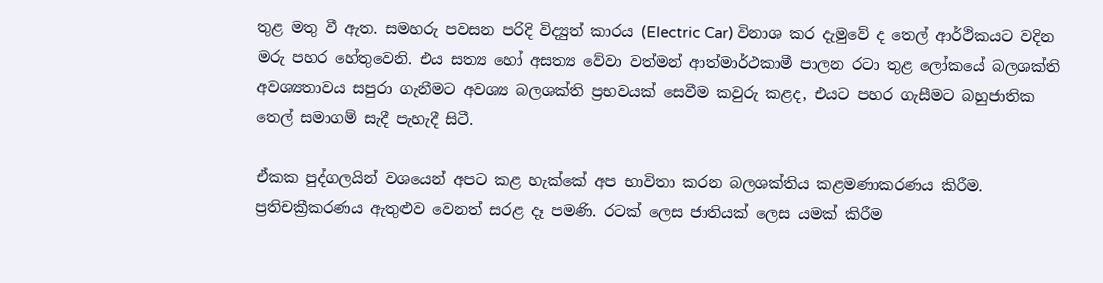තුළ මතු වී ඇත. සමහරු පවසන පරිදි විද්‍යුත් කාරය (Electric Car) විනාශ කර දැමුවේ ද තෙල් ආර්ථිකයට වදින මරු පහර හේතුවෙනි. එය සත්‍ය හෝ අසත්‍ය වේවා වත්මන් ආත්මාර්ථකාමී පාලන රටා තුළ ලෝකයේ බලශක්ති අවශ්‍යතාවය සපුරා ගැනීමට අවශ්‍ය බලශක්ති ප්‍රභවයක් සෙවීම කවුරු කළද, එයට පහර ගැසීමට බහුජාතික තෙල් සමාගම් සැදී පැහැදී සිටී.

ඒකක පුද්ගලයින් වශයෙන් අපට කළ හැක්කේ අප භාවිතා කරන බලශක්තිය කළමණාකරණය කිරීම. ප්‍රතිචක්‍රීකරණය ඇතුළුව වෙනත් සරළ දෑ පමණි. රටක් ලෙස ජාතියක් ලෙස යමක් කිරීම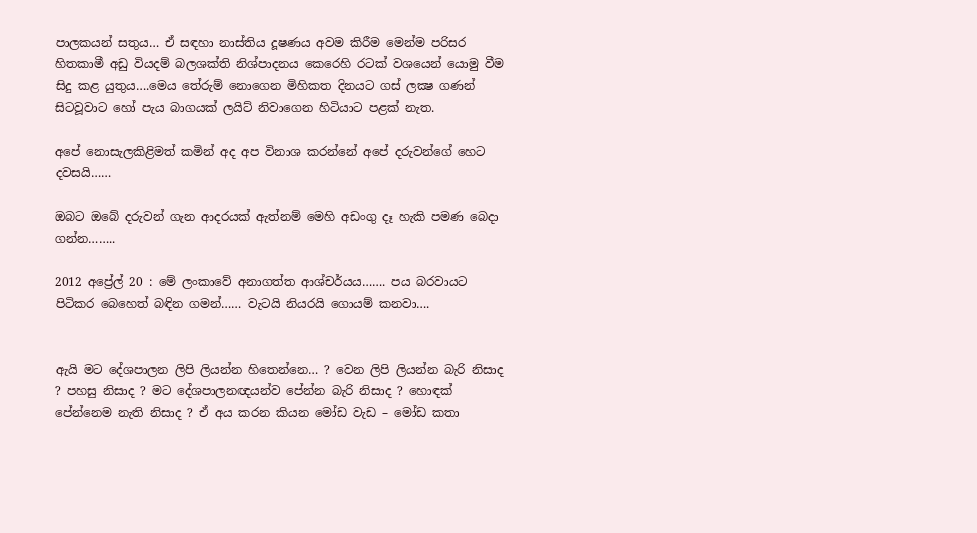පාලකයන් සතුය… ඒ සඳහා නාස්තිය දූෂණය අවම කිරීම මෙන්ම පරිසර හිතකාමී අඩු වියදම් බලශක්ති නිශ්පාදනය කෙරෙහි රටක් වශයෙන් යොමු වීම සිදු කළ යුතුය….මෙය තේරුම් නොගෙන මිහිකත දිනයට ගස් ලක්‍ෂ ගණන් සිටවූවාට හෝ පැය බාගයක් ලයිට් නිවාගෙන හිටියාට පළක් නැත.

අපේ නොසැලකිළිමත් කමින් අද අප විනාශ කරන්නේ අපේ දරුවන්ගේ හෙට දවසයි……

ඔබට ඔබේ දරුවන් ගැන ආදරයක් ඇත්නම් මෙහි අඩංගු දෑ හැකි පමණ බෙදා ගන්න……..

2012 අප්‍රේල් 20 : මේ ලංකාවේ අනාගත්ත ආශ්චර්යය……. පය බරවායට පිටිකර බෙහෙත් බඳින ගමන්…… වැටයි නියරයි ගොයම් කනවා….


ඇයි මට දේශපාලන ලිපි ලියන්න හිතෙන්නෙ… ? වෙන ලිපි ලියන්න බැරි නිසාද ? පහසු නිසාද ? මට දේශපාලනඥයන්ව පේන්න බැරි නිසාද ? හොඳක් පේන්නෙම නැති නිසාද ? ඒ අය කරන කියන මෝඩ වැඩ – මෝඩ කතා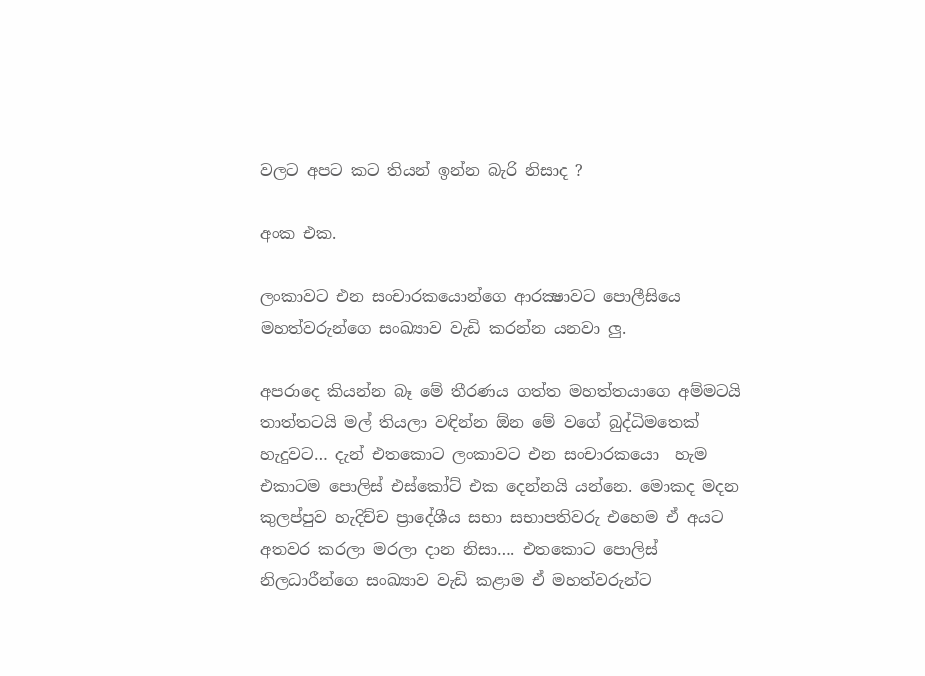වලට අපට කට තියන් ඉන්න බැරි නිසාද ?

අංක එක.

ලංකාවට එන සංචාරකයොන්ගෙ ආරක්‍ෂාවට පොලීසියෙ මහත්වරුන්ගෙ සංඛ්‍යාව වැඩි කරන්න යනවා ලු.

අපරාදෙ කියන්න බෑ මේ තීරණය ගත්ත මහත්තයාගෙ අම්මටයි තාත්තටයි මල් තියලා වඳින්න ඕන මේ වගේ බුද්ධිමතෙක් හැදුවට… දැන් එතකොට ලංකාවට එන සංචාරකයො  හැම එකාටම පොලිස් එස්කෝට් එක දෙන්නයි යන්නෙ. මොකද මදන කුලප්පුව හැදිච්ච ප්‍රාදේශීය සභා සභාපතිවරු එහෙම ඒ අයට අතවර කරලා මරලා දාන නිසා…. එතකොට පොලිස් නිලධාරීන්ගෙ සංඛ්‍යාව වැඩි කළාම ඒ මහත්වරුන්ට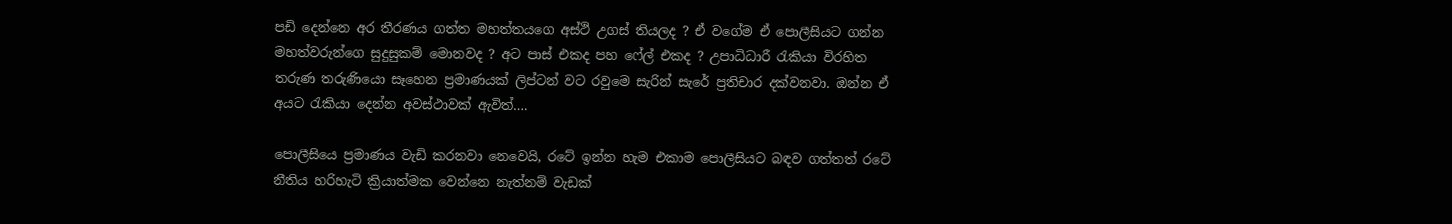පඩි දෙන්නෙ අර තීරණය ගත්ත මහත්තයගෙ අස්ථි උගස් තියලද ? ඒ වගේම ඒ පොලීසියට ගන්න මහත්වරුන්ගෙ සුදුසුකම් මොනවද ? අට පාස් එකද පහ ෆේල් එකද ? උපාධිධාරී රැකියා විරහිත තරුණ තරුණියො සෑහෙන ප්‍රමාණයක් ලිප්ටන් වට රවුමෙ සැරින් සැරේ ප්‍රතිචාර දක්වනවා. ඔන්න ඒ අයට රැකියා දෙන්න අවස්ථාවක් ඇවිත්….

පොලීසියෙ ප්‍රමාණය වැඩි කරනවා නෙවෙයි, රටේ ඉන්න හැම එකාම පොලීසියට බඳව ගත්තත් රටේ නීතිය හරිහැටි ක්‍රියාත්මක වෙන්නෙ නැත්නම් වැඩක්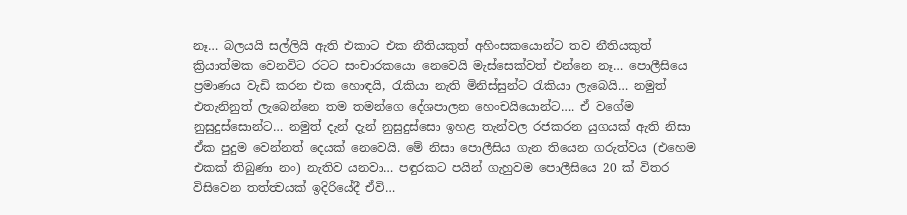නෑ… බලයයි සල්ලියි ඇති එකාට එක නීතියකුත් අහිංසකයොන්ට තව නීතියකුත් ක්‍රියාත්මක වෙනවිට රටට සංචාරකයො නෙවෙයි මැස්සෙක්වත් එන්නෙ නෑ… පොලීසියෙ ප්‍රමාණය වැඩි කරන එක හොඳයි, රැකියා නැති මිනිස්සුන්ට රැකියා ලැබෙයි… නමුත් එතැනිනුත් ලැබෙන්නෙ තම තමන්ගෙ දේශපාලන හෙංචයියොන්ට…. ඒ වගේම නුසුදුස්සොන්ට… නමුත් දැන් දැන් නුසුදුස්සො ඉහළ තැන්වල රජකරන යුගයක් ඇති නිසා ඒක පුදුම වෙන්නත් දෙයක් නෙවෙයි. මේ නිසා පොලීසිය ගැන තියෙන ගරුත්වය (එහෙම එකක් තිබුණා නං) නැතිව යනවා… පඳුරකට පයින් ගැහුවම පොලීසියෙ 20 ක් විතර විසිවෙන තත්ත්‍වයක් ඉදිරියේදී ඒවි…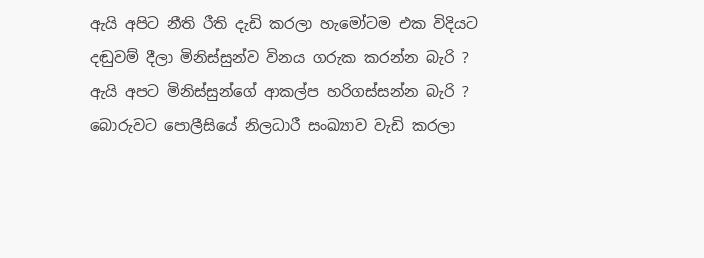ඇයි අපිට නීති රීති දැඩි කරලා හැමෝටම එක විදියට දඬුවම් දීලා මිනිස්සුන්ව විනය ගරුක කරන්න බැරි ? ඇයි අපට මිනිස්සුන්ගේ ආකල්ප හරිගස්සන්න බැරි ? බොරුවට පොලීසියේ නිලධාරී සංඛ්‍යාව වැඩි කරලා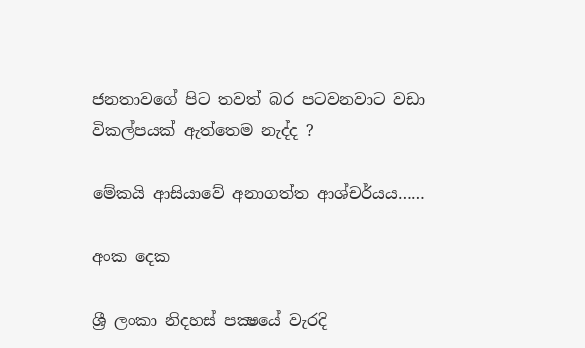ජනතාවගේ පිට තවත් බර පටවනවාට වඩා විකල්පයක් ඇත්තෙම නැද්ද ?

මේකයි ආසියාවේ අනාගත්ත ආශ්චර්යය……

අංක දෙක

ශ්‍රී ලංකා නිදහස් පක්‍ෂයේ වැරදි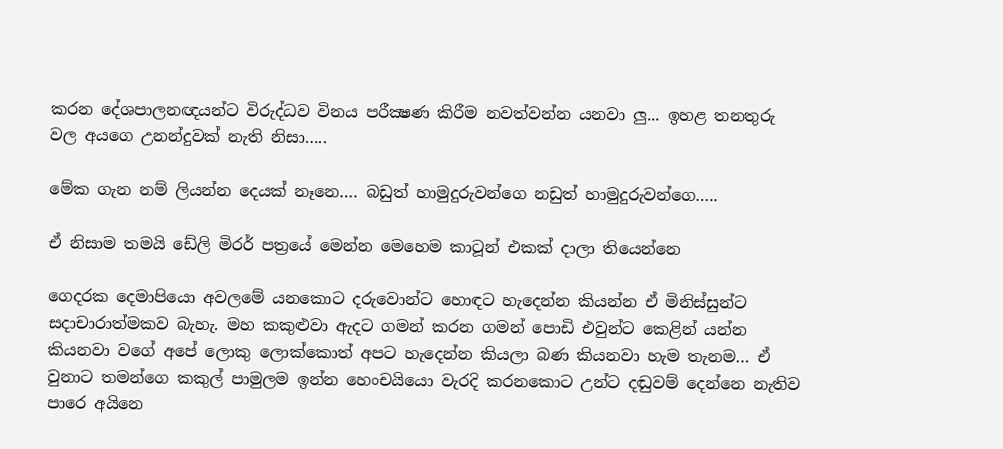කරන දේශපාලනඥ‍යන්ට විරුද්ධව විනය පරීක්‍ෂණ කිරීම නවත්වන්න යනවා ලු... ඉහළ තනතුරු වල අයගෙ උනන්දුවක් නැති නිසා…..

මේක ගැන නම් ලියන්න දෙයක් නෑනෙ…. බඩුත් හාමුදුරුවන්ගෙ නඩුත් හාමුදුරුවන්ගෙ…..

ඒ නිසාම තමයි ඩේලි මිරර් පත්‍රයේ මෙන්න මෙහෙම කාටූන් එකක් දාලා තියෙන්නෙ

ගෙදරක දෙමාපියො අවලමේ යනකොට දරුවොන්ට හොඳට හැදෙන්න කියන්න ඒ මිනිස්සුන්ට සදාචාරාත්මකව බැහැ. මහ කකුළුවා ඇදට ගමන් කරන ගමන් පොඩි එවුන්ට කෙළින් යන්න කියනවා වගේ අපේ ලොකු ලොක්කොත් අපට හැදෙන්න කියලා බණ කියනවා හැම තැනම… ඒ වුනාට තමන්ගෙ කකුල් පාමුලම ඉන්න හෙංචයියො වැරදි කරනකොට උන්ට දඬුවම් දෙන්නෙ නැතිව පාරෙ අයිනෙ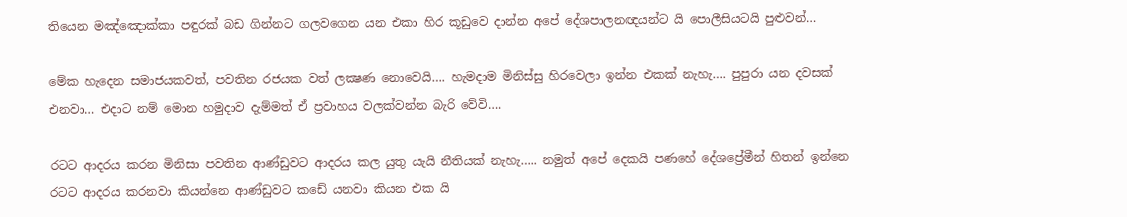තියෙන මඤ්ඤොක්කා පඳුරක් බඩ ගින්නට ගලවගෙන යන එකා හිර කූඩුවෙ දාන්න අපේ දේශපාලනඥයන්ට යි පොලීසියටයි පුළුවන්…

මේක හැදෙන සමාජයකවත්, පවතින රජයක වත් ලක්‍ෂණ නොවෙයි…. හැමදාම මිනිස්සු හිරවෙලා ඉන්න එකක් නැහැ…. පුපුරා යන දවසක් එනවා… එදාට නම් මොන හමුදාව දැම්මත් ඒ ප්‍රවාහය වලක්වන්න බැරි වේවි….

රටට ආදරය කරන මිනිසා පවතින ආණ්ඩුවට ආදරය කල යුතු යැයි නීතියක් නැහැ….. නමුත් අපේ දෙකයි පණහේ දේශප්‍රේමීන් හිතන් ඉන්නෙ රටට ආදරය කරනවා කියන්නෙ ආණ්ඩුවට කඩේ යනවා කියන එක යි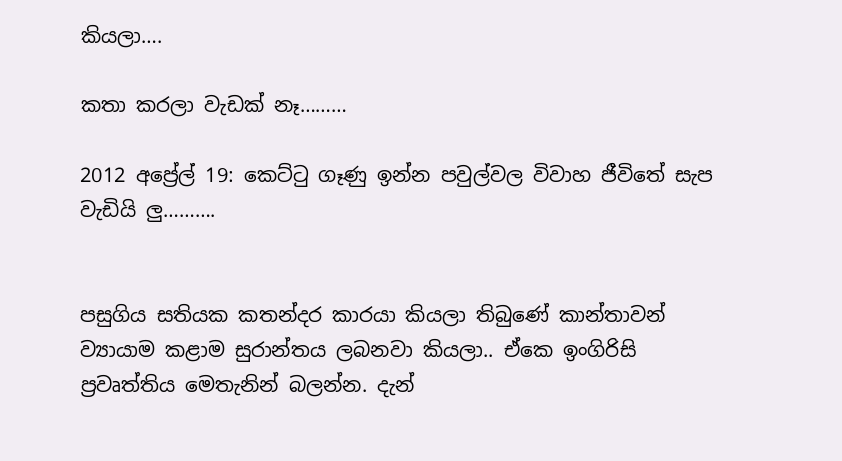කියලා….

කතා කරලා වැඩක් නෑ………

2012 අප්‍රේල් 19: කෙට්ටු ගෑණු ඉන්න පවුල්වල විවාහ ජීවිතේ සැප වැඩියි ලු……….


පසුගිය සතියක කතන්දර කාරයා කියලා තිබුණේ කාන්තාවන් ව්‍යායාම කළාම සුරාන්තය ලබනවා කියලා.. ඒකෙ ඉංගිරිසි ප්‍රවෘත්තිය මෙතැනින් බලන්න. දැන්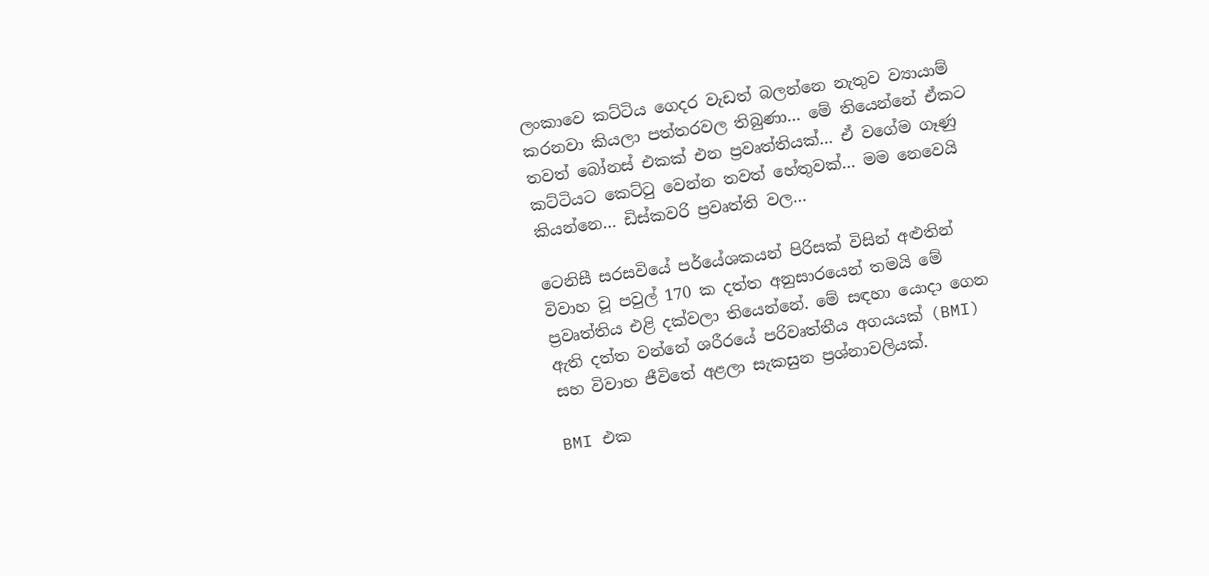ලංකාවෙ කට්ටිය ගෙදර වැඩත් බලන්නෙ නැතුව ව්‍යායාම් කරනවා කියලා පත්තරවල තිබුණා… මේ තියෙන්නේ ඒකට තවත් බෝනස් එකක් එන ප්‍රවෘත්තියක්… ඒ වගේම ගෑණු කට්ටියට කෙට්ටු වෙන්න තවත් හේතුවක්… මම නෙවෙයි කියන්නෙ… ඩිස්කවරි ප්‍රවෘත්ති වල…

ටෙනිසී සරසවියේ පර්යේශකයන් පිරිසක් විසින් අළුතින් විවාහ වූ පවුල් 170 ක දත්ත අනුසාරයෙන් තමයි මේ ප්‍රවෘත්තිය එළි දක්වලා තියෙන්නේ. මේ සඳහා යොදා ගෙන ඇති දත්ත වන්නේ ශරීරයේ පරිවෘත්තීය අගයයක් (BMI) සහ විවාහ ජීවිතේ අළලා සැකසුන ප්‍රශ්නාවලියක්.

BMI එක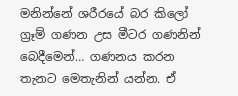මනින්නේ ශරීරයේ බර කිලෝ ග්‍රෑම් ගණන උස මීටර ගණනින් බෙදීමෙන්… ගණනය කරන තැනට මෙතැනින් යන්න. ඒ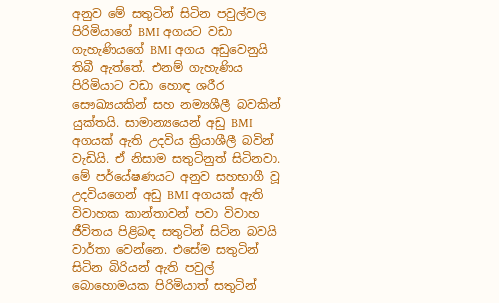අනුව මේ සතුටින් සිටින පවුල්වල පිරිමියාගේ BMI අගයට වඩා ගැහැණියගේ BMI අගය අඩුවෙනුයි තිබී ඇත්තේ. එනම් ගැහැණිය පිරිමියාට වඩා හොඳ ශරීර සෞඛ්‍යයකින් සහ නම්‍යශීලී බවකින් යුක්තයි. සාමාන්‍යයෙන් අඩු BMI අගයක් ඇති උදවිය ක්‍රියාශීලී බවින් වැඩියි. ඒ නිසාම සතුටිනුත් සිටිනවා.  මේ පර්යේෂණයට අනුව සහභාගී වූ උදවියගෙන් අඩු BMI අගයක් ඇති විවාහක කාන්තාවන් පවා විවාහ ජීවිතය පිළිබඳ සතුටින් සිටින බවයි වාර්තා වෙන්නෙ. එසේම සතුටින් සිටින බිරියන් ඇති පවුල් බොහොමයක පිරිමියාත් සතුටින්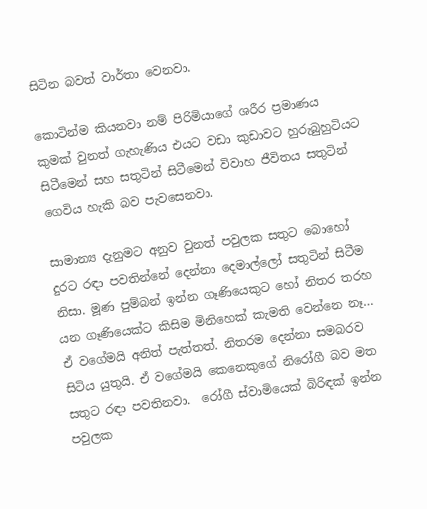සිටින බවත් වාර්තා වෙනවා.

කොටින්ම කියනවා නම් පිරිමියාගේ ශරීර ප්‍රමාණය කුමක් වුනත් ගැහැණිය එයට වඩා කුඩාවට හුරුබුහුටියට සිටීමෙන් සහ සතුටින් සිටීමෙන් විවාහ ජීවිතය සතුටින් ගෙවිය හැකි බව පැවසෙනවා.

සාමාන්‍ය දැනුමට අනුව වුනත් පවුලක සතුට බොහෝ දුරට රඳා පවතින්නේ දෙන්නා දෙමාල්ලෝ සතුටින් සිටීම නිසා. මූණ පුම්බන් ඉන්න ගෑණියෙකුට හෝ නිතර තරහ යන ගෑණියෙක්ට කිසිම මිනිහෙක් කැමති වෙන්නෙ නෑ… ඒ වගේමයි අනිත් පැත්තත්. නිතරම දෙන්නා සමබරව සිටිය යුතුයි. ඒ වගේමයි කෙනෙකුගේ නිරෝගී බව මත සතුට රඳා පවතිනවා.  රෝගී ස්වාමියෙක් බිරිඳක් ඉන්න පවුලක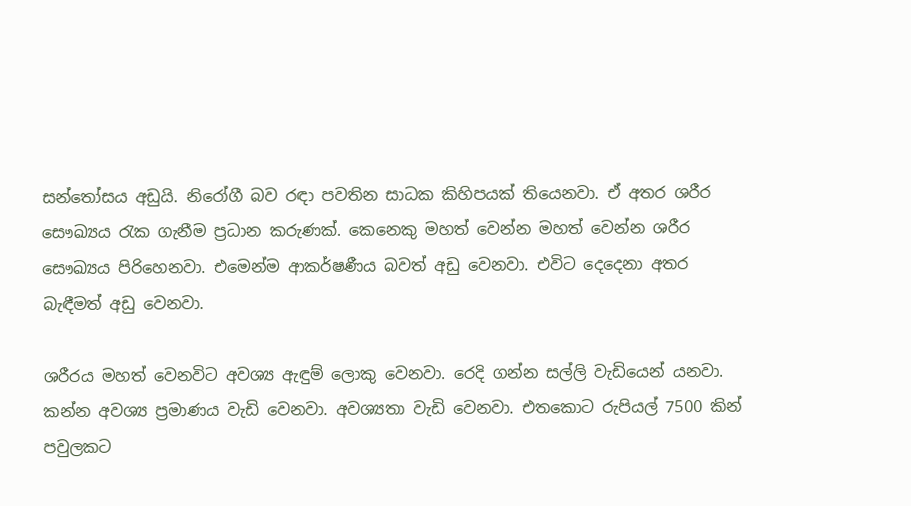සන්තෝසය අඩුයි. නිරෝගී බව රඳා පවතින සාධක කිහිපයක් තියෙනවා. ඒ අතර ශරීර සෞඛ්‍යය රැක ගැනීම ප්‍රධාන කරුණක්. කෙනෙකු මහත් වෙන්න මහත් වෙන්න ශරීර සෞඛ්‍යය පිරිහෙනවා. එමෙන්ම ආකර්ෂණීය බවත් අඩු වෙනවා. එවිට දෙදෙනා අතර බැඳීමත් අඩු වෙනවා.

ශරීරය මහත් වෙනවිට අවශ්‍ය ඇඳුම් ලොකු වෙනවා. රෙදි ගන්න සල්ලි වැඩියෙන් යනවා.  කන්න අවශ්‍ය ප්‍රමාණය වැඩි වෙනවා. අවශ්‍යතා වැඩි වෙනවා. එතකොට රුපියල් 7500 කින් පවුලකට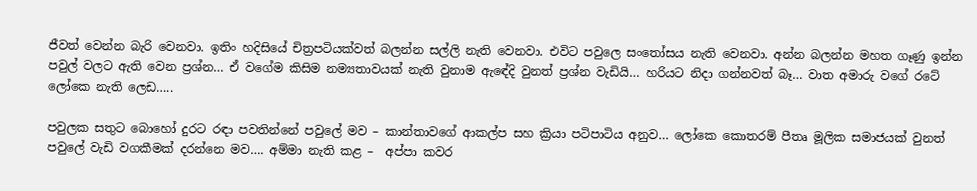ජීවත් වෙන්න බැරි වෙනවා. ඉතිං හදිසියේ චිත්‍රපටියක්වත් බලන්න සල්ලි නැති වෙනවා. එවිට පවුලෙ සංතෝසය නැති වෙනවා. අන්න බලන්න මහත ගෑණු ඉන්න පවුල් වලට ඇති වෙන ප්‍රශ්න… ඒ වගේම කිසිම නම්‍යතාවයක් නැති වුනාම ඇඳේදි වුනත් ප්‍රශ්න වැඩියි… හරියට නිදා ගන්නවත් බෑ… වාත අමාරු වගේ රටේ ලෝකෙ නැති ලෙඩ…..

පවුලක සතුට බොහෝ දුරට රඳා පවතින්නේ පවුලේ මව – කාන්තාවගේ ආකල්ප සහ ක්‍රියා පටිපාටිය අනුව… ලෝකෙ කොතරම් පීතෘ මූලික සමාජයක් වුනත් පවුලේ වැඩි වගකීමක් දරන්නෙ මව…. අම්මා නැති කළ –  අප්පා කවර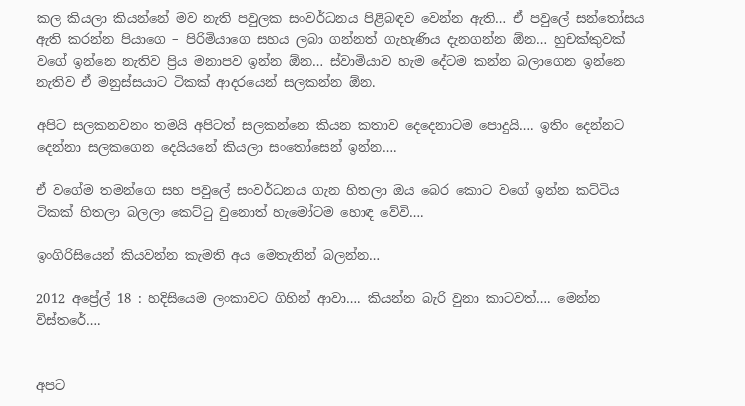කල කියලා කියන්නේ මව නැති පවුලක සංවර්ධනය පිළිබඳව වෙන්න ඇති… ඒ පවුලේ සන්තෝසය ඇති කරන්න පියාගෙ – පිරිමියාගෙ සහය ලබා ගන්නත් ගැහැණිය දැනගන්න ඕන… හුචක්කුවක් වගේ ඉන්නෙ නැතිව ප්‍රිය මනාපව ඉන්න ඕන… ස්වාමියාව හැම දේටම කන්න බලාගෙන ඉන්නෙ නැතිව ඒ මනුස්සයාට ටිකක් ආදරයෙන් සලකන්න ඕන.

අපිට සලකනවනං තමයි අපිටත් සලකන්නෙ කියන කතාව දෙදෙනාටම පොදුයි…. ඉතිං දෙන්නට දෙන්නා සලකගෙන දෙයියනේ කියලා සංතෝසෙන් ඉන්න….

ඒ වගේම තමන්ගෙ සහ පවුලේ සංවර්ධනය ගැන හිතලා ඔය බෙර කොට වගේ ඉන්න කට්ටිය ටිකක් හිතලා බලලා කෙට්ටු වුනොත් හැමෝටම හොඳ වේවි….

ඉංගිරිසියෙන් කියවන්න කැමති අය මෙතැනින් බලන්න…

2012 අප්‍රේල් 18 : හදිසියෙම ලංකාවට ගිහින් ආවා…. කියන්න බැරි වුනා කාටවත්…. මෙන්න විස්තරේ….


අපට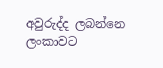අවුරුද්ද ලබන්නෙ ලංකාවට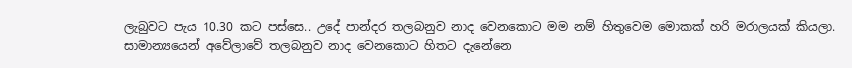ලැබුවට පැය 10.30 කට පස්සෙ.. උදේ පාන්දර තලබනුව නාද වෙනකොට මම නම් හිතුවෙම මොකක් හරි මරාලයක් කියලා. සාමාන්‍යයෙන් අවේලාවේ තලබනුව නාද වෙනකොට හිතට දැනේනෙ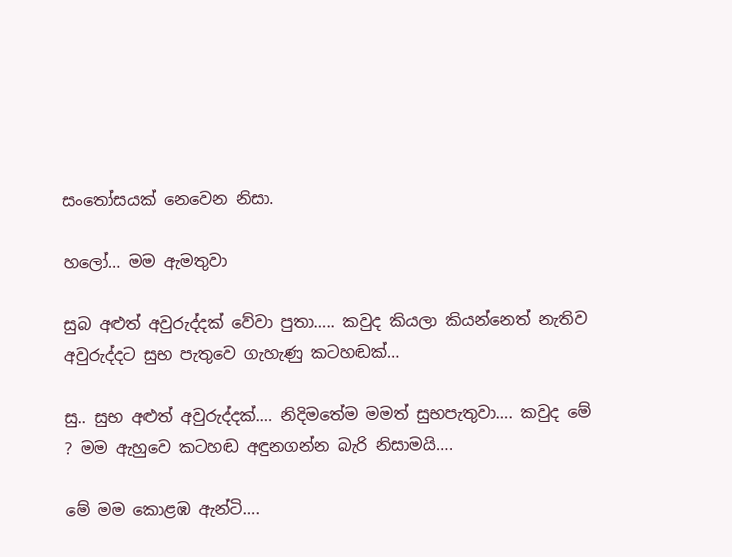සංතෝසයක් නෙවෙන නිසා.

හලෝ… මම ඇමතුවා

සුබ අළුත් අවුරුද්දක් වේවා පුතා….. කවුද කියලා කියන්නෙත් නැතිව අවුරුද්දට සුභ පැතුවෙ ගැහැණු කටහඬක්…

සු.. සුභ අළුත් අවුරුද්දක්.… නිදිමතේම මමත් සුභපැතුවා…. කවුද මේ ? මම ඇහුවෙ කටහඬ අඳුනගන්න බැරි නිසාමයි….

මේ මම කොළඹ ඇන්ටි….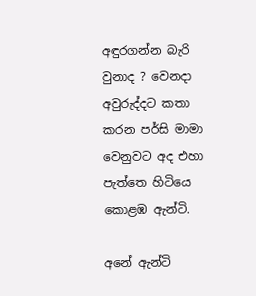අඳුරගන්න බැරි වුනාද ? වෙනදා අවුරුද්දට කතා කරන පර්සි මාමා වෙනුවට අද එහා පැත්තෙ හිටියෙ කොළඹ ඇන්ටි.

අනේ ඇන්ටි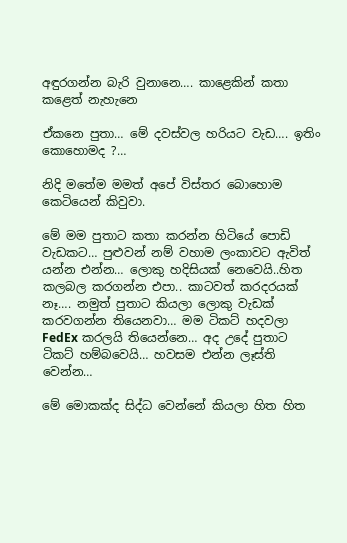අඳුරගන්න බැරි වුනානෙ…. කාළෙකින් කතා කළෙත් නැහැනෙ

ඒකනෙ පුතා… මේ දවස්වල හරියට වැඩ…. ඉතිං කොහොමද ?…

නිදි මතේම මමත් අපේ විස්තර බොහොම කෙටියෙන් කිවුවා.

මේ මම පුතාට කතා කරන්න හිටියේ පොඩි වැඩකට… පුළුවන් නම් වහාම ලංකාවට ඇවිත් යන්න එන්න… ලොකු හදිසියක් නෙවෙයි..හිත කලබල කරගන්න එපා.. කාටවත් කරදරයක් නෑ…. නමුත් පුතාට කියලා ලොකු වැඩක් කරවගන්න තියෙනවා… මම ටිකට් හදවලා FedEx කරලයි තියෙන්නෙ… අද උදේ පුතාට ටිකට් හම්බවෙයි… හවසම එන්න ලෑස්ති වෙන්න…

මේ මොකක්ද සිද්ධ වෙන්නේ කියලා හිත හිත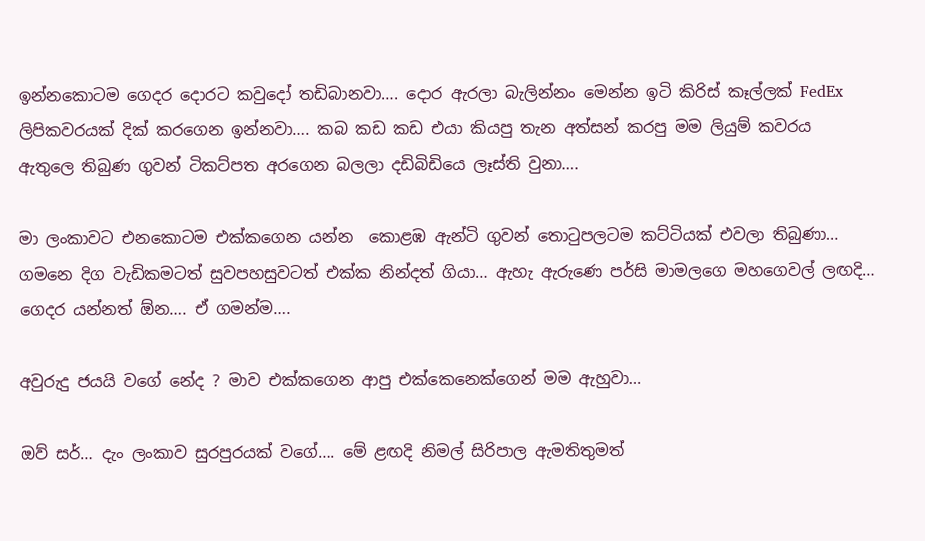ඉන්නකොටම ගෙදර දොරට කවුදෝ තඩිබානවා…. දොර ඇරලා බැලින්නං මෙන්න ඉටි කිරිස් කෑල්ලක් FedEx ලිපිකවරයක් දික් කරගෙන ඉන්නවා…. කබ කඩ කඩ එයා කියපු තැන අත්සන් කරපු මම ලියුම් කවරය  ඇතුලෙ තිබුණ ගුවන් ටිකට්පත අරගෙන බලලා දඩිබිඩියෙ ලෑස්ති වුනා….

මා ලංකාවට එනකොටම එක්කගෙන යන්න  කොළඹ ඇන්ටි ගුවන් තොටුපලටම කට්ටියක් එවලා තිබුණා… ගමනෙ දිග වැඩිකමටත් සුවපහසුවටත් එක්ක නින්දත් ගියා… ඇහැ ඇරුණෙ පර්සි මාමලගෙ මහගෙවල් ලඟදි… ගෙදර යන්නත් ඕන…. ඒ ගමන්ම….

අවුරුදු ජයයි වගේ නේද ? මාව එක්කගෙන ආපු එක්කෙනෙක්ගෙන් මම ඇහුවා…

ඔව් සර්… දැං ලංකාව සුරපුරයක් වගේ…. මේ ළඟදි නිමල් සිරිපාල ඇමතිතුමත්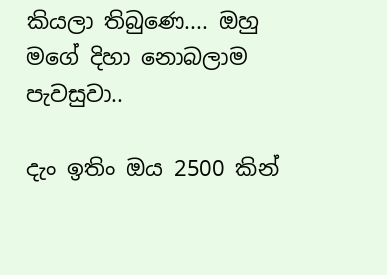කියලා තිබුණෙ.... ඔහු මගේ දිහා නොබලාම පැවසුවා..

දැං ඉතිං ඔය 2500 කින්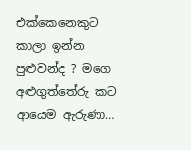එක්කෙනෙකුට කාලා ඉන්න පුළුවන්ද ? මගෙ අළුගුත්තේරු කට ආයෙම ඇරුණා…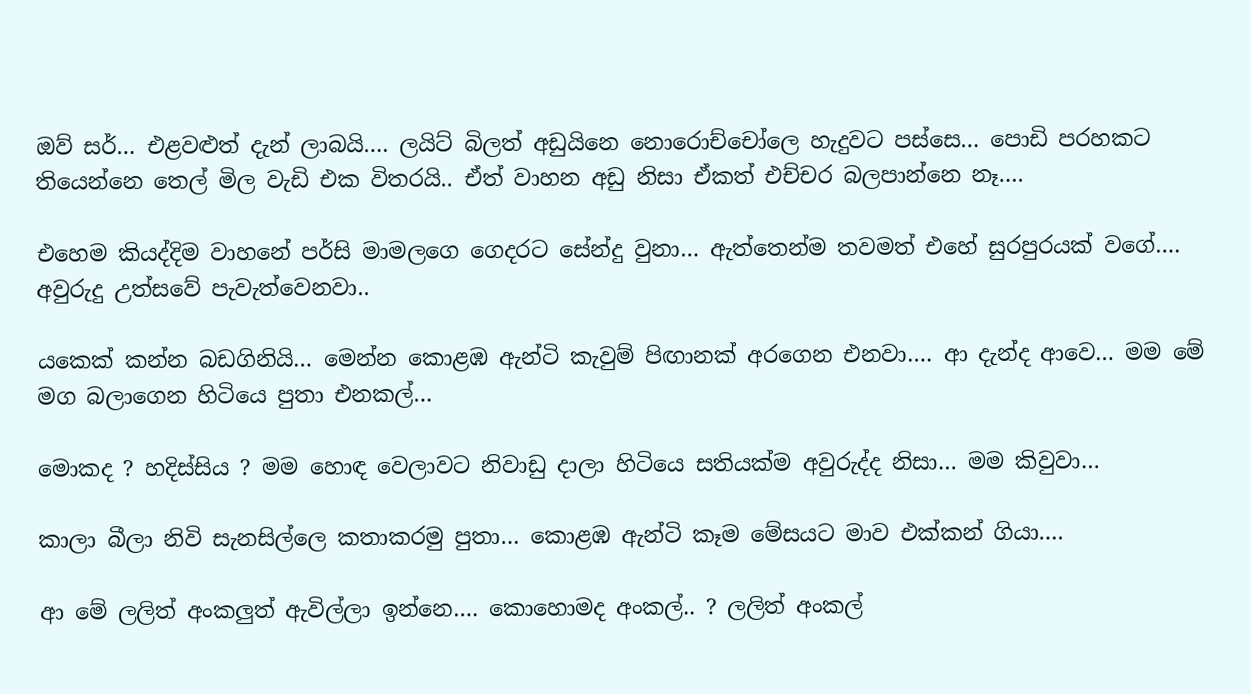ඔව් සර්… එළවළුත් දැන් ලාබයි…. ලයිට් බිලත් අඩුයිනෙ නොරොච්චෝලෙ හැදුවට පස්සෙ… පොඩි පරහකට තියෙන්නෙ තෙල් මිල වැඩි එක විතරයි.. ඒත් වාහන අඩු නිසා ඒකත් එච්චර බලපාන්නෙ නෑ….

එහෙම කියද්දිම වාහනේ පර්සි මාමලගෙ ගෙදරට සේන්දු වුනා… ඇත්තෙන්ම තවමත් එහේ සුරපුරයක් වගේ…. අවුරුදු උත්සවේ පැවැත්වෙනවා..

යකෙක් කන්න බඩගිනියි… මෙන්න කොළඹ ඇන්ටි කැවුම් පිඟානක් අරගෙන එනවා…. ආ දැන්ද ආවෙ… මම මේ මග බලාගෙන හිටියෙ පුතා එනකල්…

මොකද ? හදිස්සිය ? මම හොඳ වෙලාවට නිවාඩු දාලා හිටියෙ සතියක්ම අවුරුද්ද නිසා… මම කිවුවා…

කාලා බීලා නිවි සැනසිල්ලෙ කතාකරමු පුතා… කොළඹ ඇන්ටි කෑම මේසයට මාව එක්කන් ගියා….

ආ මේ ලලිත් අංකලුත් ඇවිල්ලා ඉන්නෙ…. කොහොමද අංකල්.. ? ලලිත් අංකල්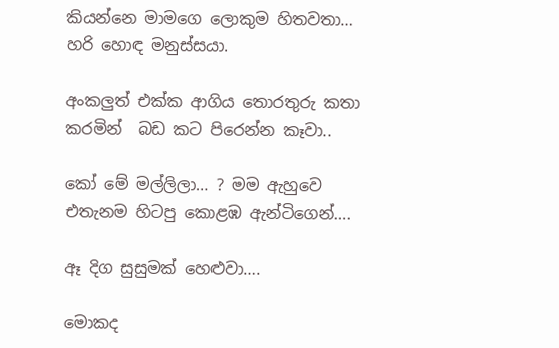කියන්නෙ මාමගෙ ලොකුම හිතවතා… හරි හොඳ මනුස්සයා.

අංකලුත් එක්ක ආගිය තොරතුරු කතා කරමින්  බඩ කට පිරෙන්න කෑවා..

කෝ මේ මල්ලිලා… ? මම ඇහුවෙ එතැනම හිටපු කොළඹ ඇන්ටිගෙන්….

ඈ දිග සුසුමක් හෙළුවා….

මොකද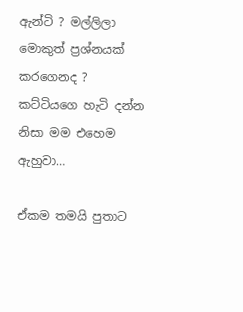ඇන්ටි ? මල්ලිලා මොකුත් ප්‍රශ්නයක් කරගෙනද ? කට්ටියගෙ හැටි දන්න නිසා මම එහෙම ඇහුවා…

ඒකම තමයි පුතාට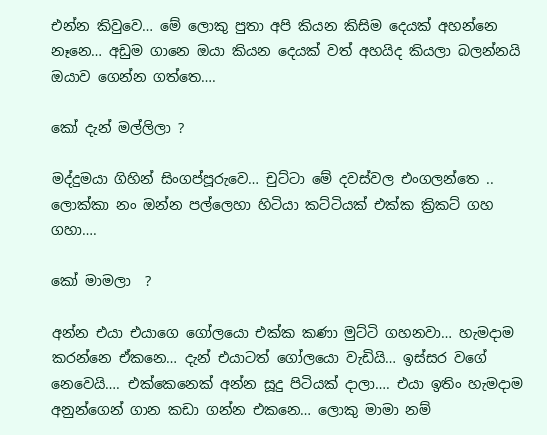එන්න කිවුවෙ… මේ ලොකු පුතා අපි කියන කිසිම දෙයක් අහන්නෙ නෑනෙ… අඩුම ගානෙ ඔයා කියන දෙයක් වත් අහයිද කියලා බලන්නයි ඔයාව ගෙන්න ගත්තෙ….

කෝ දැන් මල්ලිලා ?

මද්දුමයා ගිහින් සිංගප්පූරුවෙ… චුට්ටා මේ දවස්වල එංගලන්තෙ .. ලොක්කා නං ඔන්න පල්ලෙහා හිටියා කට්ටියක් එක්ක ක්‍රිකට් ගහ ගහා….

කෝ මාමලා  ?

අන්න එයා එයාගෙ ගෝලයො එක්ක කණා මුට්ටි ගහනවා… හැමදාම කරන්නෙ ඒකනෙ… දැන් එයාටත් ගෝලයො වැඩියි… ඉස්සර වගේ නෙවෙයි…. එක්කෙනෙක් අන්න සූදු පිටියක් දාලා…. එයා ඉතිං හැමදාම අනුන්ගෙන් ගාන කඩා ගන්න එකනෙ… ලොකු මාමා නම්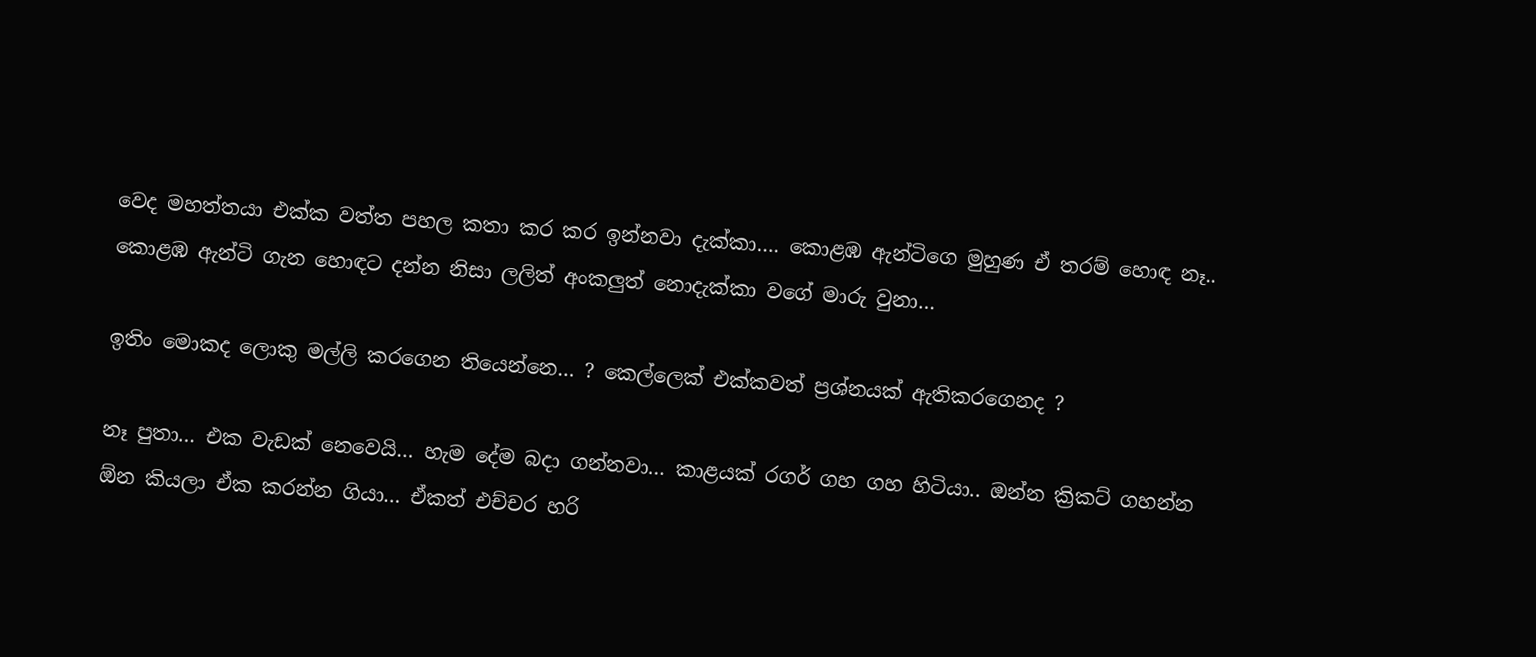වෙද මහත්තයා එක්ක වත්ත පහල කතා කර කර ඉන්නවා දැක්කා…. කොළඹ ඇන්ටිගෙ මුහුණ ඒ තරම් හොඳ නෑ..  කොළඹ ඇන්ටි ගැන හොඳට දන්න නිසා ලලිත් අංකලුත් නොදැක්කා වගේ මාරු වුනා…

ඉතිං මොකද ලොකු මල්ලි කරගෙන තියෙන්නෙ… ? කෙල්ලෙක් එක්කවත් ප්‍රශ්නයක් ඇතිකරගෙනද ?

නෑ පුතා… එක වැඩක් නෙවෙයි… හැම දේම බදා ගන්නවා… කාළයක් රගර් ගහ ගහ හිටියා.. ඔන්න ක්‍රිකට් ගහන්න ඕන කියලා ඒක කරන්න ගියා… ඒකත් එච්චර හරි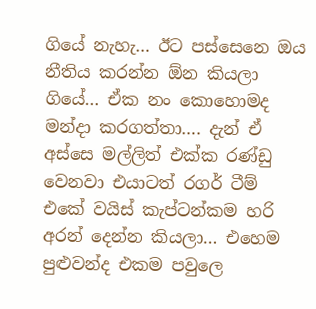ගියේ නැහැ… ඊට පස්සෙනෙ ඔය නීතිය කරන්න ඕන කියලා ගියේ… ඒක නං කොහොමද මන්දා කරගත්තා…. දැන් ඒ අස්සෙ මල්ලිත් එක්ක රණ්ඩු වෙනවා එයාටත් රගර් ටීම් එකේ වයිස් කැප්ටන්කම හරි අරන් දෙන්න කියලා… එහෙම පුළුවන්ද එකම පවුලෙ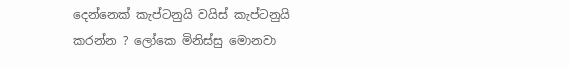දෙන්නෙක් කැප්ටනුයි වයිස් කැප්ටනුයි කරන්න ? ලෝකෙ මිනිස්සු මොනවා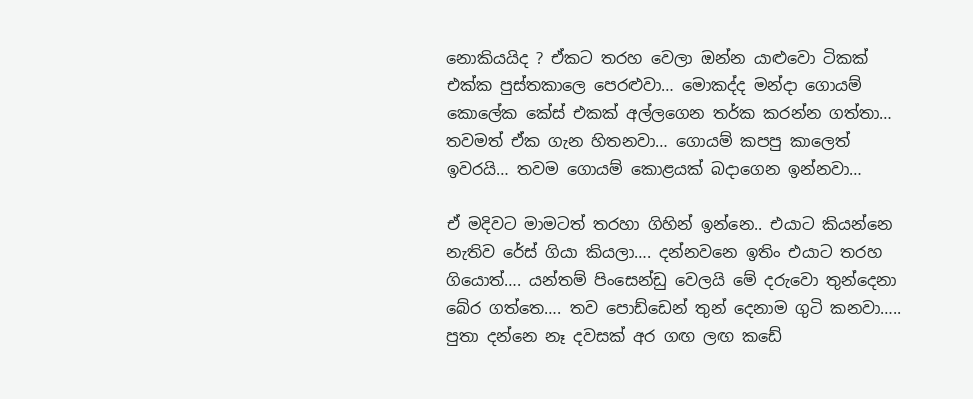නොකියයිද ? ඒකට තරහ වෙලා ඔන්න යාළුවො ටිකක් එක්ක පුස්තකාලෙ පෙරළුවා… මොකද්ද මන්දා ගොයම් කොලේක කේස් එකක් අල්ලගෙන තර්ක කරන්න ගත්තා… තවමත් ඒක ගැන හිතනවා… ගොයම් කපපු කාලෙත් ඉවරයි… තවම ගොයම් කොළයක් බදාගෙන ඉන්නවා…

ඒ මදිවට මාමටත් තරහා ගිහින් ඉන්නෙ.. එයාට කියන්නෙ නැතිව රේස් ගියා කියලා…. දන්නවනෙ ඉතිං එයාට තරහ ගියොත්…. යන්තම් පිංසෙන්ඩු වෙලයි මේ දරුවො තුන්දෙනා බේර ගත්තෙ…. තව පොඩ්ඩෙන් තුන් දෙනාම ගුටි කනවා….. පුතා දන්නෙ නෑ දවසක් අර ගඟ ලඟ කඩේ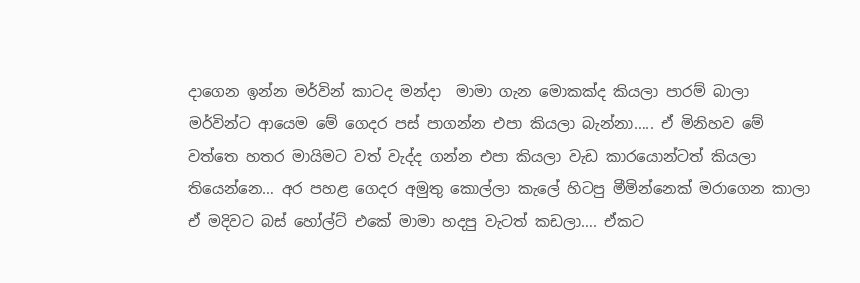දාගෙන ඉන්න මර්වින් කාටද මන්දා  මාමා ගැන මොකක්ද කියලා පාරම් බාලා මර්වින්ට ආයෙම මේ ගෙදර පස් පාගන්න එපා කියලා බැන්නා….. ඒ මිනිහව මේ වත්තෙ හතර මායිමට වත් වැද්ද ගන්න එපා කියලා වැඩ කාරයොන්ටත් කියලා තියෙන්නෙ… අර පහළ ගෙදර අමුතු කොල්ලා කැලේ හිටපු මීමින්නෙක් මරාගෙන කාලා ඒ මදිවට බස් හෝල්ට් එකේ මාමා හදපු වැටත් කඩලා…. ඒකට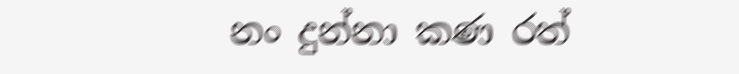නං දුන්නා කණ රත්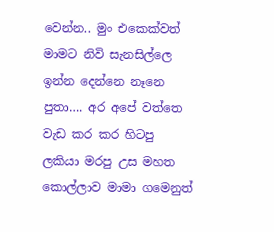වෙන්න.. මුං එකෙක්වත් මාමට නිවි සැනසිල්ලෙ ඉන්න දෙන්නෙ නෑනෙ පුතා…. අර අපේ වත්තෙ වැඩ කර කර හිටපු ලකියා මරපු උස මහත කොල්ලාව මාමා ගමෙනුත්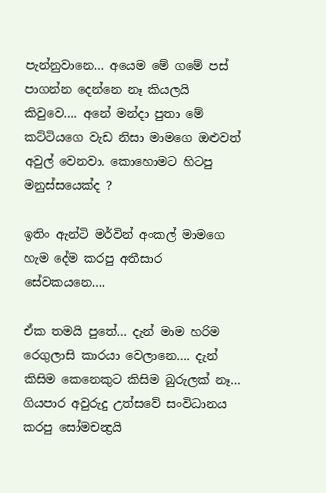පැන්නුවානෙ… අයෙම මේ ගමේ පස් පාගන්න දෙන්නෙ නෑ කියලයි කිවුවෙ…. අනේ මන්දා පුතා මේ කට්ටියගෙ වැඩ නිසා මාමගෙ ඔළුවත් අවුල් වෙනවා. කොහොමට හිටපු මනුස්සයෙක්ද ?

ඉතිං ඇන්ටි මර්වින් අංකල් මාමගෙ හැම දේම කරපු අතීසාර සේවකයනෙ….

ඒක තමයි පුතේ… දැන් මාම හරිම රෙගුලාසි කාරයා වෙලානෙ…. දැන් කිසිම කෙනෙකුට කිසිම බුරුලක් නෑ… ගියපාර අවුරුදු උත්සවේ සංවිධානය කරපු සෝමචන්‍ද්‍රයි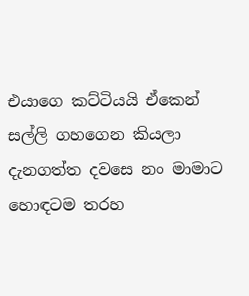එයාගෙ කට්ටියයි ඒකෙන් සල්ලි ගහගෙන කියලා දැනගත්ත දවසෙ නං මාමාට හොඳටම තරහ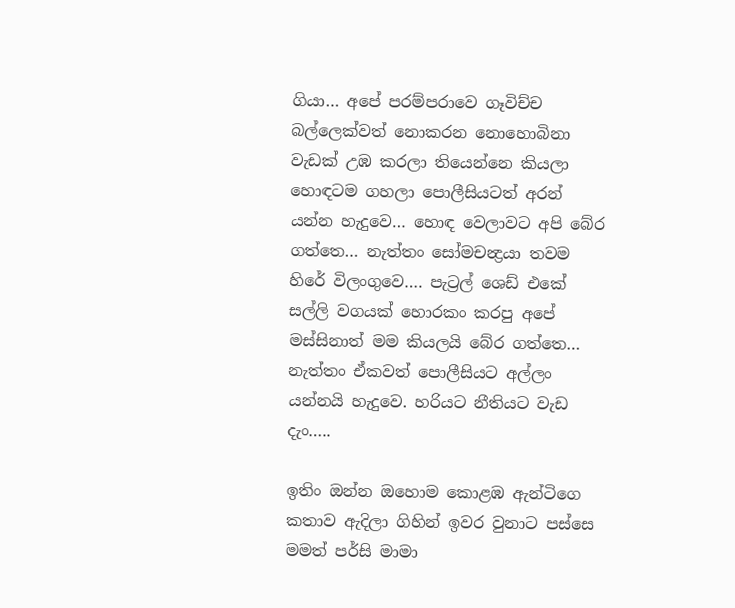ගියා… අපේ පරම්පරාවෙ ගෑවිච්ච බල්ලෙක්වත් නොකරන නොහොබිනා වැඩක් උඹ කරලා තියෙන්නෙ කියලා හොඳටම ගහලා පොලීසියටත් අරන් යන්න හැදුවෙ… හොඳ වෙලාවට අපි බේර ගත්තෙ… නැත්තං සෝමචන්‍ද්‍රයා තවම හිරේ විලංගුවෙ…. පැට්‍රල් ශෙඩ් එකේ සල්ලි වගයක් හොරකං කරපු අපේ මස්සිනාත් මම කියලයි බේර ගත්තෙ… නැත්තං ඒකවත් පොලීසියට අල්ලං යන්නයි හැදුවෙ. හරියට නීතියට වැඩ දැං…..

ඉතිං ඔන්න ඔහොම කොළඹ ඇන්ටිගෙ කතාව ඇදිලා ගිහින් ඉවර වුනාට පස්සෙ මමත් පර්සි මාමා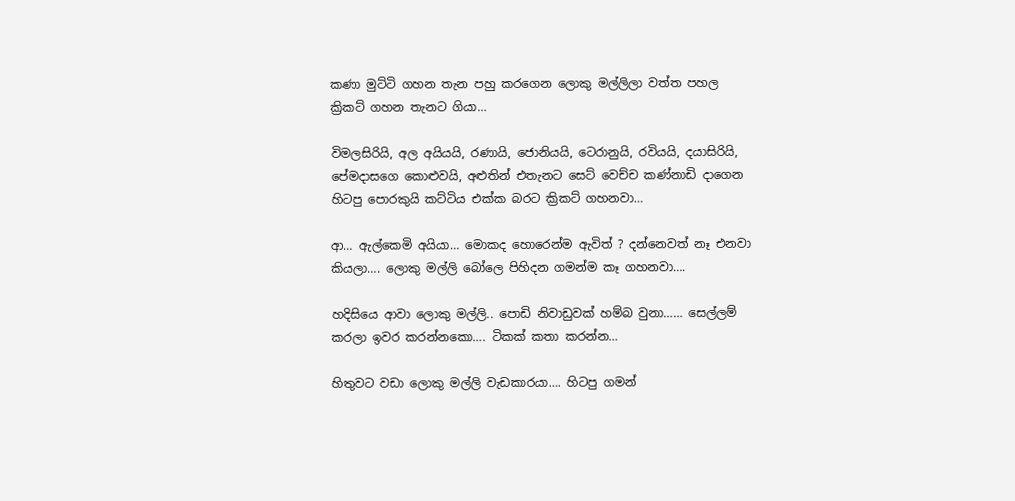කණා මුට්ටි ගහන තැන පහු කරගෙන ලොකු මල්ලිලා වත්ත පහල ක්‍රිකට් ගහන තැනට ගියා…

විමලසිරියි, අල අයියයි, රණායි, ජොනියයි, ටෙරානුයි, රවියයි, දයාසිරියි, පේමදාසගෙ කොළුවයි, අළුතින් එතැනට සෙට් වෙච්ච කණ්නාඩි දාගෙන හිටපු පොරකුයි කට්ටිය එක්ක බරට ක්‍රිකට් ගහනවා…

ආ… ඇල්කෙමි අයියා… මොකද හොරෙන්ම ඇවිත් ? දන්නෙවත් නෑ එනවා කියලා…. ලොකු මල්ලි බෝලෙ පිහිදන ගමන්ම කෑ ගහනවා….

හදිසියෙ ආවා ලොකු මල්ලි.. පොඩි නිවාඩුවක් හම්බ වුනා…… සෙල්ලම් කරලා ඉවර කරන්නකො…. ටිකක් කතා කරන්න…

හිතුවට වඩා ලොකු මල්ලි වැඩකාරයා…. හිටපු ගමන්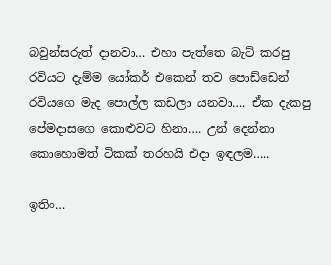බවුන්සරුත් දානවා… එහා පැත්තෙ බැට් කරපු රවියට දැම්ම යෝකර් එකෙන් තව පොඩ්ඩෙන් රවියගෙ මැද පොල්ල කඩලා යනවා…. ඒක දැකපු පේමදාසගෙ කොළුවට හිනා…. උන් දෙන්නා කොහොමත් ටිකක් තරහයි එදා ඉඳලම…..

ඉතිං…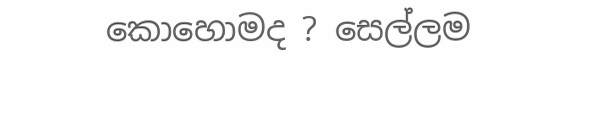කොහොමද ? සෙල්ලම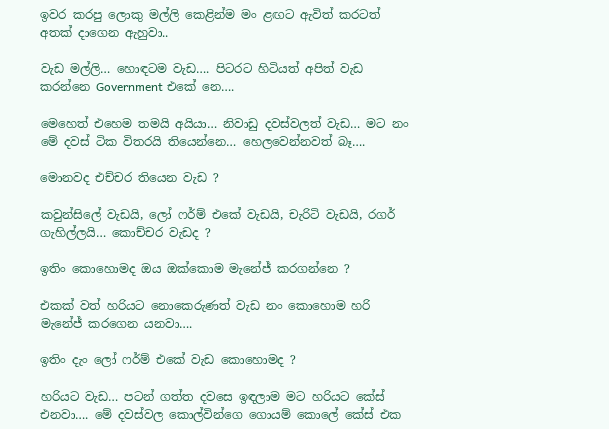ඉවර කරපු ලොකු මල්ලි කෙළින්ම මං ළඟට ඇවිත් කරටත් අතක් දාගෙන ඇහුවා..

වැඩ මල්ලි… හොඳටම වැඩ…. පිටරට හිටියත් අපිත් වැඩ කරන්නෙ Government එකේ නෙ….

මෙහෙත් එහෙම තමයි අයියා… නිවාඩු දවස්වලත් වැඩ… මට නං මේ දවස් ටික විතරයි තියෙන්නෙ… හෙලවෙන්නවත් බෑ….

මොනවද එච්චර තියෙන වැඩ ?

කවුන්සිලේ වැඩයි, ලෝ ෆර්ම් එකේ වැඩයි, චැරිටි වැඩයි, රගර් ගැහිල්ලයි… කොච්චර වැඩද ?

ඉතිං කොහොමද ඔය ඔක්කොම මැනේජ් කරගන්නෙ ?

එකක් වත් හරියට නොකෙරුණත් වැඩ නං කොහොම හරි මැනේජ් කරගෙන යනවා….

ඉතිං දැං ලෝ ෆර්ම් එකේ වැඩ කොහොමද ?

හරියට වැඩ… පටන් ගත්ත දවසෙ ඉඳලාම මට හරියට කේස් එනවා…. මේ දවස්වල කොල්වින්ගෙ ගොයම් කොලේ කේස් එක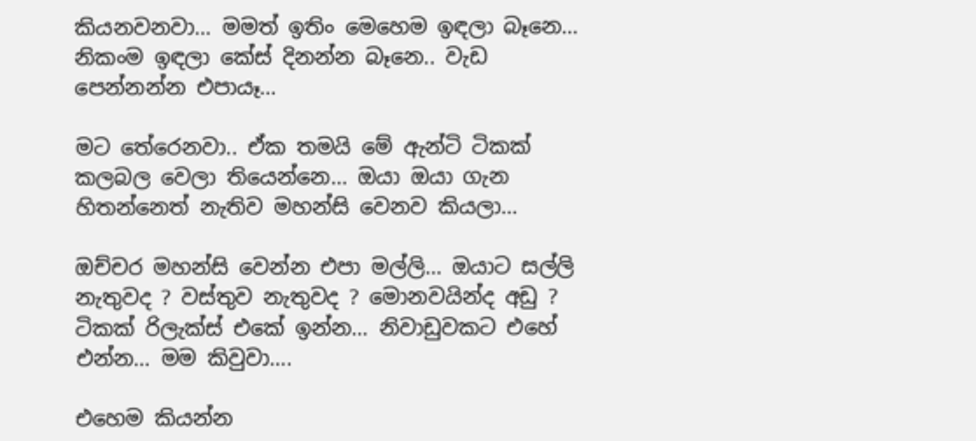කියනවනවා… මමත් ඉතිං මෙහෙම ඉඳලා බෑනෙ… නිකංම ඉඳලා කේස් දිනන්න බෑනෙ.. වැඩ පෙන්නන්න එපායෑ…

මට තේරෙනවා.. ඒක තමයි මේ ඇන්ටි ටිකක් කලබල වෙලා තියෙන්නෙ… ඔයා ඔයා ගැන හිතන්නෙත් නැතිව මහන්සි වෙනව කියලා…

ඔච්චර මහන්සි වෙන්න එපා මල්ලි… ඔයාට සල්ලි නැතුවද ? වස්තුව නැතුවද ? මොනවයින්ද අඩු ? ටිකක් රිලැක්ස් එකේ ඉන්න… නිවාඩුවකට එහේ එන්න… මම කිවුවා….

එහෙම කියන්න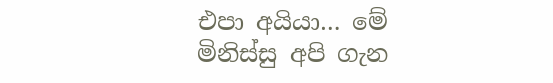එපා අයියා… මේ මිනිස්සු අපි ගැන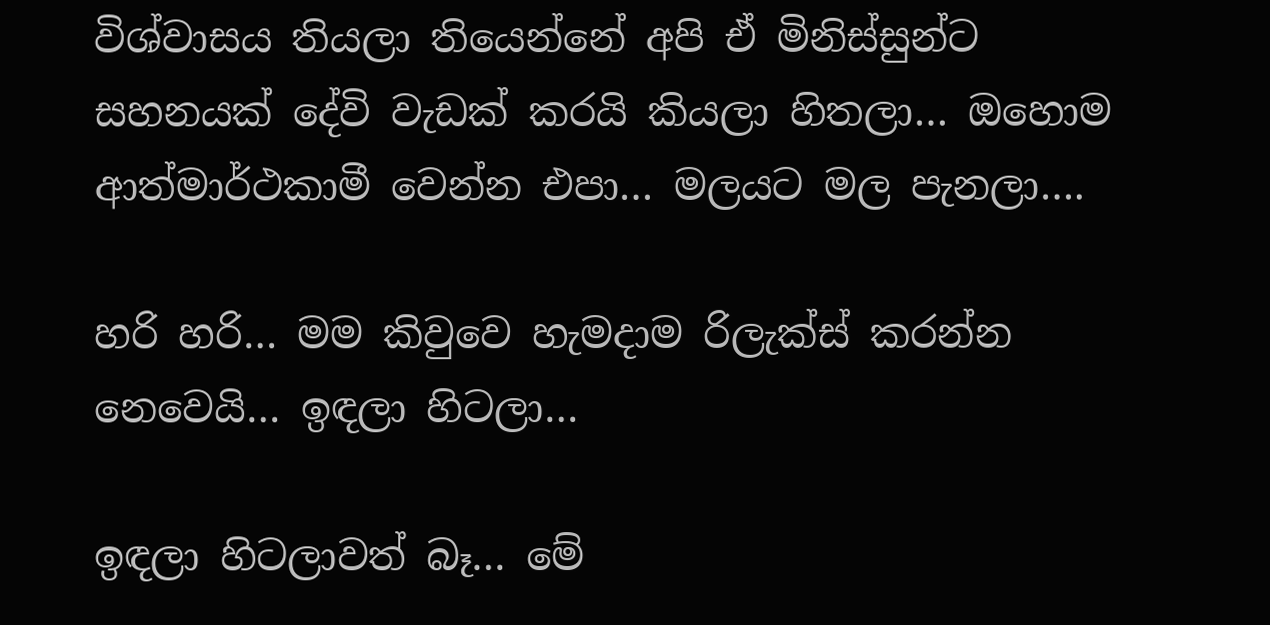විශ්වාසය තියලා තියෙන්නේ අපි ඒ මිනිස්සුන්ට සහනයක් දේවි වැඩක් කරයි කියලා හිතලා… ඔහොම ආත්මාර්ථකාමී වෙන්න එපා… මලයට මල පැනලා….

හරි හරි… මම කිවුවෙ හැමදාම රිලැක්ස් කරන්න නෙවෙයි… ඉඳලා හිටලා…

ඉඳලා හිටලාවත් බෑ… මේ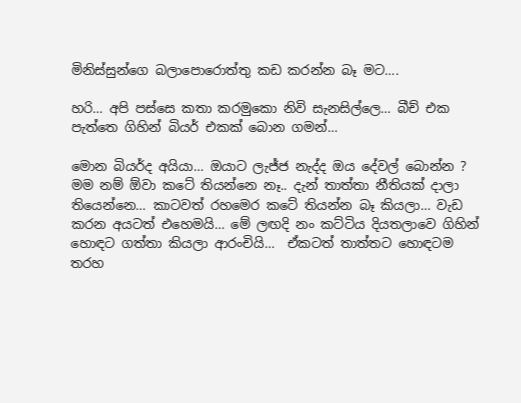මිනිස්සුන්ගෙ බලාපොරොත්තු කඩ කරන්න බෑ මට….

හරි… අපි පස්සෙ කතා කරමුකො නිවි සැනසිල්ලෙ… බීච් එක පැත්තෙ ගිහින් බියර් එකක් බොන ගමන්…

මොන බියර්ද අයියා… ඔයාට ලැජ්ජ නැද්ද ඔය දේවල් බොන්න ? මම නම් ඕවා කටේ තියන්නෙ නෑ.. දැන් තාත්තා නීතියක් දාලා තියෙන්නෙ… කාටවත් රහමෙර කටේ තියන්න බෑ කියලා… වැඩ කරන අයටත් එහෙමයි… මේ ලඟදි නං කට්ටිය දියතලාවෙ ගිහින් හොඳට ගත්තා කියලා ආරංචියි…  ඒකටත් තාත්තට හොඳටම තරහ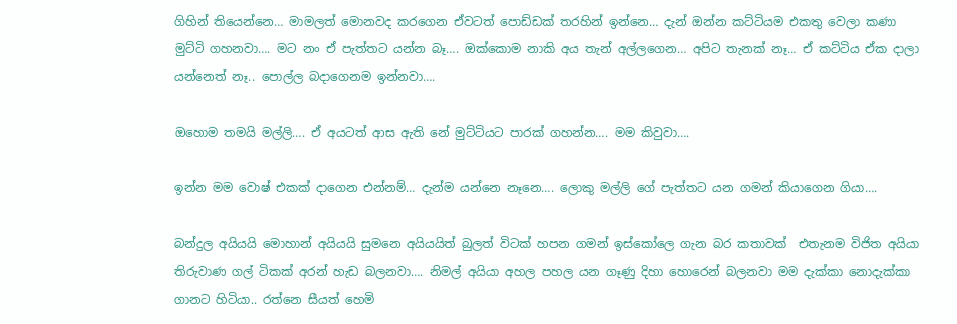ගිහින් තියෙන්නෙ… මාමලත් මොනවද කරගෙන ඒවටත් පොඩ්ඩක් තරහින් ඉන්නෙ… දැන් ඔන්න කට්ටියම එකතු වෙලා කණා මුට්ටි ගහනවා…. මට නං ඒ පැත්තට යන්න බෑ…. ඔක්කොම නාකි අය තැන් අල්ලගෙන… අපිට තැනක් නෑ… ඒ කට්ටිය ඒක දාලා යන්නෙත් නෑ.. පොල්ල බදාගෙනම ඉන්නවා….

ඔහොම තමයි මල්ලි…. ඒ අයටත් ආස ඇති නේ මුට්ටියට පාරක් ගහන්න…. මම කිවුවා….

ඉන්න මම වොෂ් එකක් දාගෙන එන්නම්… දැන්ම යන්නෙ නෑනෙ…. ලොකු මල්ලි ගේ පැත්තට යන ගමන් කියාගෙන ගියා….

බන්දුල අයියයි මොහාන් අයියයි සුමනෙ අයියයිත් බුලත් විටක් හපන ගමන් ඉස්කෝලෙ ගැන බර කතාවක්  එතැනම විජිත අයියා තිරුවාණ ගල් ටිකක් අරන් හැඩ බලනවා…. නිමල් අයියා අහල පහල යන ගෑණු දිහා හොරෙන් බලනවා මම දැක්කා නොදැක්කා ගානට හිටියා.. රත්නෙ සීයත් හෙමි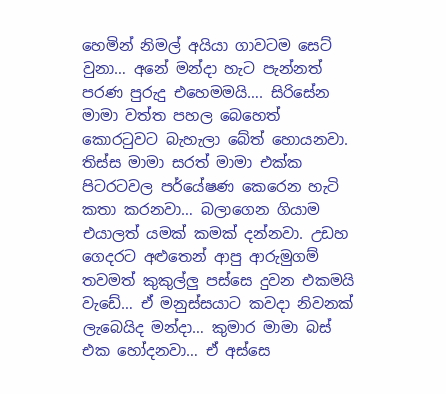හෙමින් නිමල් අයියා ගාවටම සෙට් වුනා… අනේ මන්දා හැට පැන්නත් පරණ පුරුදු එහෙමමයි…. සිරිසේන මාමා වත්ත පහල බෙහෙත් කොරටුවට බැහැලා බේත් හොයනවා. තිස්ස මාමා සරත් මාමා එක්ක පිටරටවල පර්යේෂණ කෙරෙන හැටි කතා කරනවා… බලාගෙන ගියාම එයාලත් යමක් කමක් දන්නවා. උඩහ ගෙදරට අළුතෙන් ආපු ආරුමුගම් තවමත් කුකුල්ලු පස්සෙ දුවන එකමයි වැඩේ… ඒ මනුස්සයාට කවදා නිවනක් ලැබෙයිද මන්දා… කුමාර මාමා බස් එක හෝදනවා… ඒ අස්සෙ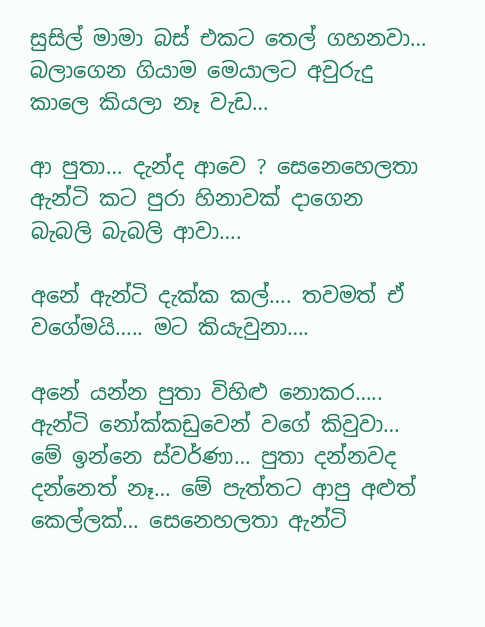සුසිල් මාමා බස් එකට තෙල් ගහනවා… බලාගෙන ගියාම මෙයාලට අවුරුදු කාලෙ කියලා නෑ වැඩ…

ආ පුතා… දැන්ද ආවෙ ? සෙනෙහෙලතා ඇන්ටි කට පුරා හිනාවක් දාගෙන බැබලි බැබලි ආවා….

අනේ ඇන්ටි දැක්ක කල්…. තවමත් ඒ වගේමයි….. මට කියැවුනා….

අනේ යන්න පුතා විහිළු නොකර….. ඇන්ටි නෝක්කඩුවෙන් වගේ කිවුවා… මේ ඉන්නෙ ස්වර්ණා… පුතා දන්නවද දන්නෙත් නෑ… මේ පැත්තට ආපු අළුත් කෙල්ලක්… සෙනෙහලතා ඇන්ටි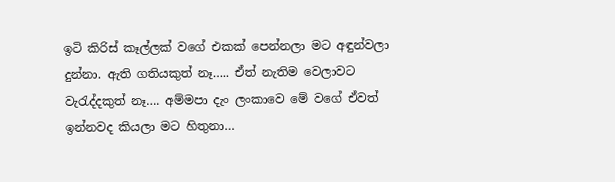ඉටි කිරිස් කෑල්ලක් වගේ එකක් පෙන්නලා මට අඳුන්වලා දුන්නා. ඇති ගතියකුත් නෑ….. ඒත් නැතිම වෙලාවට වැරැද්දකුත් නෑ…. අම්මපා දැං ලංකාවෙ මේ වගේ ඒවත් ඉන්නවද කියලා මට හිතුනා…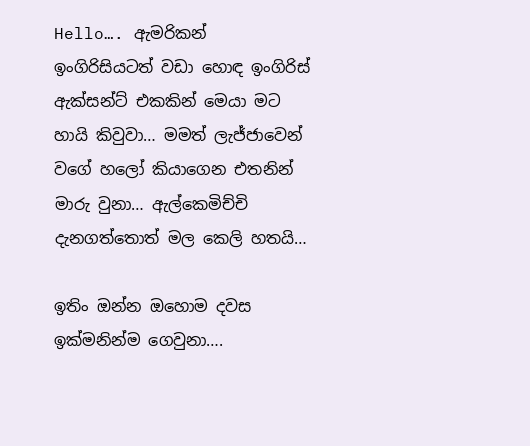Hello…. ඇමරිකන් ඉංගිරිසියටත් වඩා හොඳ ඉංගිරිස් ඇක්සන්ට් එකකින් මෙයා මට හායි කිවුවා… මමත් ලැජ්ජාවෙන් වගේ හලෝ කියාගෙන එතනින් මාරු වුනා… ඇල්කෙමිච්චි දැනගත්තොත් මල කෙලි හතයි…

ඉතිං ඔන්න ඔහොම දවස ඉක්මනින්ම ගෙවුනා….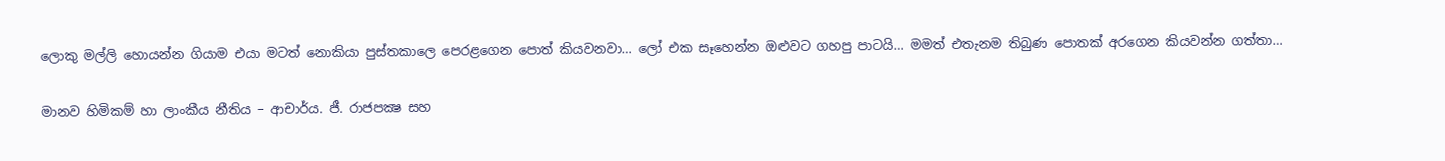ලොකු මල්ලි හොයන්න ගියාම එයා මටත් නොකියා පුස්තකාලෙ පෙරළගෙන පොත් කියවනවා… ලෝ එක සෑහෙන්න ඔළුවට ගහපු පාටයි… මමත් එතැනම තිබුණ පොතක් අරගෙන කියවන්න ගත්තා…

මානව හිමිකම් හා ලාංකීය නීතිය – ආචාර්ය. ජී. රාජපක්‍ෂ සහ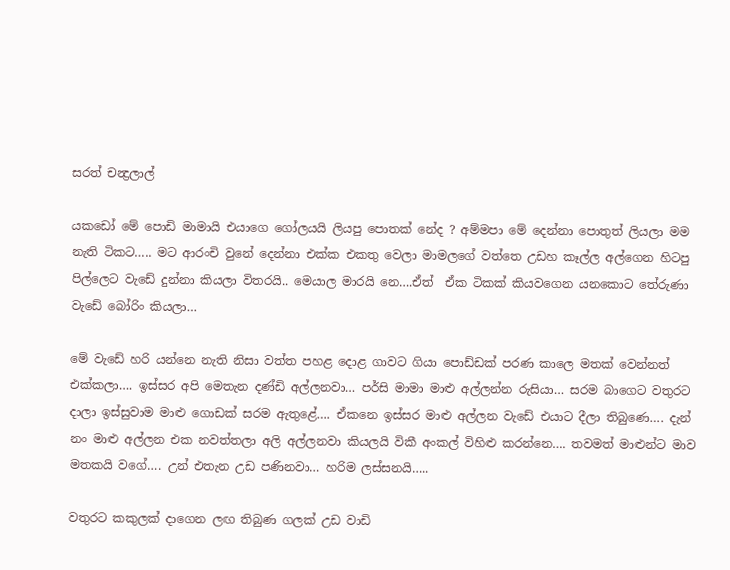සරත් චන්‍ද්‍රලාල්

යකඩෝ මේ පොඩි මාමායි එයාගෙ ගෝලයයි ලියපු පොතක් නේද ? අම්මපා මේ දෙන්නා පොතුත් ලියලා මම නැති ටිකට….. මට ආරංචි වුනේ දෙන්නා එක්ක එකතු වෙලා මාමලගේ වත්තෙ උඩහ කෑල්ල අල්ගෙන හිටපු පිල්ලෙට වැඩේ දුන්නා කියලා විතරයි.. මෙයාල මාරයි නෙ….ඒත්  ඒක ටිකක් කියවගෙන යනකොට තේරුණා වැඩේ බෝරිං කියලා…

මේ වැඩේ හරි යන්නෙ නැති නිසා වත්ත පහළ දොළ ගාවට ගියා පොඩ්ඩක් පරණ කාලෙ මතක් වෙන්නත් එක්කලා…. ඉස්සර අපි මෙතැන දණ්ඩි අල්ලනවා… පර්සි මාමා මාළු අල්ලන්න රුසියා… සරම බාගෙට වතුරට දාලා ඉස්සුවාම මාළු ගොඩක් සරම ඇතුළේ…. ඒකනෙ ඉස්සර මාළු අල්ලන වැඩේ එයාට දීලා තිබුණෙ…. දැන් නං මාළු අල්ලන එක නවත්තලා අලි අල්ලනවා කියලයි විකී අංකල් විහිළු කරන්නෙ…. තවමත් මාළුන්ට මාව මතකයි වගේ…. උන් එතැන උඩ පණිනවා… හරිම ලස්සනයි…..

වතුරට කකුලක් දාගෙන ලඟ තිබුණ ගලක් උඩ වාඩි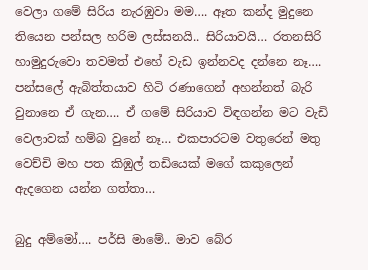වෙලා ගමේ සිරිය නැරඹුවා මම…. ඈත කන්ද මුදුනෙ තියෙන පන්සල හරිම ලස්සනයි.. සිරියාවයි… රතනසිරි හාමුදුරුවො තවමත් එහේ වැඩ ඉන්නවද දන්නෙ නෑ…. පන්සලේ ඇබිත්තයාව හිටි රණාගෙන් අහන්නත් බැරි වුනානෙ ඒ ගැන…. ඒ ගමේ සිරියාව විඳගන්න මට වැඩි වෙලාවක් හම්බ වුනේ නෑ… එකපාරටම වතුරෙන් මතු වෙච්චි මහ පත කිඹුල් තඩියෙක් මගේ කකුලෙන් ඇදගෙන යන්න ගත්තා…

බුදු අම්මෝ…. පර්සි මාමේ.. මාව බේර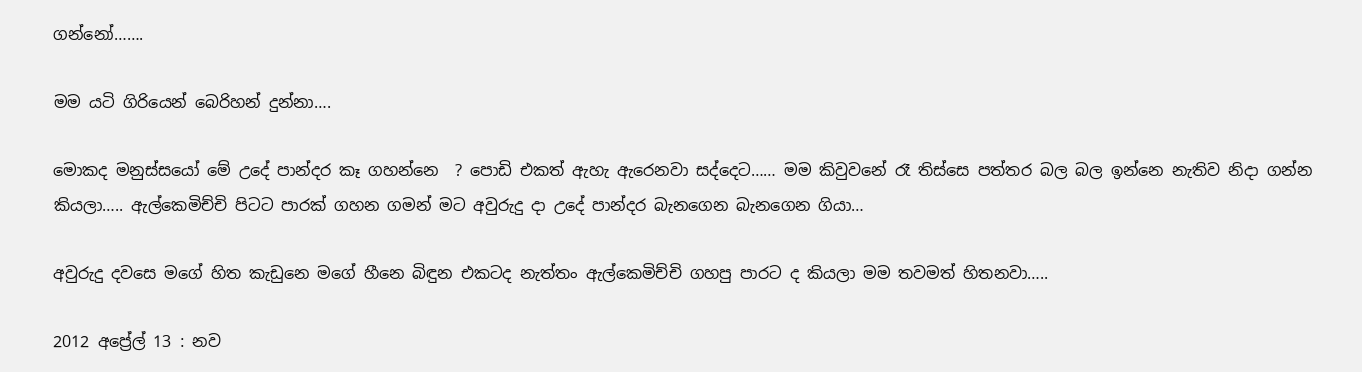ගන්නෝ…….

මම යටි ගිරියෙන් බෙරිහන් දුන්නා….

මොකද මනුස්සයෝ මේ උදේ පාන්දර කෑ ගහන්නෙ  ? පොඩි එකත් ඇහැ ඇරෙනවා සද්දෙට…… මම කිවුවනේ රෑ තිස්සෙ පත්තර බල බල ඉන්නෙ නැතිව නිදා ගන්න කියලා….. ඇල්කෙමිච්චි පිටට පාරක් ගහන ගමන් මට අවුරුදු දා උදේ පාන්දර බැනගෙන බැනගෙන ගියා…

අවුරුදු දවසෙ මගේ හිත කැඩුනෙ මගේ හීනෙ බිඳුන එකටද නැත්තං ඇල්කෙමිච්චි ගහපු පාරට ද කියලා මම තවමත් හිතනවා…..

2012 අප්‍රේල් 13 : නව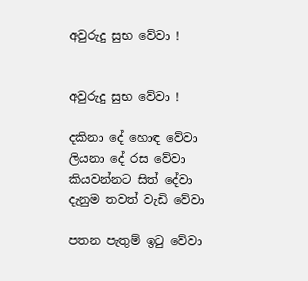අවුරුදු සුභ වේවා !


අවුරුදු සුභ වේවා !

දකිනා දේ හොඳ වේවා
ලියනා දේ රස වේවා
කියවන්නට සිත් දේවා
දැනුම තවත් වැඩි වේවා

පතන පැතුම් ඉටු වේවා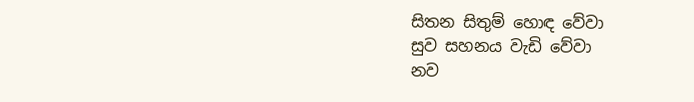සිතන සිතුම් හොඳ වේවා
සුව සහනය වැඩි වේවා
නව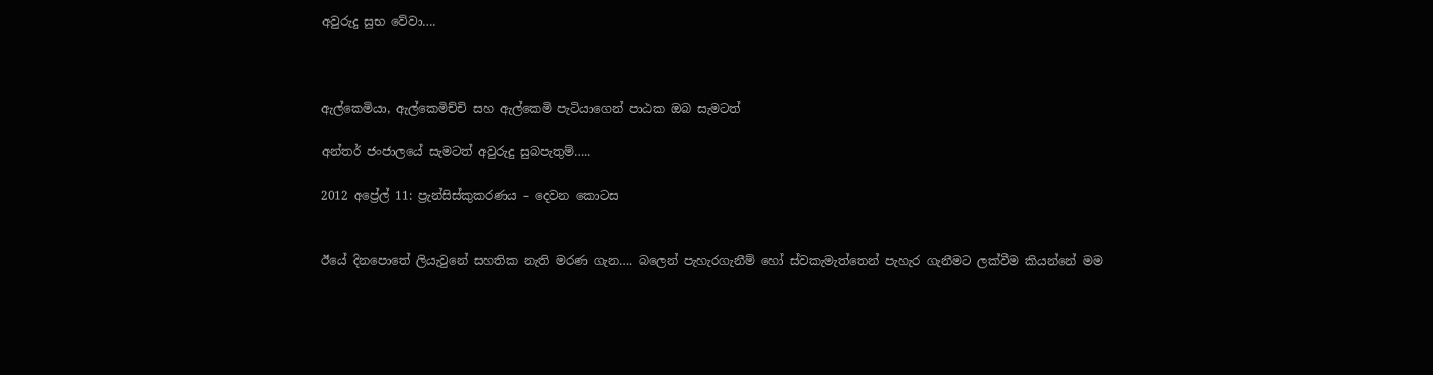අවුරුදු සුභ වේවා….



ඇල්කෙමියා, ඇල්කෙමිච්චි සහ ඇල්කෙමි පැටියාගෙන් පාඨක ඔබ සැමටත්

අන්තර් ජංජාලයේ සැමටත් අවුරුදු සුබපැතුම්…..

2012 අප්‍රේල් 11: ප්‍රැන්සිස්කුකරණය – දෙවන කොටස


ඊයේ දිනපොතේ ලියැවුනේ සහතික නැති මරණ ගැන…. බලෙන් පැහැරගැනීම් හෝ ස්වකැමැත්තෙන් පැහැර ගැනීමට ලක්වීම කියන්නේ මම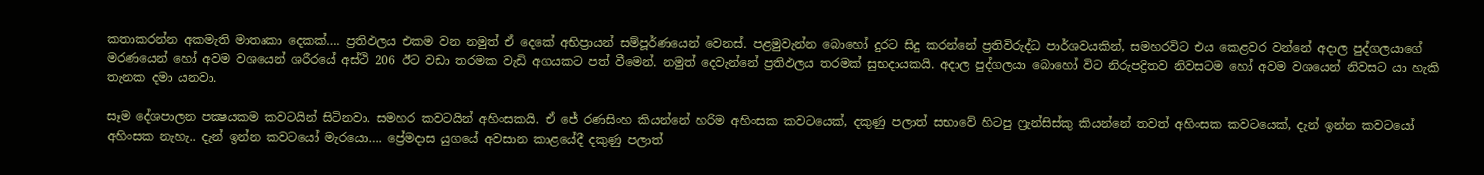කතාකරන්න අකමැති මාතෘකා දෙකක්…. ප්‍රතිඵලය එකම වන නමුත් ඒ දෙකේ අභිප්‍රායන් සම්පූර්ණයෙන් වෙනස්. පළමුවැන්න බොහෝ දුරට සිදු කරන්නේ ප්‍රතිවිරුද්ධ පාර්ශවයකින්, සමහරවිට එය කෙළවර වන්නේ අදාල පුද්ගලයාගේ මරණයෙන් හෝ අවම වශයෙන් ශරීරයේ අස්ථි 206 ඊට වඩා තරමක වැඩි අගයකට පත් වීමෙන්. නමුත් දෙවැන්නේ ප්‍රතිඵලය තරමක් සුභදායකයි. අදාල පුද්ගලයා බොහෝ විට නිරුපද්‍රිතව නිවසටම හෝ අවම වශයෙන් නිවසට යා හැකි තැනක දමා යනවා.

සෑම දේශපාලන පක්‍ෂයකම කවටයින් සිටිනවා. සමහර කවටයින් අහිංසකයි. ඒ ජේ රණසිංහ කියන්නේ හරිම අහිංසක කවටයෙක්, දකුණු පලාත් සභාවේ හිටපු ෆ්‍රැන්සිස්කු කියන්නේ තවත් අහිංසක කවටයෙක්, දැන් ඉන්න කවටයෝ අහිංසක නැහැ.. දැන් ඉන්න කවටයෝ මැරයො…. ප්‍රේමදාස යුගයේ අවසාන කාළයේදී දකුණු පලාත්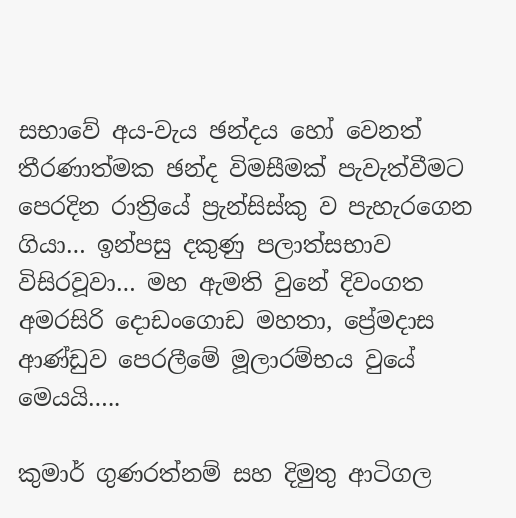සභාවේ අය-වැය ඡන්දය හෝ වෙනත් තීරණාත්මක ඡන්ද විමසීමක් පැවැත්වීමට පෙරදින රාත්‍රියේ ප්‍රැන්සිස්කු ව පැහැරගෙන ගියා… ඉන්පසු දකුණු පලාත්සභාව විසිරවූවා… මහ ඇමති වුනේ දිවංගත අමරසිරි දොඩංගොඩ මහතා, ප්‍රේමදාස ආණ්ඩුව පෙරලීමේ මූලාරම්භය වුයේ මෙයයි…..

කුමාර් ගුණරත්නම් සහ දිමුතු ආටිගල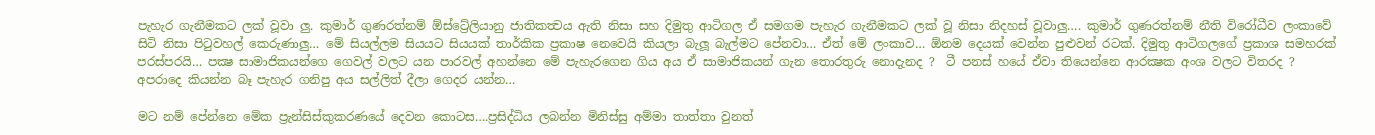පැහැර ගැනීමකට ලක් වූවා ලු. කුමාර් ගුණරත්නම් ඕස්ට්‍රේලියානු ජාතිකත්‍වය ඇති නිසා සහ දිමුතු ආටිගල ඒ සමගම පැහැර ගැනීමකට ලක් වූ නිසා නිදහස් වූවාලු…. කුමාර් ගුණරත්නම් නීති විරෝධීව ලංකාවේ සිටි නිසා පිටුවහල් කෙරුණාලු… මේ සියල්ලම සියයට සියයක් තාර්කික ප්‍රකාෂ නෙවෙයි කියලා බැලූ බැල්මට පේනවා… ඒත් මේ ලංකාව… ඕනම දෙයක් වෙන්න පුළුවන් රටක්. දිමුතු ආටිගලගේ ප්‍රකාශ සමහරක් පරස්පරයි… පක්‍ෂ සාමාජිකයන්ගෙ ගෙවල් වලට යන පාරවල් අහන්නෙ මේ පැහැරගෙන ගිය අය ඒ සාමාජිකයන් ගැන තොරතුරු නොදැනද ?  ටී පනස් හයේ ඒවා තියෙන්නෙ ආරක්‍ෂක අංශ වලට විතරද ? අපරාදෙ කියන්න බෑ පැහැර ගනිපු අය සල්ලිත් දීලා ගෙදර යන්න…

මට නම් පේන්නෙ මේක ප්‍රැන්සිස්කුකරණයේ දෙවන කොටස….ප්‍රසිද්ධිය ලබන්න මිනිස්සු අම්මා තාත්තා වුනත්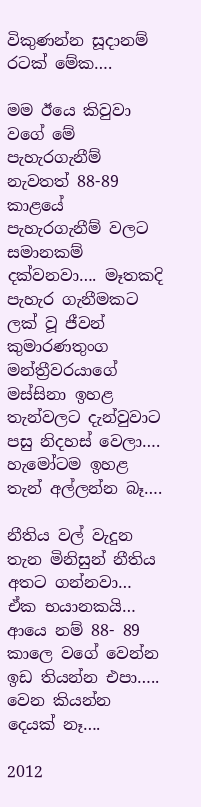විකුණන්න සූදානම් රටක් මේක….

මම ඊයෙ කිවුවා වගේ මේ පැහැරගැනීම් නැවතත් 88-89 කාළයේ පැහැරගැනීම් වලට සමානකම් දක්වනවා…. මෑතකදි පැහැර ගැනීමකට ලක් වූ ජීවන් කුමාරණතුංග මන්ත්‍රීවරයාගේ මස්සිනා ඉහළ තැන්වලට දැන්වුවාට පසු නිදහස් වෙලා…. හැමෝටම ඉහළ තැන් අල්ලන්න බෑ….

නීතිය වල් වැදුන තැන මිනිසුන් නීතිය අතට ගන්නවා… ඒක භයානකයි… ආයෙ නම් 88- 89 කාලෙ වගේ වෙන්න ඉඩ තියන්න එපා….. වෙන කියන්න දෙයක් නෑ….

2012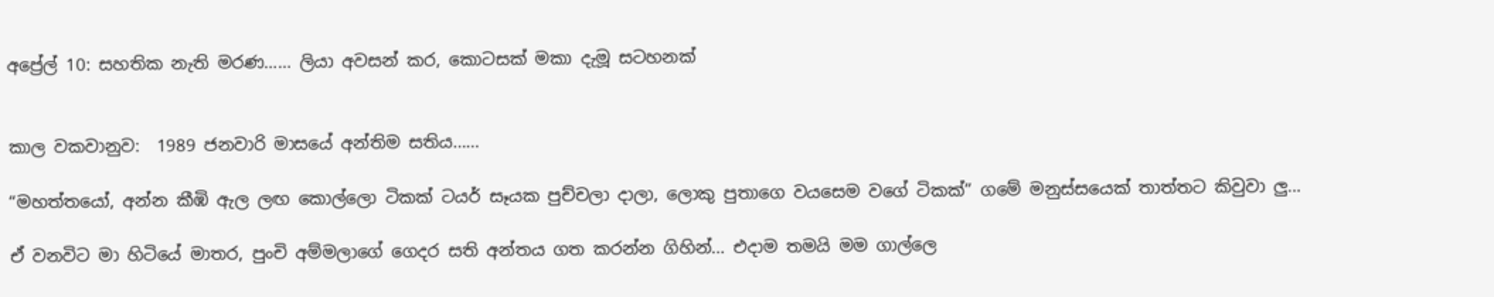අප්‍රේල් 10: සහතික නැති මරණ…… ලියා අවසන් කර, කොටසක් මකා දැමූ සටහනක්


කාල වකවානුව:  1989 ජනවාරි මාසයේ අන්තිම සතිය……

“මහත්තයෝ, අන්න කීඹි ඇල ලඟ කොල්ලො ටිකක් ටයර් සෑයක පුච්චලා දාලා, ලොකු පුතාගෙ වයසෙම වගේ ටිකක්” ගමේ මනුස්සයෙක් තාත්තට කිවුවා ලු…

ඒ වනවිට මා හිටියේ මාතර, පුංචි අම්මලාගේ ගෙදර සති අන්තය ගත කරන්න ගිහින්… එදාම තමයි මම ගාල්ලෙ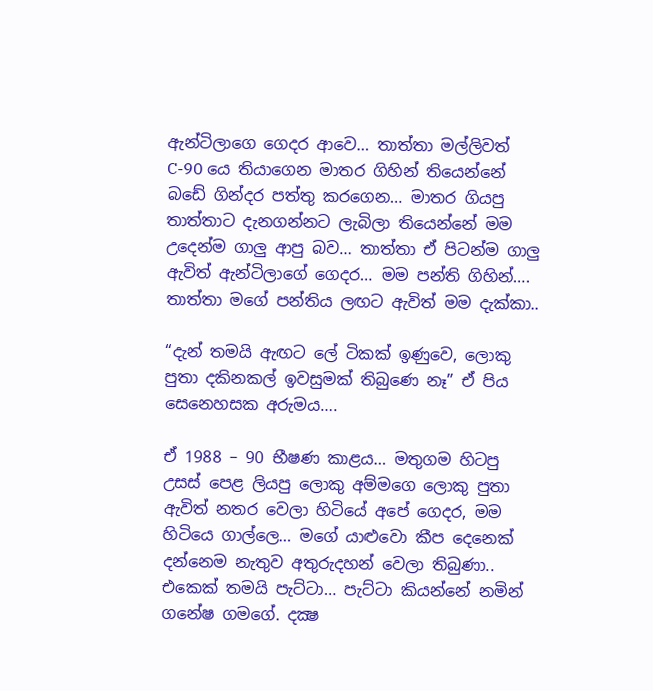ඇන්ටිලාගෙ ගෙදර ආවෙ… තාත්තා මල්ලිවත් C-90 යෙ තියාගෙන මාතර ගිහින් තියෙන්නේ බඩේ ගින්දර පත්තු කරගෙන… මාතර ගියපු තාත්තාට දැනගන්නට ලැබිලා තියෙන්නේ මම උදෙන්ම ගාලු ආපු බව… තාත්තා ඒ පිටන්ම ගාලු ඇවිත් ඇන්ටිලාගේ ගෙදර… මම පන්ති ගිහින්…. තාත්තා මගේ පන්තිය ලඟට ඇවිත් මම දැක්කා..

“දැන් තමයි ඇඟට ලේ ටිකක් ඉණුවෙ, ලොකු පුතා දකිනකල් ඉවසුමක් තිබුණෙ නෑ” ඒ පිය සෙනෙහසක අරුමය….

ඒ 1988 – 90 භීෂණ කාළය… මතුගම හිටපු උසස් පෙළ ලියපු ලොකු අම්මගෙ ලොකු පුතා ඇවිත් නතර වෙලා හිටියේ අපේ ගෙදර, මම හිටියෙ ගාල්ලෙ… මගේ යාළුවො කීප දෙනෙක් දන්නෙම නැතුව අතුරුදහන් වෙලා තිබුණා.. එකෙක් තමයි පැට්ටා… පැට්ටා කියන්නේ නමින් ගනේෂ ගමගේ. දක්‍ෂ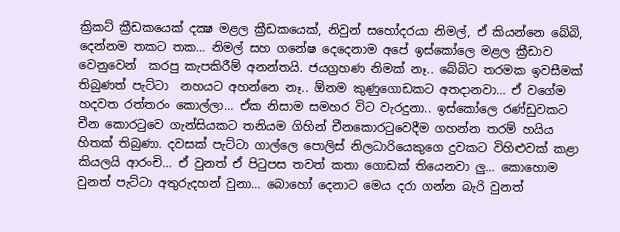ක්‍රිකට් ක්‍රීඩකයෙක් දක්‍ෂ මළල ක්‍රීඩකයෙක්, නිවුන් සහෝදරයා නිමල්, ඒ කියන්නෙ බේබි, දෙන්නම තකට තක… නිමල් සහ ගනේෂ දෙදෙනාම අපේ ඉස්කෝලෙ මළල ක්‍රීඩාව වෙනුවෙන්  කරපු කැපකිරීම් අනන්තයි. ජයග්‍රහණ නිමක් නෑ.. බේබිට තරමක ඉවසීමක් තිබුණත් පැට්ටා  නහයට අහන්නෙ නෑ.. ඕනම කුණුගොඩකට අතදානවා… ඒ වගේම හදවත රත්තරං කොල්ලා… ඒක නිසාම සමහර විට වැරදුනා.. ඉස්කෝලෙ රණ්ඩුවකට චීන කොරටුවෙ ගැන්සියකට තනියම ගිහින් චීනකොරටුවෙදීම ගහන්න තරම් හයිය හිතක් තිබුණා. දවසක් පැට්ටා ගාල්ලෙ පොලිස් නිලධාරියෙකුගෙ දුවකට විහිළුවක් කළා කියලයි ආරංචි… ඒ වුනත් ඒ පිටුපස තවත් කතා ගොඩක් තියෙනවා ලු… කොහොම වුනත් පැට්ටා අතුරුදහන් වුනා… බොහෝ දෙනාට මෙය දරා ගන්න බැරි වුනත්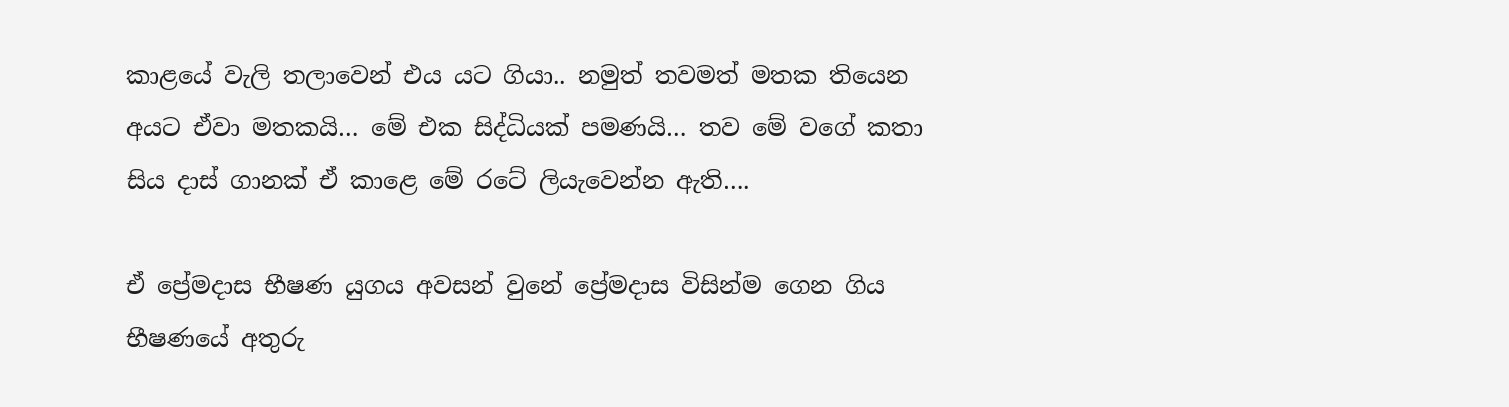කාළයේ වැලි තලාවෙන් එය යට ගියා.. නමුත් තවමත් මතක තියෙන අයට ඒවා මතකයි… මේ එක සිද්ධියක් පමණයි… තව මේ වගේ කතා සිය දාස් ගානක් ඒ කාළෙ මේ රටේ ලියැවෙන්න ඇති….

ඒ ප්‍රේමදාස භීෂණ යුගය අවසන් වුනේ ප්‍රේමදාස විසින්ම ගෙන ගිය භීෂණයේ අතුරු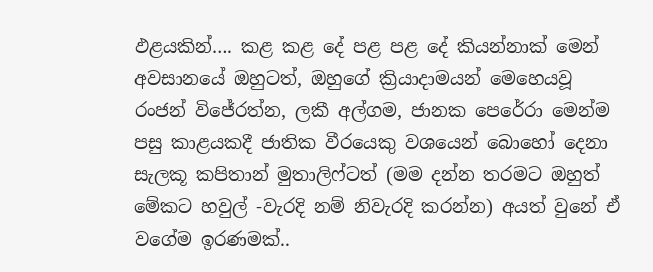ඵළයකින්…. කළ කළ දේ පළ පළ දේ කියන්නාක් මෙන් අවසානයේ ඔහුටත්, ඔහුගේ ක්‍රියාදාමයන් මෙහෙයවූ රංජන් විජේරත්න, ලකී අල්ගම, ජානක පෙරේරා මෙන්ම පසු කාළයකදී ජාතික වීරයෙකු වශයෙන් බොහෝ දෙනා සැලකූ කපිතාන් මුතාලිෆ්ටත් (මම දන්න තරමට ඔහුත් මේකට හවුල් -වැරදි නම් නිවැරදි කරන්න) අයත් වුනේ ඒ වගේම ඉරණමක්..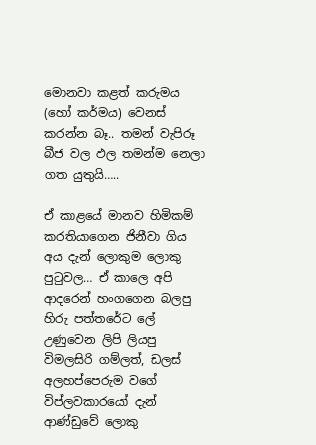මොනවා කළත් කරුමය (හෝ කර්මය) වෙනස් කරන්න බෑ.. තමන් වැපිරූ බීජ වල ඵල තමන්ම නෙලා ගත යුතුයි…..

ඒ කාළයේ මානව හිමිකම් කරතියාගෙන ජිනීවා ගිය අය දැන් ලොකුම ලොකු පුටුවල… ඒ කාලෙ අපි ආදරෙන් හංගගෙන බලපු හිරු පත්තරේට ලේ උණුවෙන ලිපි ලියපු  විමලසිරි ගම්ලත්, ඩලස් අලහප්පෙරුම වගේ විප්ලවකාරයෝ දැන් ආණ්ඩුවේ ලොකු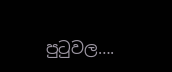පුටුවල….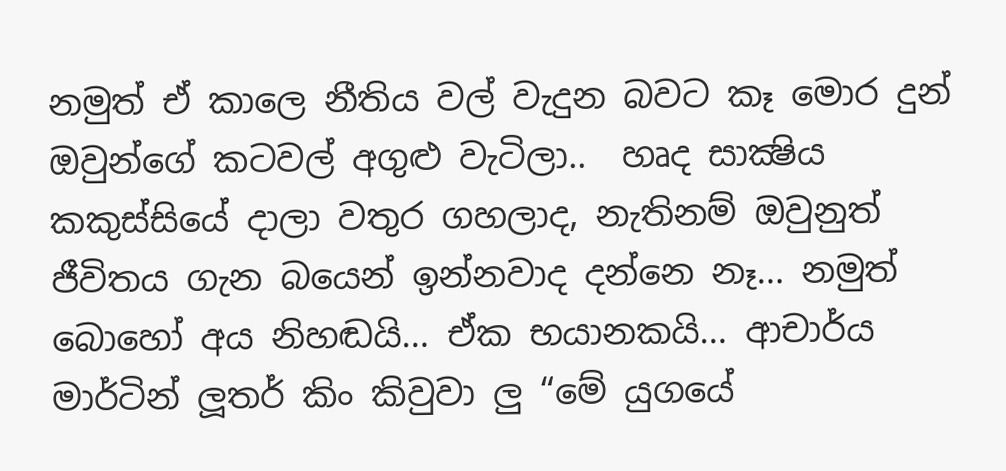නමුත් ඒ කාලෙ නීතිය වල් වැදුන බවට කෑ මොර දුන් ඔවුන්ගේ කටවල් අගුළු වැටිලා..  හෘද සාක්‍ෂිය කකුස්සියේ දාලා වතුර ගහලාද, නැතිනම් ඔවුනුත් ජීවිතය ගැන බයෙන් ඉන්නවාද දන්නෙ නෑ… නමුත් බොහෝ අය නිහඬයි… ඒක භයානකයි… ආචාර්ය මාර්ටින් ලූතර් කිං කිවුවා ලු “මේ යුගයේ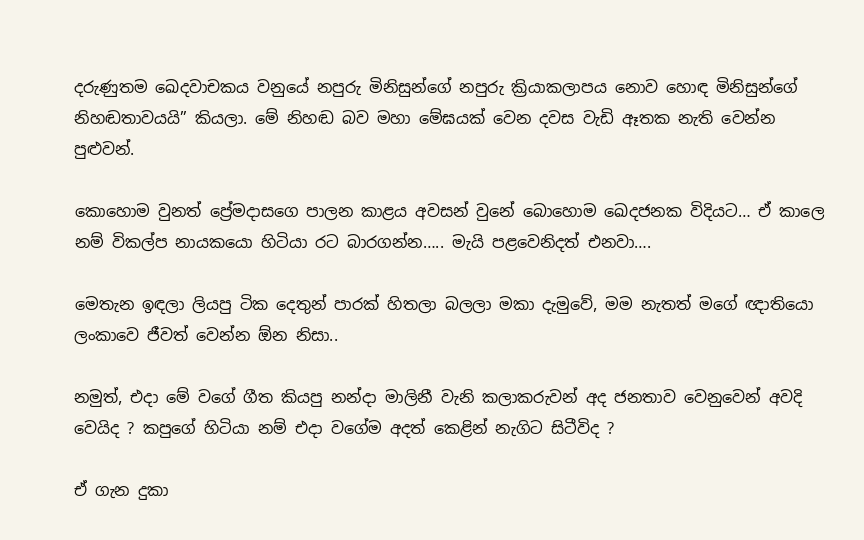දරුණුතම ඛෙදවාචකය වනුයේ නපුරු මිනිසුන්ගේ නපුරු ක්‍රියාකලාපය නොව හොඳ මිනිසුන්ගේ නිහඬතාවයයි” කියලා. මේ නිහඬ බව මහා මේඝයක් වෙන දවස වැඩි ඈතක නැති වෙන්න පුළුවන්.

කොහොම වුනත් ප්‍රේමදාසගෙ පාලන කාළය අවසන් වුනේ බොහොම ඛෙදජනක විදියට… ඒ කාලෙ නම් විකල්ප නායකයො හිටියා රට බාරගන්න….. මැයි පළවෙනිදත් එනවා….

මෙතැන ඉඳලා ලියපු ටික දෙතුන් පාරක් හිතලා බලලා මකා දැමුවේ, මම නැතත් මගේ ඥාතියො ලංකාවෙ ජීවත් වෙන්න ඕන නිසා..

නමුත්, එදා මේ වගේ ගීත කියපු නන්දා මාලිනී වැනි කලාකරුවන් අද ජනතාව වෙනුවෙන් අවදි වෙයිද ? කපුගේ හිටියා නම් එදා වගේම අදත් කෙළින් නැගිට සිටීවිද ?

ඒ ගැන දුකා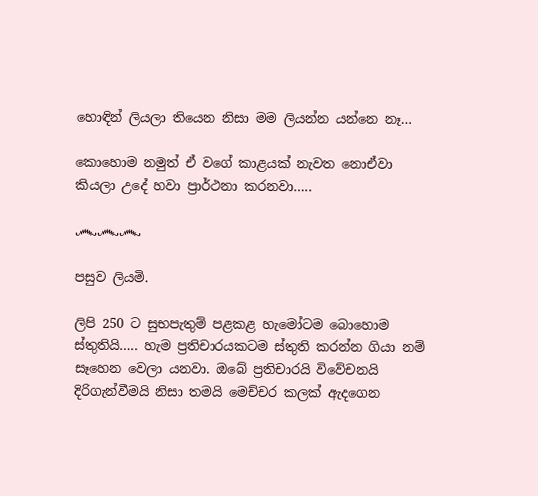හොඳින් ලියලා තියෙන නිසා මම ලියන්න යන්නෙ නෑ…

කොහොම නමුත් ඒ වගේ කාළයක් නැවත නොඒවා කියලා උදේ හවා ප්‍රාර්ථනා කරනවා…..

෴෴෴

පසුව ලියමි.

ලිපි 250 ට සුභපැතුම් පළකළ හැමෝටම බොහොම ස්තුතියි….. හැම ප්‍රතිචාරයකටම ස්තුති කරන්න ගියා නම් සෑහෙන වෙලා යනවා. ඔබේ ප්‍රතිචාරයි විවේචනයි දිරිගැන්වීමයි නිසා තමයි මෙච්චර කලක් ඇදගෙන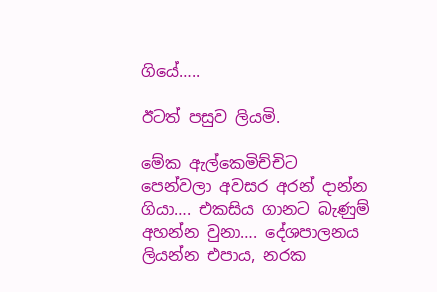ගියේ…..

ඊටත් පසුව ලියමි.

මේක ඇල්කෙමිච්චිට පෙන්වලා අවසර අරන් දාන්න ගියා…. එකසිය ගානට බැණුම් අහන්න වුනා…. දේශපාලනය ලියන්න එපාය, නරක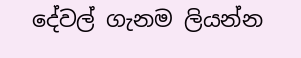දේවල් ගැනම ලියන්න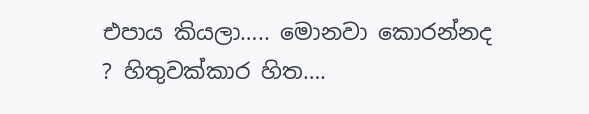එපාය කියලා….. මොනවා කොරන්නද ? හිතුවක්කාර හිත….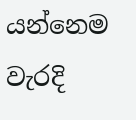යන්නෙම වැරදි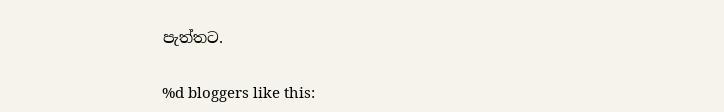පැත්තට.

%d bloggers like this: